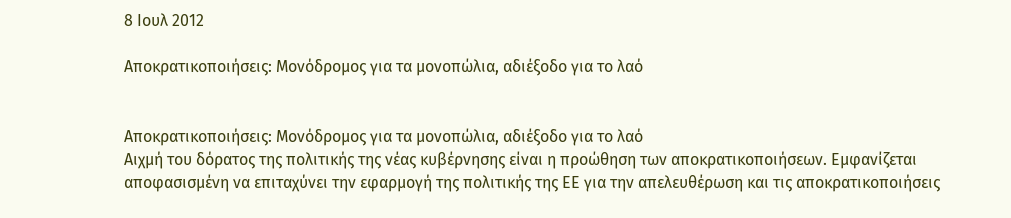8 Ιουλ 2012

Αποκρατικοποιήσεις: Μονόδρομος για τα μονοπώλια, αδιέξοδο για το λαό


Αποκρατικοποιήσεις: Μονόδρομος για τα μονοπώλια, αδιέξοδο για το λαό
Αιχμή του δόρατος της πολιτικής της νέας κυβέρνησης είναι η προώθηση των αποκρατικοποιήσεων. Εμφανίζεται αποφασισμένη να επιταχύνει την εφαρμογή της πολιτικής της ΕΕ για την απελευθέρωση και τις αποκρατικοποιήσεις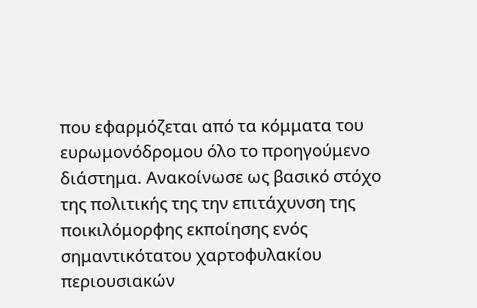που εφαρμόζεται από τα κόμματα του ευρωμονόδρομου όλο το προηγούμενο διάστημα. Ανακοίνωσε ως βασικό στόχο της πολιτικής της την επιτάχυνση της ποικιλόμορφης εκποίησης ενός σημαντικότατου χαρτοφυλακίου περιουσιακών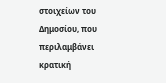στοιχείων του Δημοσίου, που περιλαμβάνει κρατική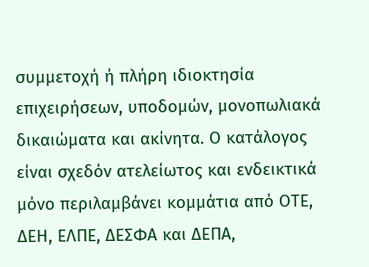συμμετοχή ή πλήρη ιδιοκτησία επιχειρήσεων, υποδομών, μονοπωλιακά δικαιώματα και ακίνητα. Ο κατάλογος είναι σχεδόν ατελείωτος και ενδεικτικά μόνο περιλαμβάνει κομμάτια από ΟΤΕ, ΔΕΗ, ΕΛΠΕ, ΔΕΣΦΑ και ΔΕΠΑ,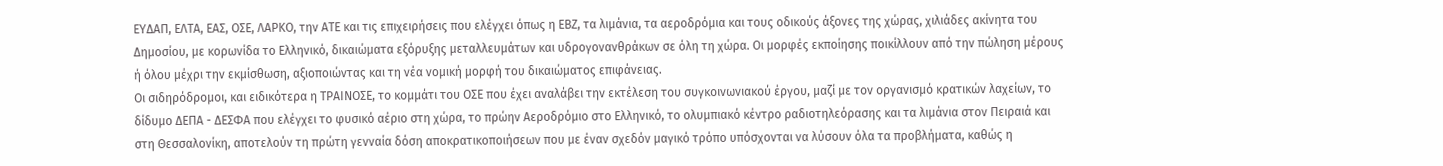ΕΥΔΑΠ, ΕΛΤΑ, ΕΑΣ, ΟΣΕ, ΛΑΡΚΟ, την ΑΤΕ και τις επιχειρήσεις που ελέγχει όπως η ΕΒΖ, τα λιμάνια, τα αεροδρόμια και τους οδικούς άξονες της χώρας, χιλιάδες ακίνητα του Δημοσίου, με κορωνίδα το Ελληνικό, δικαιώματα εξόρυξης μεταλλευμάτων και υδρογονανθράκων σε όλη τη χώρα. Οι μορφές εκποίησης ποικίλλουν από την πώληση μέρους ή όλου μέχρι την εκμίσθωση, αξιοποιώντας και τη νέα νομική μορφή του δικαιώματος επιφάνειας.
Οι σιδηρόδρομοι, και ειδικότερα η ΤΡΑΙΝΟΣΕ, το κομμάτι του ΟΣΕ που έχει αναλάβει την εκτέλεση του συγκοινωνιακού έργου, μαζί με τον οργανισμό κρατικών λαχείων, το δίδυμο ΔΕΠΑ - ΔΕΣΦΑ που ελέγχει το φυσικό αέριο στη χώρα, το πρώην Αεροδρόμιο στο Ελληνικό, το ολυμπιακό κέντρο ραδιοτηλεόρασης και τα λιμάνια στον Πειραιά και στη Θεσσαλονίκη, αποτελούν τη πρώτη γενναία δόση αποκρατικοποιήσεων που με έναν σχεδόν μαγικό τρόπο υπόσχονται να λύσουν όλα τα προβλήματα, καθώς η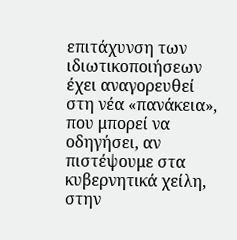επιτάχυνση των ιδιωτικοποιήσεων έχει αναγορευθεί στη νέα «πανάκεια», που μπορεί να οδηγήσει, αν πιστέψουμε στα κυβερνητικά χείλη, στην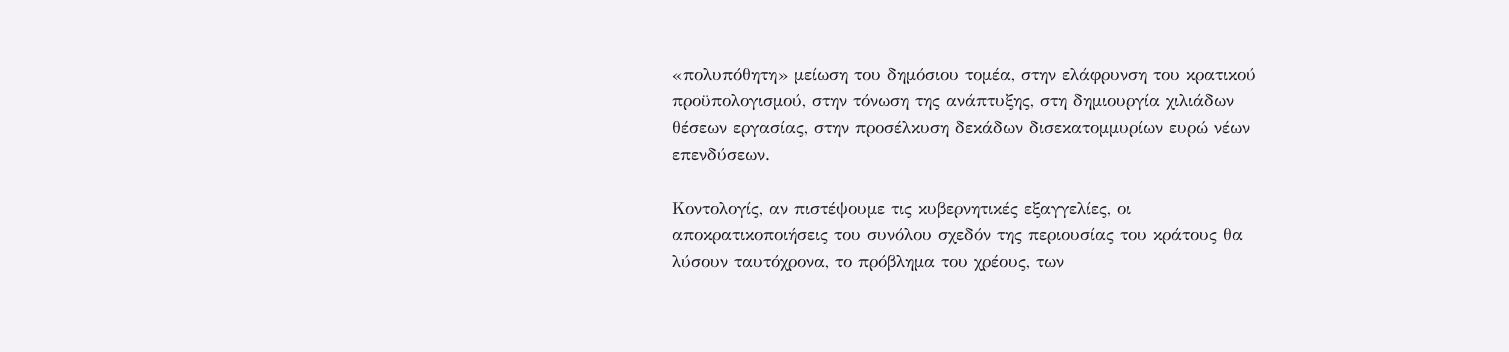«πολυπόθητη» μείωση του δημόσιου τομέα, στην ελάφρυνση του κρατικού προϋπολογισμού, στην τόνωση της ανάπτυξης, στη δημιουργία χιλιάδων θέσεων εργασίας, στην προσέλκυση δεκάδων δισεκατομμυρίων ευρώ νέων επενδύσεων.

Κοντολογίς, αν πιστέψουμε τις κυβερνητικές εξαγγελίες, οι αποκρατικοποιήσεις του συνόλου σχεδόν της περιουσίας του κράτους θα λύσουν ταυτόχρονα, το πρόβλημα του χρέους, των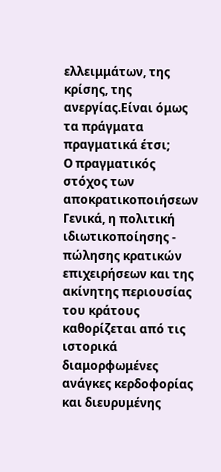ελλειμμάτων, της κρίσης, της ανεργίας.Είναι όμως τα πράγματα πραγματικά έτσι;
Ο πραγματικός στόχος των αποκρατικοποιήσεων
Γενικά, η πολιτική ιδιωτικοποίησης - πώλησης κρατικών επιχειρήσεων και της ακίνητης περιουσίας του κράτους καθορίζεται από τις ιστορικά διαμορφωμένες ανάγκες κερδοφορίας και διευρυμένης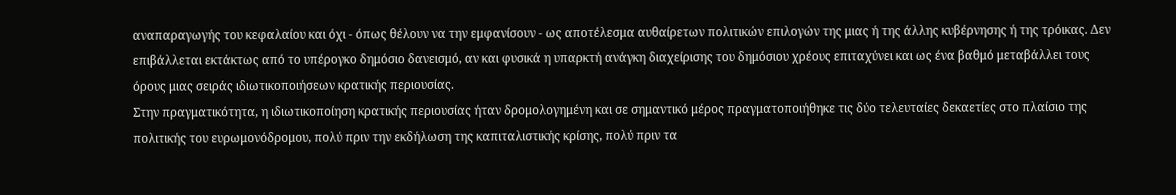αναπαραγωγής του κεφαλαίου και όχι - όπως θέλουν να την εμφανίσουν - ως αποτέλεσμα αυθαίρετων πολιτικών επιλογών της μιας ή της άλλης κυβέρνησης ή της τρόικας. Δεν επιβάλλεται εκτάκτως από το υπέρογκο δημόσιο δανεισμό, αν και φυσικά η υπαρκτή ανάγκη διαχείρισης του δημόσιου χρέους επιταχύνει και ως ένα βαθμό μεταβάλλει τους όρους μιας σειράς ιδιωτικοποιήσεων κρατικής περιουσίας.
Στην πραγματικότητα, η ιδιωτικοποίηση κρατικής περιουσίας ήταν δρομολογημένη και σε σημαντικό μέρος πραγματοποιήθηκε τις δύο τελευταίες δεκαετίες στο πλαίσιο της πολιτικής του ευρωμονόδρομου, πολύ πριν την εκδήλωση της καπιταλιστικής κρίσης, πολύ πριν τα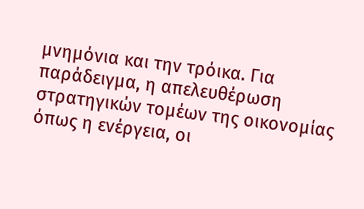μνημόνια και την τρόικα. Για παράδειγμα, η απελευθέρωση στρατηγικών τομέων της οικονομίας όπως η ενέργεια, οι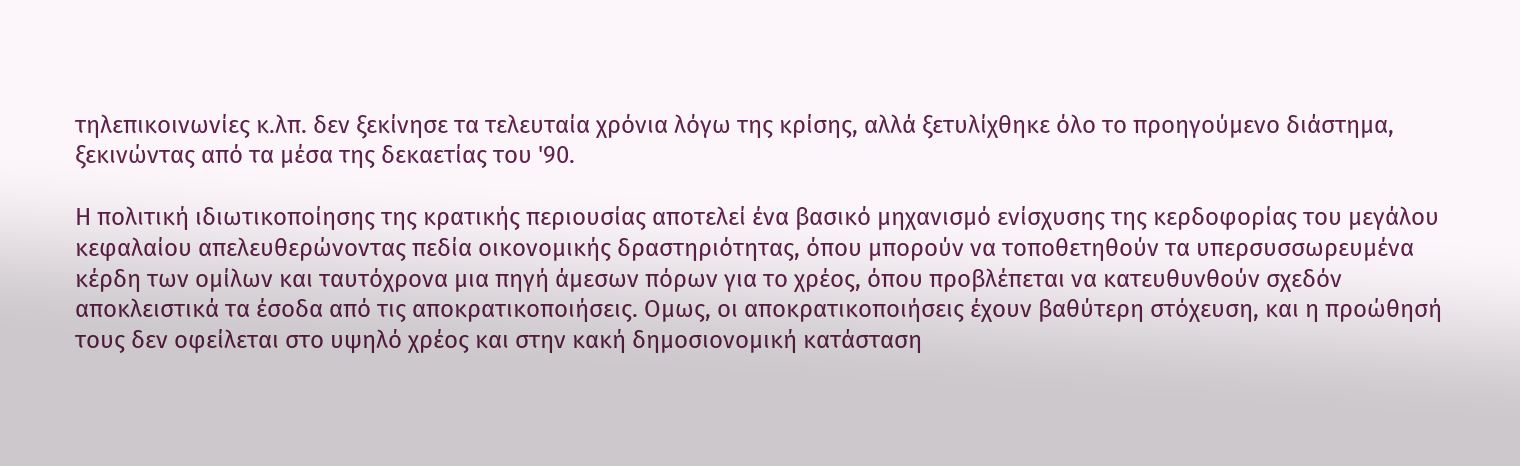τηλεπικοινωνίες κ.λπ. δεν ξεκίνησε τα τελευταία χρόνια λόγω της κρίσης, αλλά ξετυλίχθηκε όλο το προηγούμενο διάστημα, ξεκινώντας από τα μέσα της δεκαετίας του '90.

Η πολιτική ιδιωτικοποίησης της κρατικής περιουσίας αποτελεί ένα βασικό μηχανισμό ενίσχυσης της κερδοφορίας του μεγάλου κεφαλαίου απελευθερώνοντας πεδία οικονομικής δραστηριότητας, όπου μπορούν να τοποθετηθούν τα υπερσυσσωρευμένα κέρδη των ομίλων και ταυτόχρονα μια πηγή άμεσων πόρων για το χρέος, όπου προβλέπεται να κατευθυνθούν σχεδόν αποκλειστικά τα έσοδα από τις αποκρατικοποιήσεις. Ομως, οι αποκρατικοποιήσεις έχουν βαθύτερη στόχευση, και η προώθησή τους δεν οφείλεται στο υψηλό χρέος και στην κακή δημοσιονομική κατάσταση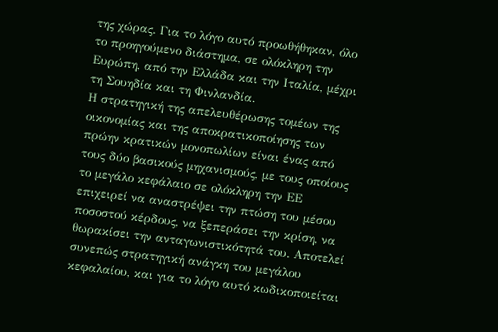της χώρας. Για το λόγο αυτό προωθήθηκαν, όλο το προηγούμενο διάστημα, σε ολόκληρη την Ευρώπη, από την Ελλάδα και την Ιταλία, μέχρι τη Σουηδία και τη Φινλανδία.
Η στρατηγική της απελευθέρωσης τομέων της οικονομίας και της αποκρατικοποίησης των πρώην κρατικών μονοπωλίων είναι ένας από τους δύο βασικούς μηχανισμούς, με τους οποίους το μεγάλο κεφάλαιο σε ολόκληρη την ΕΕ επιχειρεί να αναστρέψει την πτώση του μέσου ποσοστού κέρδους, να ξεπεράσει την κρίση, να θωρακίσει την ανταγωνιστικότητά του. Αποτελεί συνεπώς στρατηγική ανάγκη του μεγάλου κεφαλαίου, και για το λόγο αυτό κωδικοποιείται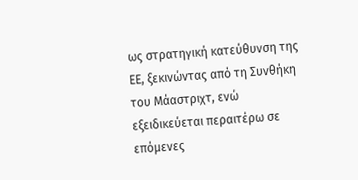ως στρατηγική κατεύθυνση της ΕΕ, ξεκινώντας από τη Συνθήκη του Μάαστριχτ, ενώ εξειδικεύεται περαιτέρω σε επόμενες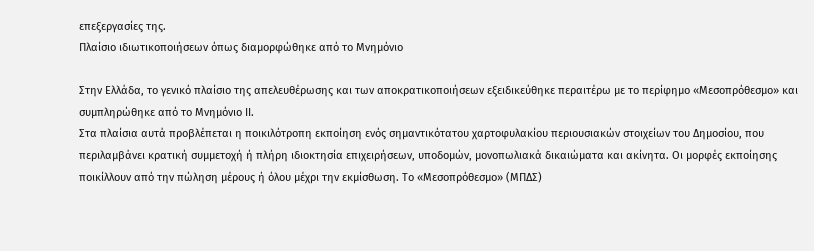επεξεργασίες της.
Πλαίσιο ιδιωτικοποιήσεων όπως διαμορφώθηκε από το Μνημόνιο

Στην Ελλάδα, το γενικό πλαίσιο της απελευθέρωσης και των αποκρατικοποιήσεων εξειδικεύθηκε περαιτέρω με το περίφημο «Μεσοπρόθεσμο» και συμπληρώθηκε από το Μνημόνιο ΙΙ.
Στα πλαίσια αυτά προβλέπεται η ποικιλότροπη εκποίηση ενός σημαντικότατου χαρτοφυλακίου περιουσιακών στοιχείων του Δημοσίου, που περιλαμβάνει κρατική συμμετοχή ή πλήρη ιδιοκτησία επιχειρήσεων, υποδομών, μονοπωλιακά δικαιώματα και ακίνητα. Οι μορφές εκποίησης ποικίλλουν από την πώληση μέρους ή όλου μέχρι την εκμίσθωση. Το «Μεσοπρόθεσμο» (ΜΠΔΣ)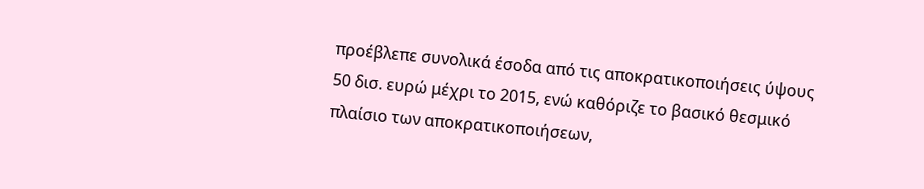προέβλεπε συνολικά έσοδα από τις αποκρατικοποιήσεις ύψους 50 δισ. ευρώ μέχρι το 2015, ενώ καθόριζε το βασικό θεσμικό πλαίσιο των αποκρατικοποιήσεων,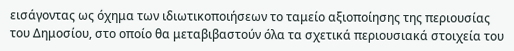εισάγοντας ως όχημα των ιδιωτικοποιήσεων το ταμείο αξιοποίησης της περιουσίας του Δημοσίου, στο οποίο θα μεταβιβαστούν όλα τα σχετικά περιουσιακά στοιχεία του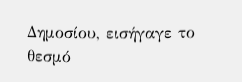Δημοσίου, εισήγαγε το θεσμό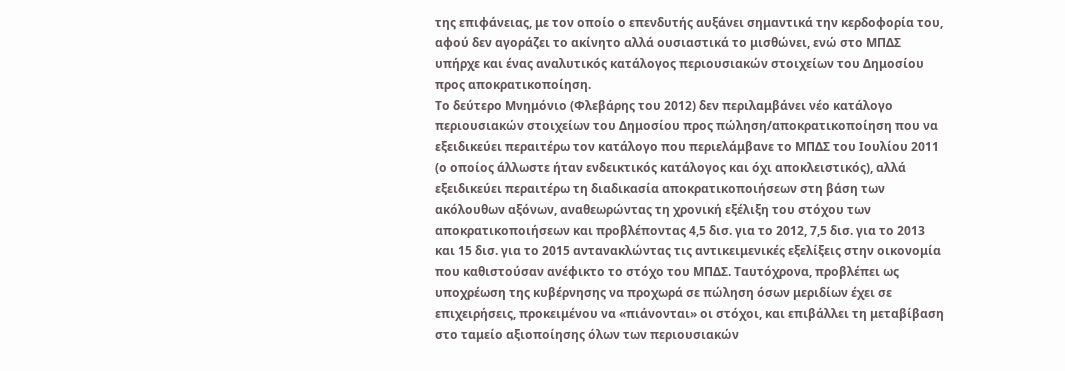της επιφάνειας, με τον οποίο ο επενδυτής αυξάνει σημαντικά την κερδοφορία του, αφού δεν αγοράζει το ακίνητο αλλά ουσιαστικά το μισθώνει, ενώ στο ΜΠΔΣ υπήρχε και ένας αναλυτικός κατάλογος περιουσιακών στοιχείων του Δημοσίου προς αποκρατικοποίηση.
Το δεύτερο Μνημόνιο (Φλεβάρης του 2012) δεν περιλαμβάνει νέο κατάλογο περιουσιακών στοιχείων του Δημοσίου προς πώληση/αποκρατικοποίηση που να εξειδικεύει περαιτέρω τον κατάλογο που περιελάμβανε το ΜΠΔΣ του Ιουλίου 2011 (ο οποίος άλλωστε ήταν ενδεικτικός κατάλογος και όχι αποκλειστικός), αλλά εξειδικεύει περαιτέρω τη διαδικασία αποκρατικοποιήσεων στη βάση των ακόλουθων αξόνων, αναθεωρώντας τη χρονική εξέλιξη του στόχου των αποκρατικοποιήσεων και προβλέποντας 4,5 δισ. για το 2012, 7,5 δισ. για το 2013 και 15 δισ. για το 2015 αντανακλώντας τις αντικειμενικές εξελίξεις στην οικονομία που καθιστούσαν ανέφικτο το στόχο του ΜΠΔΣ. Ταυτόχρονα, προβλέπει ως υποχρέωση της κυβέρνησης να προχωρά σε πώληση όσων μεριδίων έχει σε επιχειρήσεις, προκειμένου να «πιάνονται» οι στόχοι, και επιβάλλει τη μεταβίβαση στο ταμείο αξιοποίησης όλων των περιουσιακών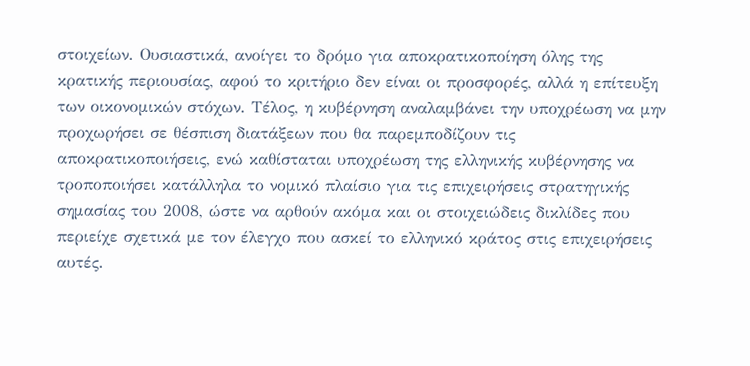στοιχείων. Ουσιαστικά, ανοίγει το δρόμο για αποκρατικοποίηση όλης της κρατικής περιουσίας, αφού το κριτήριο δεν είναι οι προσφορές, αλλά η επίτευξη των οικονομικών στόχων. Τέλος, η κυβέρνηση αναλαμβάνει την υποχρέωση να μην προχωρήσει σε θέσπιση διατάξεων που θα παρεμποδίζουν τις αποκρατικοποιήσεις, ενώ καθίσταται υποχρέωση της ελληνικής κυβέρνησης να τροποποιήσει κατάλληλα το νομικό πλαίσιο για τις επιχειρήσεις στρατηγικής σημασίας του 2008, ώστε να αρθούν ακόμα και οι στοιχειώδεις δικλίδες που περιείχε σχετικά με τον έλεγχο που ασκεί το ελληνικό κράτος στις επιχειρήσεις αυτές.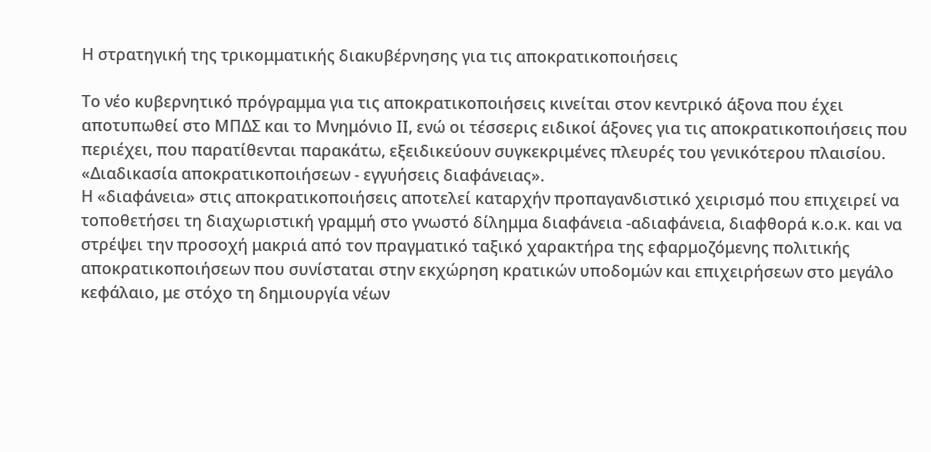Η στρατηγική της τρικομματικής διακυβέρνησης για τις αποκρατικοποιήσεις

Το νέο κυβερνητικό πρόγραμμα για τις αποκρατικοποιήσεις κινείται στον κεντρικό άξονα που έχει αποτυπωθεί στο ΜΠΔΣ και το Μνημόνιο ΙΙ, ενώ οι τέσσερις ειδικοί άξονες για τις αποκρατικοποιήσεις που περιέχει, που παρατίθενται παρακάτω, εξειδικεύουν συγκεκριμένες πλευρές του γενικότερου πλαισίου.
«Διαδικασία αποκρατικοποιήσεων - εγγυήσεις διαφάνειας».
Η «διαφάνεια» στις αποκρατικοποιήσεις αποτελεί καταρχήν προπαγανδιστικό χειρισμό που επιχειρεί να τοποθετήσει τη διαχωριστική γραμμή στο γνωστό δίλημμα διαφάνεια -αδιαφάνεια, διαφθορά κ.ο.κ. και να στρέψει την προσοχή μακριά από τον πραγματικό ταξικό χαρακτήρα της εφαρμοζόμενης πολιτικής αποκρατικοποιήσεων που συνίσταται στην εκχώρηση κρατικών υποδομών και επιχειρήσεων στο μεγάλο κεφάλαιο, με στόχο τη δημιουργία νέων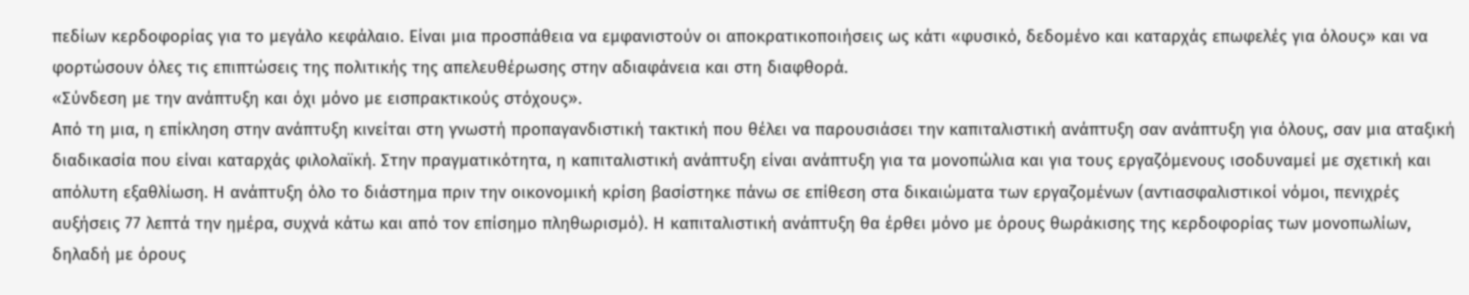πεδίων κερδοφορίας για το μεγάλο κεφάλαιο. Είναι μια προσπάθεια να εμφανιστούν οι αποκρατικοποιήσεις ως κάτι «φυσικό, δεδομένο και καταρχάς επωφελές για όλους» και να φορτώσουν όλες τις επιπτώσεις της πολιτικής της απελευθέρωσης στην αδιαφάνεια και στη διαφθορά.
«Σύνδεση με την ανάπτυξη και όχι μόνο με εισπρακτικούς στόχους».
Από τη μια, η επίκληση στην ανάπτυξη κινείται στη γνωστή προπαγανδιστική τακτική που θέλει να παρουσιάσει την καπιταλιστική ανάπτυξη σαν ανάπτυξη για όλους, σαν μια αταξική διαδικασία που είναι καταρχάς φιλολαϊκή. Στην πραγματικότητα, η καπιταλιστική ανάπτυξη είναι ανάπτυξη για τα μονοπώλια και για τους εργαζόμενους ισοδυναμεί με σχετική και απόλυτη εξαθλίωση. Η ανάπτυξη όλο το διάστημα πριν την οικονομική κρίση βασίστηκε πάνω σε επίθεση στα δικαιώματα των εργαζομένων (αντιασφαλιστικοί νόμοι, πενιχρές αυξήσεις 77 λεπτά την ημέρα, συχνά κάτω και από τον επίσημο πληθωρισμό). Η καπιταλιστική ανάπτυξη θα έρθει μόνο με όρους θωράκισης της κερδοφορίας των μονοπωλίων, δηλαδή με όρους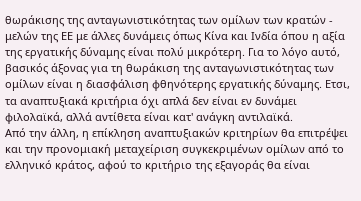θωράκισης της ανταγωνιστικότητας των ομίλων των κρατών - μελών της ΕΕ με άλλες δυνάμεις όπως Κίνα και Ινδία όπου η αξία της εργατικής δύναμης είναι πολύ μικρότερη. Για το λόγο αυτό, βασικός άξονας για τη θωράκιση της ανταγωνιστικότητας των ομίλων είναι η διασφάλιση φθηνότερης εργατικής δύναμης. Ετσι, τα αναπτυξιακά κριτήρια όχι απλά δεν είναι εν δυνάμει φιλολαϊκά, αλλά αντίθετα είναι κατ' ανάγκη αντιλαϊκά.
Από την άλλη, η επίκληση αναπτυξιακών κριτηρίων θα επιτρέψει και την προνομιακή μεταχείριση συγκεκριμένων ομίλων από το ελληνικό κράτος, αφού το κριτήριο της εξαγοράς θα είναι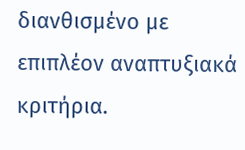διανθισμένο με επιπλέον αναπτυξιακά κριτήρια.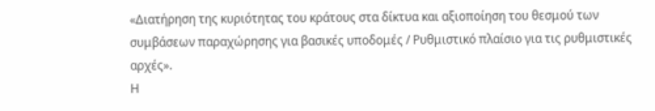«Διατήρηση της κυριότητας του κράτους στα δίκτυα και αξιοποίηση του θεσμού των συμβάσεων παραχώρησης για βασικές υποδομές / Ρυθμιστικό πλαίσιο για τις ρυθμιστικές αρχές».
Η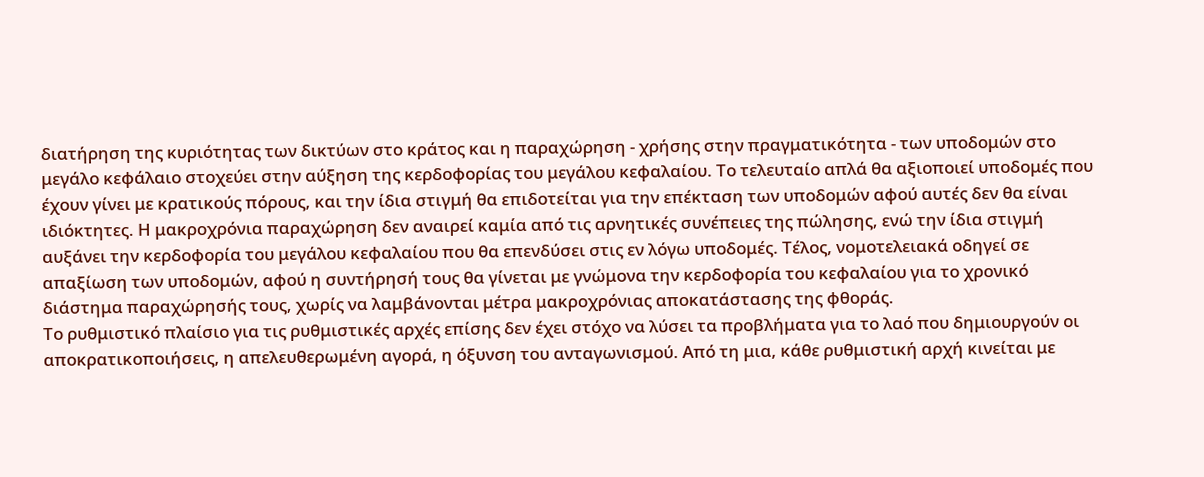διατήρηση της κυριότητας των δικτύων στο κράτος και η παραχώρηση - χρήσης στην πραγματικότητα - των υποδομών στο μεγάλο κεφάλαιο στοχεύει στην αύξηση της κερδοφορίας του μεγάλου κεφαλαίου. Το τελευταίο απλά θα αξιοποιεί υποδομές που έχουν γίνει με κρατικούς πόρους, και την ίδια στιγμή θα επιδοτείται για την επέκταση των υποδομών αφού αυτές δεν θα είναι ιδιόκτητες. Η μακροχρόνια παραχώρηση δεν αναιρεί καμία από τις αρνητικές συνέπειες της πώλησης, ενώ την ίδια στιγμή αυξάνει την κερδοφορία του μεγάλου κεφαλαίου που θα επενδύσει στις εν λόγω υποδομές. Τέλος, νομοτελειακά οδηγεί σε απαξίωση των υποδομών, αφού η συντήρησή τους θα γίνεται με γνώμονα την κερδοφορία του κεφαλαίου για το χρονικό διάστημα παραχώρησής τους, χωρίς να λαμβάνονται μέτρα μακροχρόνιας αποκατάστασης της φθοράς.
Το ρυθμιστικό πλαίσιο για τις ρυθμιστικές αρχές επίσης δεν έχει στόχο να λύσει τα προβλήματα για το λαό που δημιουργούν οι αποκρατικοποιήσεις, η απελευθερωμένη αγορά, η όξυνση του ανταγωνισμού. Από τη μια, κάθε ρυθμιστική αρχή κινείται με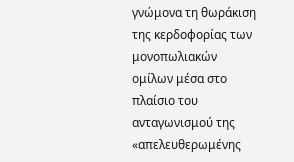γνώμονα τη θωράκιση της κερδοφορίας των μονοπωλιακών ομίλων μέσα στο πλαίσιο του ανταγωνισμού της «απελευθερωμένης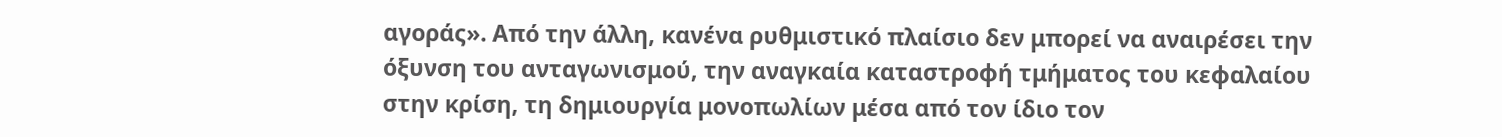αγοράς». Από την άλλη, κανένα ρυθμιστικό πλαίσιο δεν μπορεί να αναιρέσει την όξυνση του ανταγωνισμού, την αναγκαία καταστροφή τμήματος του κεφαλαίου στην κρίση, τη δημιουργία μονοπωλίων μέσα από τον ίδιο τον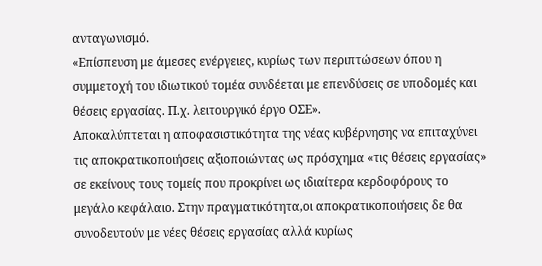ανταγωνισμό.
«Επίσπευση με άμεσες ενέργειες, κυρίως των περιπτώσεων όπου η συμμετοχή του ιδιωτικού τομέα συνδέεται με επενδύσεις σε υποδομές και θέσεις εργασίας. Π.χ. λειτουργικό έργο ΟΣΕ».
Αποκαλύπτεται η αποφασιστικότητα της νέας κυβέρνησης να επιταχύνει τις αποκρατικοποιήσεις αξιοποιώντας ως πρόσχημα «τις θέσεις εργασίας» σε εκείνους τους τομείς που προκρίνει ως ιδιαίτερα κερδοφόρους το μεγάλο κεφάλαιο. Στην πραγματικότητα,οι αποκρατικοποιήσεις δε θα συνοδευτούν με νέες θέσεις εργασίας αλλά κυρίως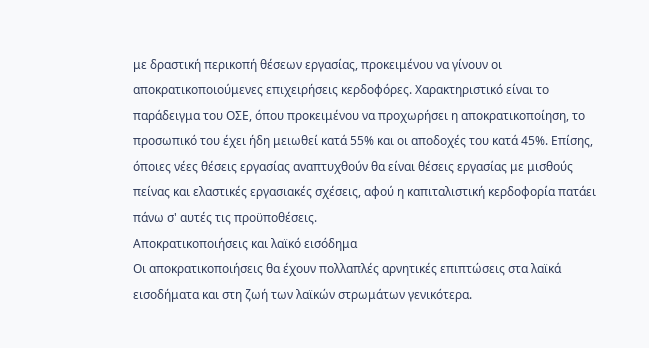με δραστική περικοπή θέσεων εργασίας, προκειμένου να γίνουν οι αποκρατικοποιούμενες επιχειρήσεις κερδοφόρες. Χαρακτηριστικό είναι το παράδειγμα του ΟΣΕ, όπου προκειμένου να προχωρήσει η αποκρατικοποίηση, το προσωπικό του έχει ήδη μειωθεί κατά 55% και οι αποδοχές του κατά 45%. Επίσης, όποιες νέες θέσεις εργασίας αναπτυχθούν θα είναι θέσεις εργασίας με μισθούς πείνας και ελαστικές εργασιακές σχέσεις, αφού η καπιταλιστική κερδοφορία πατάει πάνω σ' αυτές τις προϋποθέσεις.
Αποκρατικοποιήσεις και λαϊκό εισόδημα
Οι αποκρατικοποιήσεις θα έχουν πολλαπλές αρνητικές επιπτώσεις στα λαϊκά εισοδήματα και στη ζωή των λαϊκών στρωμάτων γενικότερα.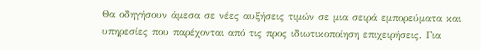Θα οδηγήσουν άμεσα σε νέες αυξήσεις τιμών σε μια σειρά εμπορεύματα και υπηρεσίες που παρέχονται από τις προς ιδιωτικοποίηση επιχειρήσεις. Για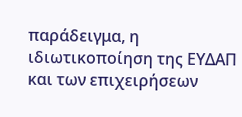παράδειγμα, η ιδιωτικοποίηση της ΕΥΔΑΠ και των επιχειρήσεων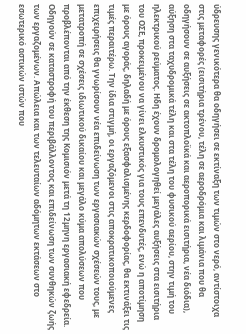ύδρευσης γενικότερα θα οδηγήσει σε εκτίναξη των τιμών στο νερό, αντίστοιχα στις μεταφορές (εισιτήρια τρένου, τέλη σε αεροδρόμια και λιμάνια που θα οδηγήσουν σε αυξήσεις σε ακτοπλοϊκά και αεροπορικά εισιτήρια, νέα διόδια), αύξηση στα ταχυδρομικά τέλη και στα τέλη του φυσικού αερίου, στην τιμή του ηλεκτρικού ρεύματος. Ηδη έχουν δρομολογηθεί μεγάλες αυξήσεις στα εισιτήρια του ΟΣΕ, προκειμένου να γίνει ελκυστικός για τους επενδυτές, ενώ η αποτίμηση με όρους αγοράς, δηλαδή με όρους εξασφαλισμένης κερδοφορίας, θα εκτινάξει τις τιμές περαιτέρω. Την ίδια στιγμή, οι εργαζόμενοι στις αποκρατικοποιούμενες επιχειρήσεις θα γνωρίσουν νέα επιδείνωση των εργασιακών σχέσεών τους, με μετατροπή σε σχέσεις ιδιωτικού δικαίου και μεγάλο κύμα απολύσεων που προβλέπονται από την έκθεση της Κομισιόν μετά τη 12μηνη εργασιακή εφεδρεία.
Οδηγούν σε καταστροφή του περιβάλλοντος και επιδείνωση των συνθηκών ζωής των εργαζομένων. Απώλεια και των τελευταίων αδόμητων εκτάσεων στο εσωτερικό αστικών ιστών που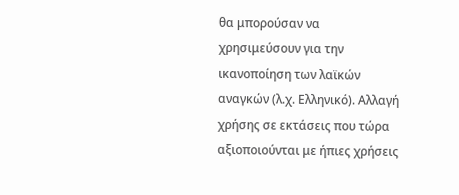θα μπορούσαν να χρησιμεύσουν για την ικανοποίηση των λαϊκών αναγκών (λ.χ. Ελληνικό). Αλλαγή χρήσης σε εκτάσεις που τώρα αξιοποιούνται με ήπιες χρήσεις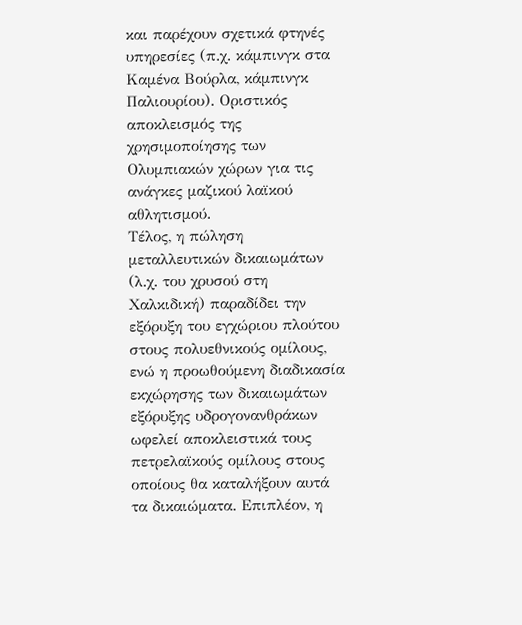και παρέχουν σχετικά φτηνές υπηρεσίες (π.χ. κάμπινγκ στα Καμένα Βούρλα, κάμπινγκ Παλιουρίου). Οριστικός αποκλεισμός της χρησιμοποίησης των Ολυμπιακών χώρων για τις ανάγκες μαζικού λαϊκού αθλητισμού.
Τέλος, η πώληση μεταλλευτικών δικαιωμάτων (λ.χ. του χρυσού στη Χαλκιδική) παραδίδει την εξόρυξη του εγχώριου πλούτου στους πολυεθνικούς ομίλους, ενώ η προωθούμενη διαδικασία εκχώρησης των δικαιωμάτων εξόρυξης υδρογονανθράκων ωφελεί αποκλειστικά τους πετρελαϊκούς ομίλους στους οποίους θα καταλήξουν αυτά τα δικαιώματα. Επιπλέον, η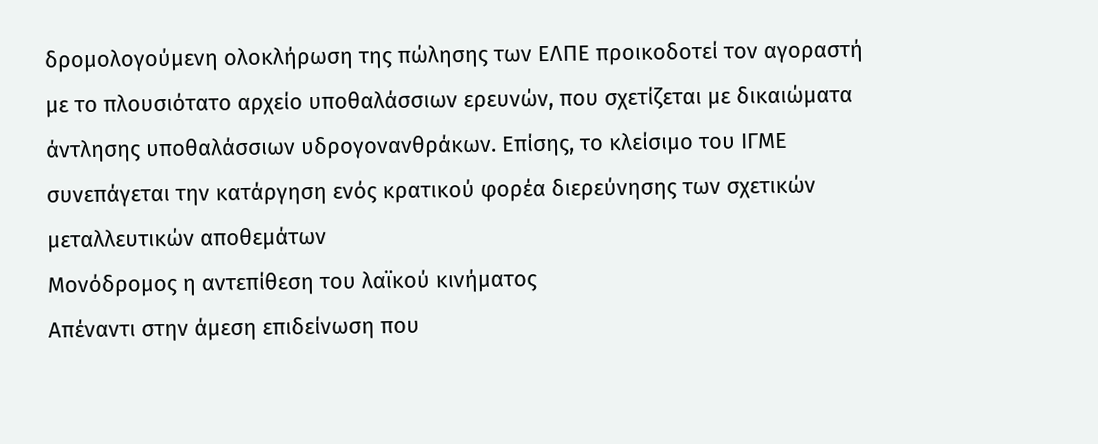δρομολογούμενη ολοκλήρωση της πώλησης των ΕΛΠΕ προικοδοτεί τον αγοραστή με το πλουσιότατο αρχείο υποθαλάσσιων ερευνών, που σχετίζεται με δικαιώματα άντλησης υποθαλάσσιων υδρογονανθράκων. Επίσης, το κλείσιμο του ΙΓΜΕ συνεπάγεται την κατάργηση ενός κρατικού φορέα διερεύνησης των σχετικών μεταλλευτικών αποθεμάτων
Μονόδρομος η αντεπίθεση του λαϊκού κινήματος
Απέναντι στην άμεση επιδείνωση που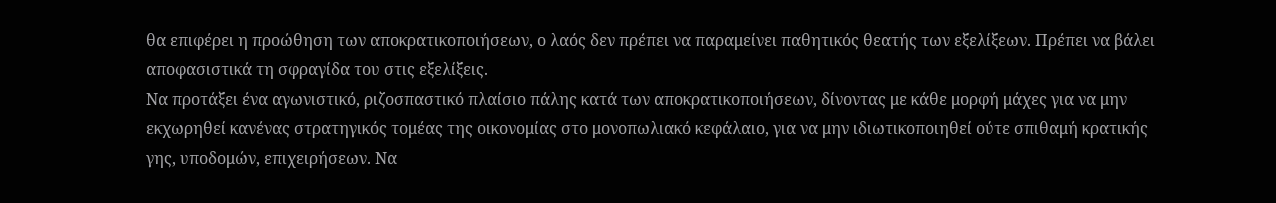θα επιφέρει η προώθηση των αποκρατικοποιήσεων, ο λαός δεν πρέπει να παραμείνει παθητικός θεατής των εξελίξεων. Πρέπει να βάλει αποφασιστικά τη σφραγίδα του στις εξελίξεις.
Να προτάξει ένα αγωνιστικό, ριζοσπαστικό πλαίσιο πάλης κατά των αποκρατικοποιήσεων, δίνοντας με κάθε μορφή μάχες για να μην εκχωρηθεί κανένας στρατηγικός τομέας της οικονομίας στο μονοπωλιακό κεφάλαιο, για να μην ιδιωτικοποιηθεί ούτε σπιθαμή κρατικής γης, υποδομών, επιχειρήσεων. Να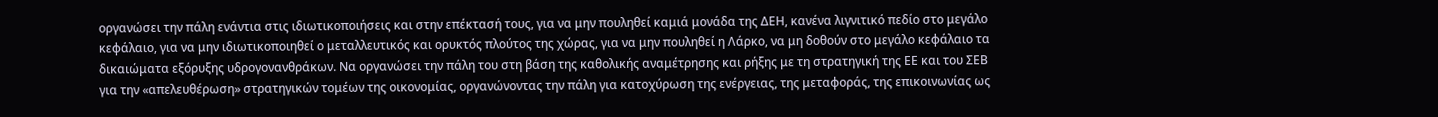οργανώσει την πάλη ενάντια στις ιδιωτικοποιήσεις και στην επέκτασή τους, για να μην πουληθεί καμιά μονάδα της ΔΕΗ, κανένα λιγνιτικό πεδίο στο μεγάλο κεφάλαιο, για να μην ιδιωτικοποιηθεί ο μεταλλευτικός και ορυκτός πλούτος της χώρας, για να μην πουληθεί η Λάρκο, να μη δοθούν στο μεγάλο κεφάλαιο τα δικαιώματα εξόρυξης υδρογονανθράκων. Να οργανώσει την πάλη του στη βάση της καθολικής αναμέτρησης και ρήξης με τη στρατηγική της ΕΕ και του ΣΕΒ για την «απελευθέρωση» στρατηγικών τομέων της οικονομίας, οργανώνοντας την πάλη για κατοχύρωση της ενέργειας, της μεταφοράς, της επικοινωνίας ως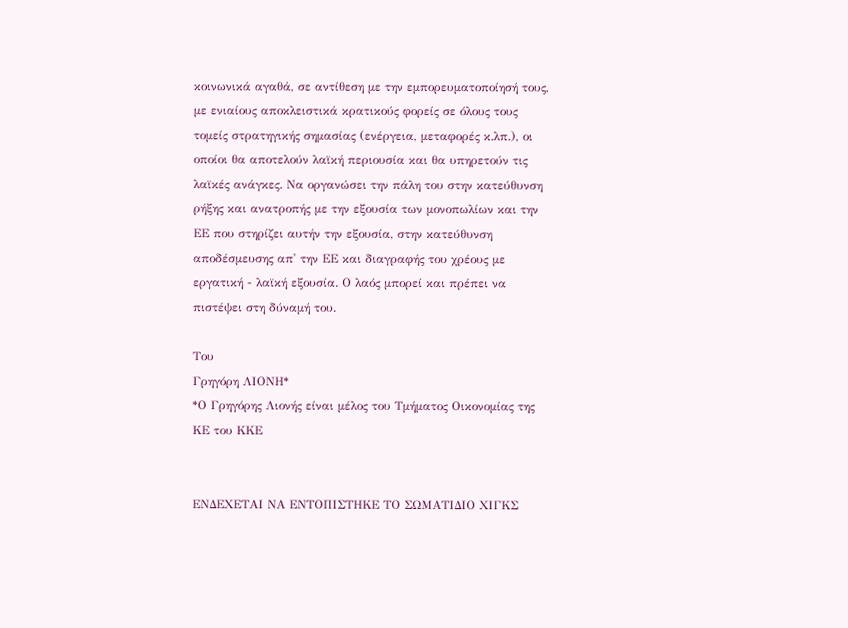κοινωνικά αγαθά, σε αντίθεση με την εμπορευματοποίησή τους, με ενιαίους αποκλειστικά κρατικούς φορείς σε όλους τους τομείς στρατηγικής σημασίας (ενέργεια, μεταφορές κ.λπ.), οι οποίοι θα αποτελούν λαϊκή περιουσία και θα υπηρετούν τις λαϊκές ανάγκες. Να οργανώσει την πάλη του στην κατεύθυνση ρήξης και ανατροπής με την εξουσία των μονοπωλίων και την ΕΕ που στηρίζει αυτήν την εξουσία, στην κατεύθυνση αποδέσμευσης απ' την ΕΕ και διαγραφής του χρέους με εργατική - λαϊκή εξουσία. Ο λαός μπορεί και πρέπει να πιστέψει στη δύναμή του.

Του
Γρηγόρη ΛΙΟΝΗ*
*Ο Γρηγόρης Λιονής είναι μέλος του Τμήματος Οικονομίας της ΚΕ του ΚΚΕ


ΕΝΔΕΧΕΤΑΙ ΝΑ ΕΝΤΟΠΙΣΤΗΚΕ ΤΟ ΣΩΜΑΤΙΔΙΟ ΧΙΓΚΣ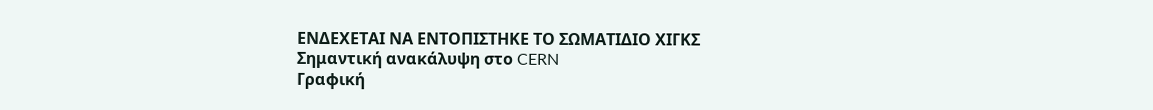ΕΝΔΕΧΕΤΑΙ ΝΑ ΕΝΤΟΠΙΣΤΗΚΕ ΤΟ ΣΩΜΑΤΙΔΙΟ ΧΙΓΚΣ
Σημαντική ανακάλυψη στο CERN
Γραφική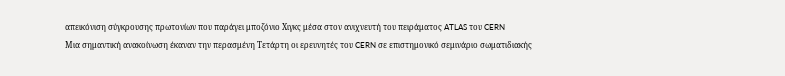απεικόνιση σύγκρουσης πρωτονίων που παράγει μποζόνιο Χιγκς μέσα στον ανιχνευτή του πειράματος ATLAS του CERN
Μια σημαντική ανακοίνωση έκαναν την περασμένη Τετάρτη οι ερευνητές του CERN σε επιστημονικό σεμινάριο σωματιδιακής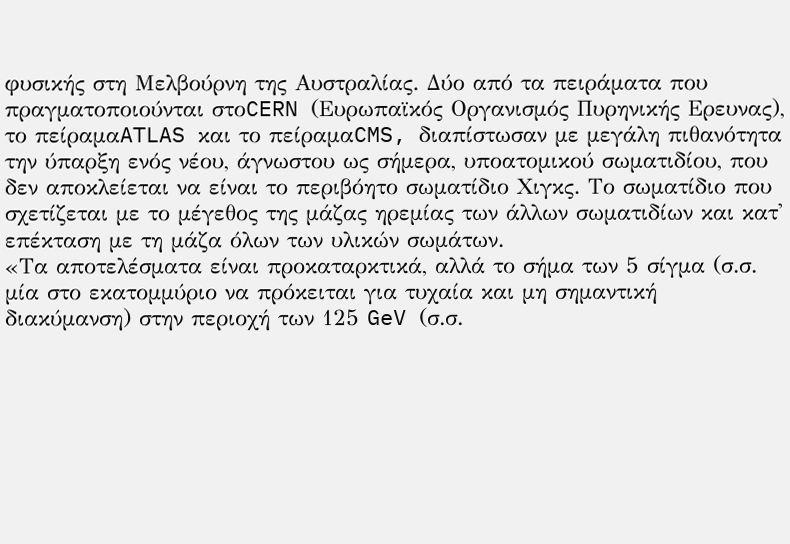φυσικής στη Μελβούρνη της Αυστραλίας. Δύο από τα πειράματα που πραγματοποιούνται στοCERN (Ευρωπαϊκός Οργανισμός Πυρηνικής Ερευνας), το πείραμαATLAS και το πείραμαCMS, διαπίστωσαν με μεγάλη πιθανότητα την ύπαρξη ενός νέου, άγνωστου ως σήμερα, υποατομικού σωματιδίου, που δεν αποκλείεται να είναι το περιβόητο σωματίδιο Χιγκς. Το σωματίδιο που σχετίζεται με το μέγεθος της μάζας ηρεμίας των άλλων σωματιδίων και κατ' επέκταση με τη μάζα όλων των υλικών σωμάτων.
«Τα αποτελέσματα είναι προκαταρκτικά, αλλά το σήμα των 5 σίγμα (σ.σ. μία στο εκατομμύριο να πρόκειται για τυχαία και μη σημαντική διακύμανση) στην περιοχή των 125 GeV (σ.σ.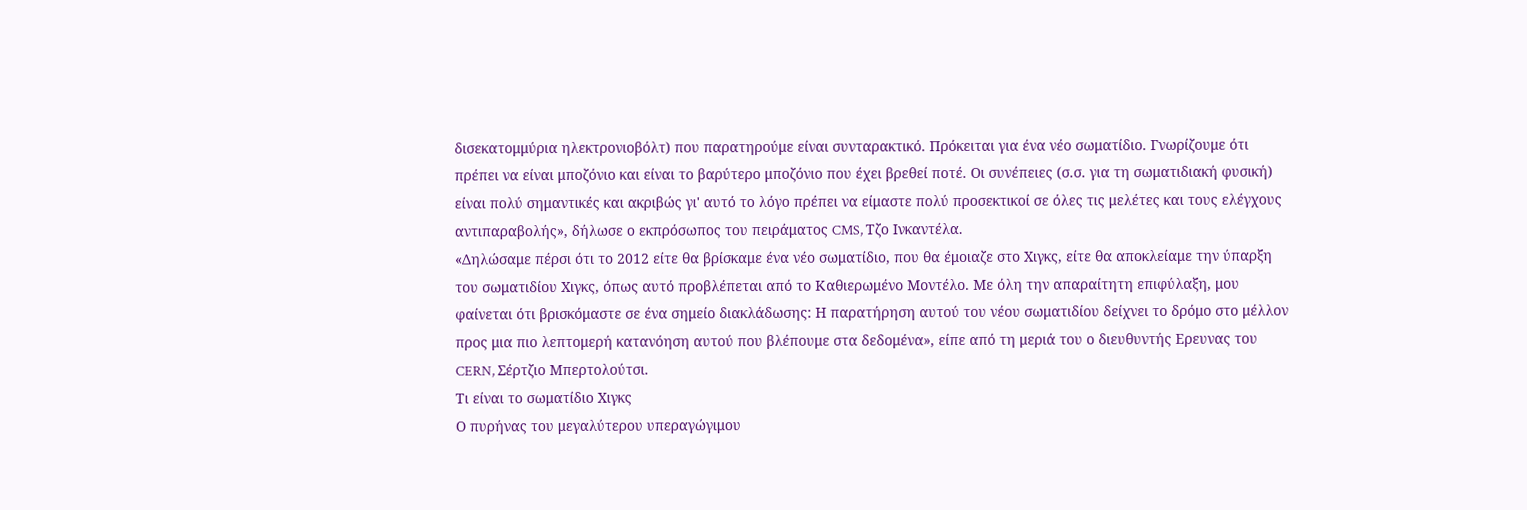δισεκατομμύρια ηλεκτρονιοβόλτ) που παρατηρούμε είναι συνταρακτικό. Πρόκειται για ένα νέο σωματίδιο. Γνωρίζουμε ότι πρέπει να είναι μποζόνιο και είναι το βαρύτερο μποζόνιο που έχει βρεθεί ποτέ. Οι συνέπειες (σ.σ. για τη σωματιδιακή φυσική) είναι πολύ σημαντικές και ακριβώς γι' αυτό το λόγο πρέπει να είμαστε πολύ προσεκτικοί σε όλες τις μελέτες και τους ελέγχους αντιπαραβολής», δήλωσε ο εκπρόσωπος του πειράματος CMS, Τζο Ινκαντέλα.
«Δηλώσαμε πέρσι ότι το 2012 είτε θα βρίσκαμε ένα νέο σωματίδιο, που θα έμοιαζε στο Χιγκς, είτε θα αποκλείαμε την ύπαρξη του σωματιδίου Χιγκς, όπως αυτό προβλέπεται από το Καθιερωμένο Μοντέλο. Με όλη την απαραίτητη επιφύλαξη, μου φαίνεται ότι βρισκόμαστε σε ένα σημείο διακλάδωσης: Η παρατήρηση αυτού του νέου σωματιδίου δείχνει το δρόμο στο μέλλον προς μια πιο λεπτομερή κατανόηση αυτού που βλέπουμε στα δεδομένα», είπε από τη μεριά του ο διευθυντής Ερευνας του CERN, Σέρτζιο Μπερτολούτσι.
Τι είναι το σωματίδιο Χιγκς
Ο πυρήνας του μεγαλύτερου υπεραγώγιμου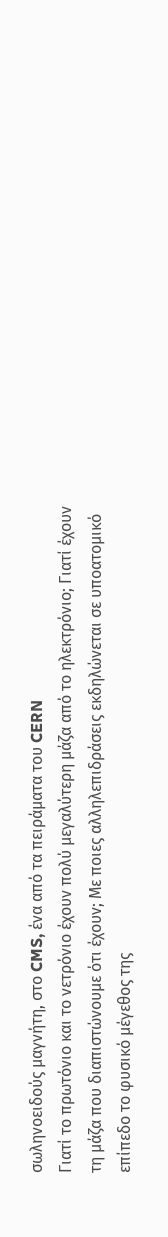σωληνοειδούς μαγνήτη, στο CMS, ένα από τα πειράματα του CERN
Γιατί το πρωτόνιο και το νετρόνιο έχουν πολύ μεγαλύτερη μάζα από το ηλεκτρόνιο; Γιατί έχουν τη μάζα που διαπιστώνουμε ότι έχουν; Με ποιες αλληλεπιδράσεις εκδηλώνεται σε υποατομικό επίπεδο το φυσικό μέγεθος της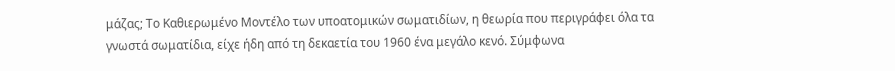μάζας; Το Καθιερωμένο Μοντέλο των υποατομικών σωματιδίων, η θεωρία που περιγράφει όλα τα γνωστά σωματίδια, είχε ήδη από τη δεκαετία του 1960 ένα μεγάλο κενό. Σύμφωνα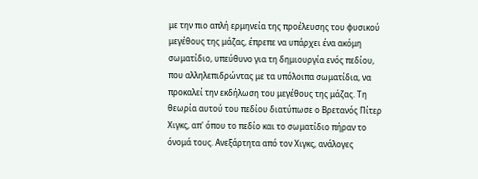με την πιο απλή ερμηνεία της προέλευσης του φυσικού μεγέθους της μάζας, έπρεπε να υπάρχει ένα ακόμη σωματίδιο, υπεύθυνο για τη δημιουργία ενός πεδίου, που αλληλεπιδρώντας με τα υπόλοιπα σωματίδια, να προκαλεί την εκδήλωση του μεγέθους της μάζας. Τη θεωρία αυτού του πεδίου διατύπωσε ο Βρετανός Πίτερ Χιγκς, απ' όπου το πεδίο και το σωματίδιο πήραν το όνομά τους. Ανεξάρτητα από τον Χιγκς, ανάλογες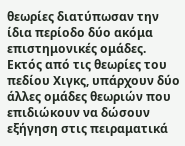θεωρίες διατύπωσαν την ίδια περίοδο δύο ακόμα επιστημονικές ομάδες.
Εκτός από τις θεωρίες του πεδίου Χιγκς, υπάρχουν δύο άλλες ομάδες θεωριών που επιδιώκουν να δώσουν εξήγηση στις πειραματικά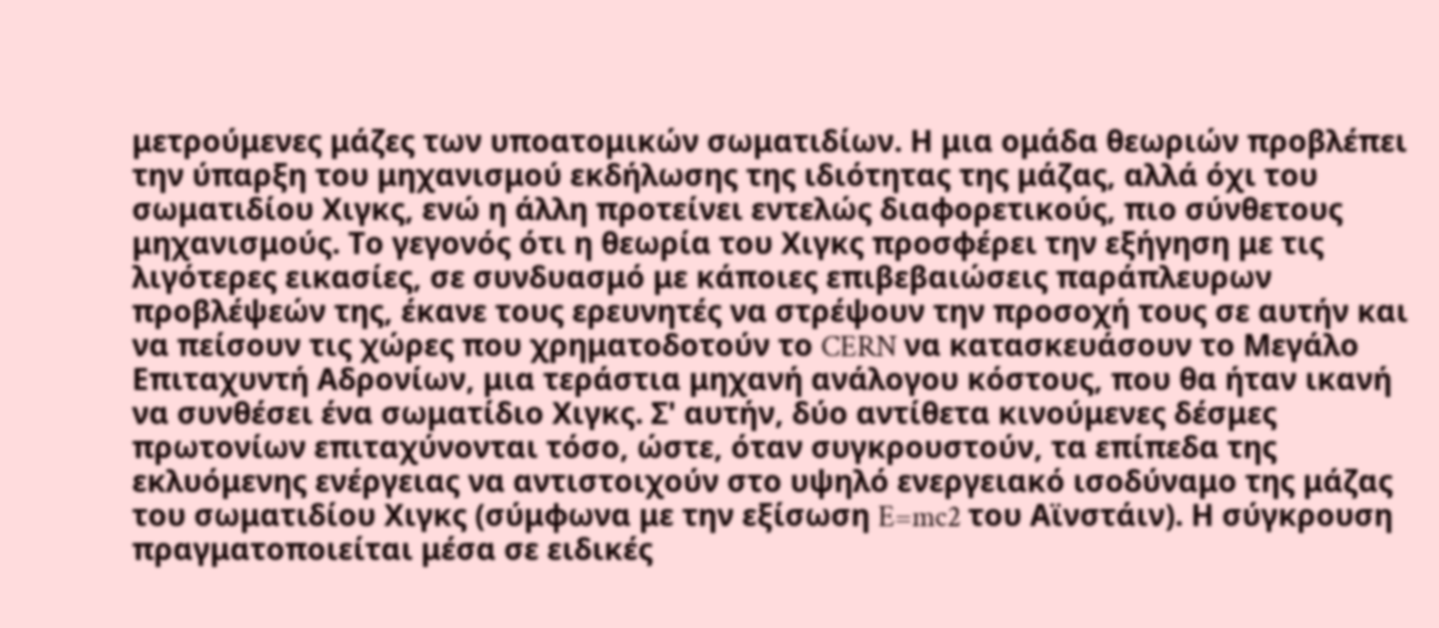μετρούμενες μάζες των υποατομικών σωματιδίων. Η μια ομάδα θεωριών προβλέπει την ύπαρξη του μηχανισμού εκδήλωσης της ιδιότητας της μάζας, αλλά όχι του σωματιδίου Χιγκς, ενώ η άλλη προτείνει εντελώς διαφορετικούς, πιο σύνθετους μηχανισμούς. Το γεγονός ότι η θεωρία του Χιγκς προσφέρει την εξήγηση με τις λιγότερες εικασίες, σε συνδυασμό με κάποιες επιβεβαιώσεις παράπλευρων προβλέψεών της, έκανε τους ερευνητές να στρέψουν την προσοχή τους σε αυτήν και να πείσουν τις χώρες που χρηματοδοτούν το CERN να κατασκευάσουν το Μεγάλο Επιταχυντή Αδρονίων, μια τεράστια μηχανή ανάλογου κόστους, που θα ήταν ικανή να συνθέσει ένα σωματίδιο Χιγκς. Σ' αυτήν, δύο αντίθετα κινούμενες δέσμες πρωτονίων επιταχύνονται τόσο, ώστε, όταν συγκρουστούν, τα επίπεδα της εκλυόμενης ενέργειας να αντιστοιχούν στο υψηλό ενεργειακό ισοδύναμο της μάζας του σωματιδίου Χιγκς (σύμφωνα με την εξίσωση E=mc2 του Αϊνστάιν). Η σύγκρουση πραγματοποιείται μέσα σε ειδικές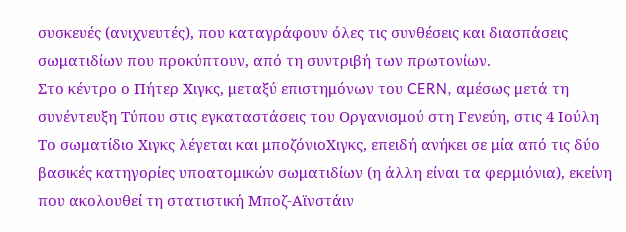συσκευές (ανιχνευτές), που καταγράφουν όλες τις συνθέσεις και διασπάσεις σωματιδίων που προκύπτουν, από τη συντριβή των πρωτονίων.
Στο κέντρο ο Πήτερ Χιγκς, μεταξύ επιστημόνων του CERN, αμέσως μετά τη συνέντευξη Τύπου στις εγκαταστάσεις του Οργανισμού στη Γενεύη, στις 4 Ιούλη
Το σωματίδιο Χιγκς λέγεται και μποζόνιοΧιγκς, επειδή ανήκει σε μία από τις δύο βασικές κατηγορίες υποατομικών σωματιδίων (η άλλη είναι τα φερμιόνια), εκείνη που ακολουθεί τη στατιστική Μποζ-Αϊνστάιν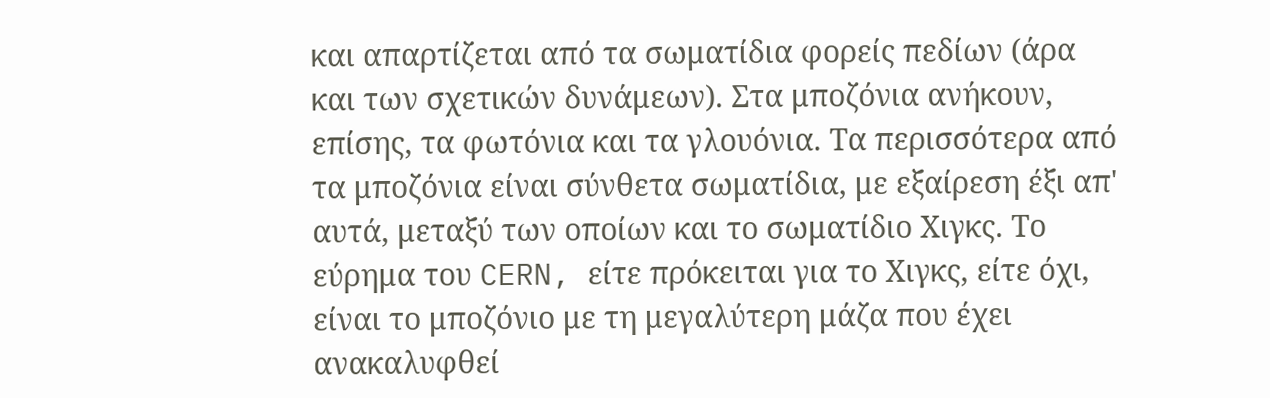και απαρτίζεται από τα σωματίδια φορείς πεδίων (άρα και των σχετικών δυνάμεων). Στα μποζόνια ανήκουν, επίσης, τα φωτόνια και τα γλουόνια. Τα περισσότερα από τα μποζόνια είναι σύνθετα σωματίδια, με εξαίρεση έξι απ' αυτά, μεταξύ των οποίων και το σωματίδιο Χιγκς. Το εύρημα του CERN, είτε πρόκειται για το Χιγκς, είτε όχι, είναι το μποζόνιο με τη μεγαλύτερη μάζα που έχει ανακαλυφθεί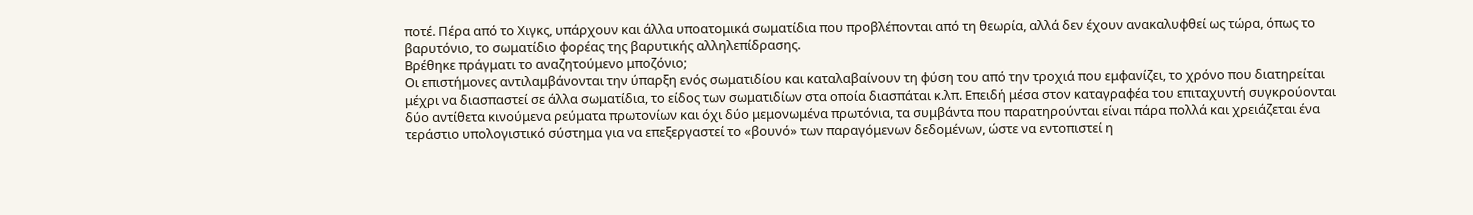ποτέ. Πέρα από το Χιγκς, υπάρχουν και άλλα υποατομικά σωματίδια που προβλέπονται από τη θεωρία, αλλά δεν έχουν ανακαλυφθεί ως τώρα, όπως το βαρυτόνιο, το σωματίδιο φορέας της βαρυτικής αλληλεπίδρασης.
Βρέθηκε πράγματι το αναζητούμενο μποζόνιο;
Οι επιστήμονες αντιλαμβάνονται την ύπαρξη ενός σωματιδίου και καταλαβαίνουν τη φύση του από την τροχιά που εμφανίζει, το χρόνο που διατηρείται μέχρι να διασπαστεί σε άλλα σωματίδια, το είδος των σωματιδίων στα οποία διασπάται κ.λπ. Επειδή μέσα στον καταγραφέα του επιταχυντή συγκρούονται δύο αντίθετα κινούμενα ρεύματα πρωτονίων και όχι δύο μεμονωμένα πρωτόνια, τα συμβάντα που παρατηρούνται είναι πάρα πολλά και χρειάζεται ένα τεράστιο υπολογιστικό σύστημα για να επεξεργαστεί το «βουνό» των παραγόμενων δεδομένων, ώστε να εντοπιστεί η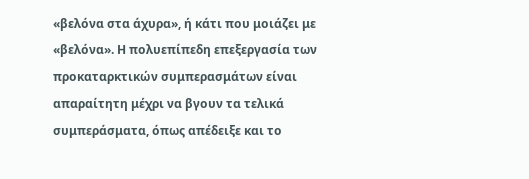«βελόνα στα άχυρα», ή κάτι που μοιάζει με «βελόνα». Η πολυεπίπεδη επεξεργασία των προκαταρκτικών συμπερασμάτων είναι απαραίτητη μέχρι να βγουν τα τελικά συμπεράσματα, όπως απέδειξε και το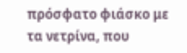πρόσφατο φιάσκο με τα νετρίνα, που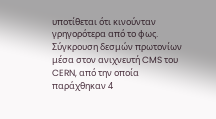υποτίθεται ότι κινούνταν γρηγορότερα από το φως.
Σύγκρουση δεσμών πρωτονίων μέσα στον ανιχνευτή CMS του CERN, από την οποία παράχθηκαν 4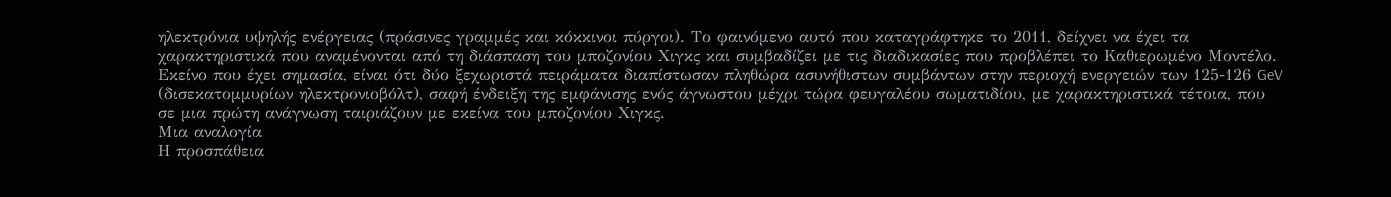ηλεκτρόνια υψηλής ενέργειας (πράσινες γραμμές και κόκκινοι πύργοι). Το φαινόμενο αυτό που καταγράφτηκε το 2011, δείχνει να έχει τα χαρακτηριστικά που αναμένονται από τη διάσπαση του μποζονίου Χιγκς και συμβαδίζει με τις διαδικασίες που προβλέπει το Καθιερωμένο Μοντέλο.
Εκείνο που έχει σημασία, είναι ότι δύο ξεχωριστά πειράματα διαπίστωσαν πληθώρα ασυνήθιστων συμβάντων στην περιοχή ενεργειών των 125-126 GeV (δισεκατομμυρίων ηλεκτρονιοβόλτ), σαφή ένδειξη της εμφάνισης ενός άγνωστου μέχρι τώρα φευγαλέου σωματιδίου, με χαρακτηριστικά τέτοια, που σε μια πρώτη ανάγνωση ταιριάζουν με εκείνα του μποζονίου Χιγκς.
Μια αναλογία
Η προσπάθεια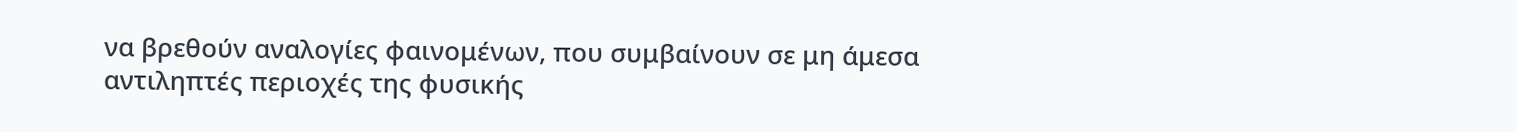να βρεθούν αναλογίες φαινομένων, που συμβαίνουν σε μη άμεσα αντιληπτές περιοχές της φυσικής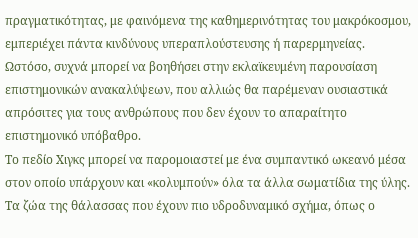πραγματικότητας, με φαινόμενα της καθημερινότητας του μακρόκοσμου, εμπεριέχει πάντα κινδύνους υπεραπλούστευσης ή παρερμηνείας. Ωστόσο, συχνά μπορεί να βοηθήσει στην εκλαϊκευμένη παρουσίαση επιστημονικών ανακαλύψεων, που αλλιώς θα παρέμεναν ουσιαστικά απρόσιτες για τους ανθρώπους που δεν έχουν το απαραίτητο επιστημονικό υπόβαθρο.
Το πεδίο Χιγκς μπορεί να παρομοιαστεί με ένα συμπαντικό ωκεανό μέσα στον οποίο υπάρχουν και «κολυμπούν» όλα τα άλλα σωματίδια της ύλης. Τα ζώα της θάλασσας που έχουν πιο υδροδυναμικό σχήμα, όπως ο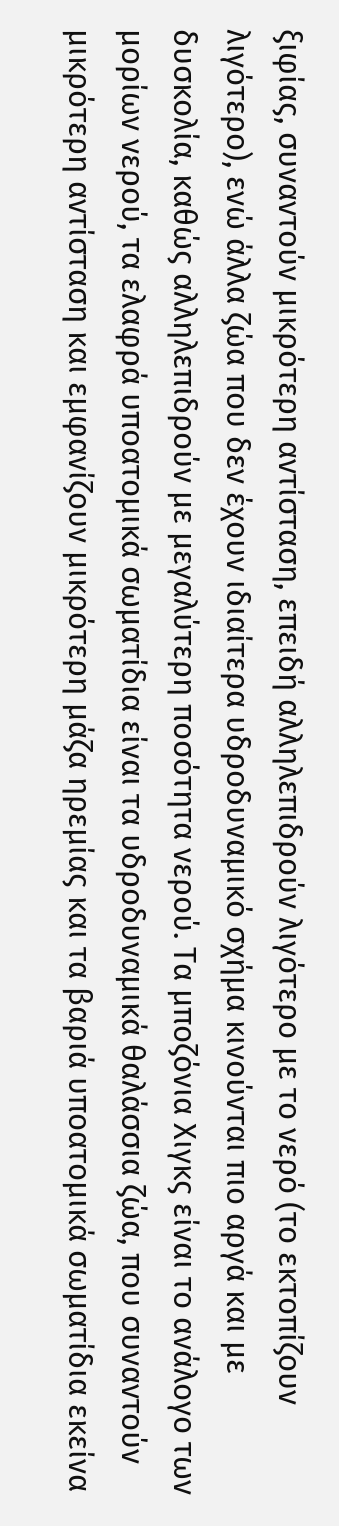ξιφίας, συναντούν μικρότερη αντίσταση, επειδή αλληλεπιδρούν λιγότερο με το νερό (το εκτοπίζουν λιγότερο), ενώ άλλα ζώα που δεν έχουν ιδιαίτερα υδροδυναμικό σχήμα κινούνται πιο αργά και με δυσκολία, καθώς αλληλεπιδρούν με μεγαλύτερη ποσότητα νερού. Τα μποζόνια Χιγκς είναι το ανάλογο των μορίων νερού, τα ελαφρά υποατομικά σωματίδια είναι τα υδροδυναμικά θαλάσσια ζώα, που συναντούν μικρότερη αντίσταση και εμφανίζουν μικρότερη μάζα ηρεμίας και τα βαριά υποατομικά σωματίδια εκείνα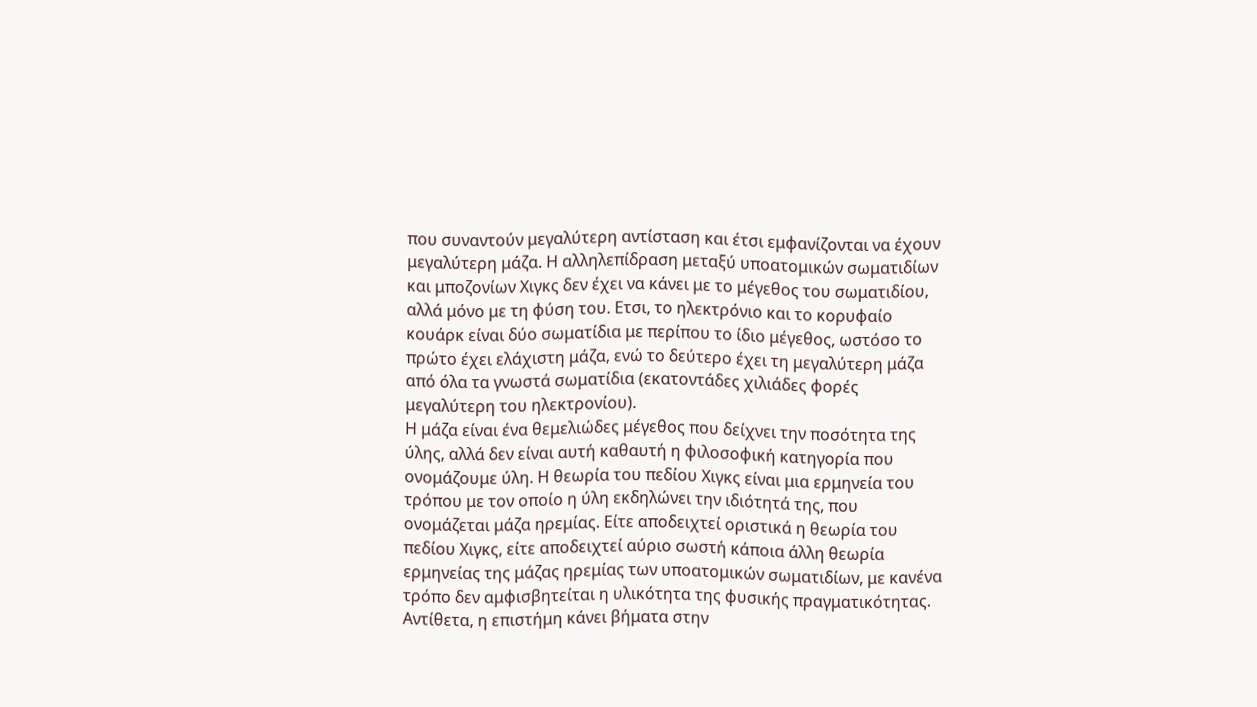που συναντούν μεγαλύτερη αντίσταση και έτσι εμφανίζονται να έχουν μεγαλύτερη μάζα. Η αλληλεπίδραση μεταξύ υποατομικών σωματιδίων και μποζονίων Χιγκς δεν έχει να κάνει με το μέγεθος του σωματιδίου, αλλά μόνο με τη φύση του. Ετσι, το ηλεκτρόνιο και το κορυφαίο κουάρκ είναι δύο σωματίδια με περίπου το ίδιο μέγεθος, ωστόσο το πρώτο έχει ελάχιστη μάζα, ενώ το δεύτερο έχει τη μεγαλύτερη μάζα από όλα τα γνωστά σωματίδια (εκατοντάδες χιλιάδες φορές μεγαλύτερη του ηλεκτρονίου).
Η μάζα είναι ένα θεμελιώδες μέγεθος που δείχνει την ποσότητα της ύλης, αλλά δεν είναι αυτή καθαυτή η φιλοσοφική κατηγορία που ονομάζουμε ύλη. Η θεωρία του πεδίου Χιγκς είναι μια ερμηνεία του τρόπου με τον οποίο η ύλη εκδηλώνει την ιδιότητά της, που ονομάζεται μάζα ηρεμίας. Είτε αποδειχτεί οριστικά η θεωρία του πεδίου Χιγκς, είτε αποδειχτεί αύριο σωστή κάποια άλλη θεωρία ερμηνείας της μάζας ηρεμίας των υποατομικών σωματιδίων, με κανένα τρόπο δεν αμφισβητείται η υλικότητα της φυσικής πραγματικότητας. Αντίθετα, η επιστήμη κάνει βήματα στην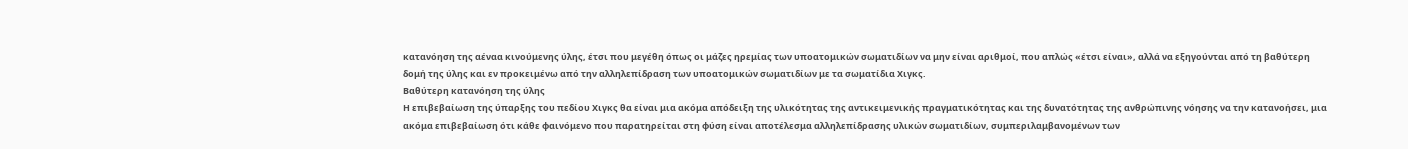κατανόηση της αέναα κινούμενης ύλης, έτσι που μεγέθη όπως οι μάζες ηρεμίας των υποατομικών σωματιδίων να μην είναι αριθμοί, που απλώς «έτσι είναι», αλλά να εξηγούνται από τη βαθύτερη δομή της ύλης και εν προκειμένω από την αλληλεπίδραση των υποατομικών σωματιδίων με τα σωματίδια Χιγκς.
Βαθύτερη κατανόηση της ύλης
Η επιβεβαίωση της ύπαρξης του πεδίου Χιγκς θα είναι μια ακόμα απόδειξη της υλικότητας της αντικειμενικής πραγματικότητας και της δυνατότητας της ανθρώπινης νόησης να την κατανοήσει, μια ακόμα επιβεβαίωση ότι κάθε φαινόμενο που παρατηρείται στη φύση είναι αποτέλεσμα αλληλεπίδρασης υλικών σωματιδίων, συμπεριλαμβανομένων των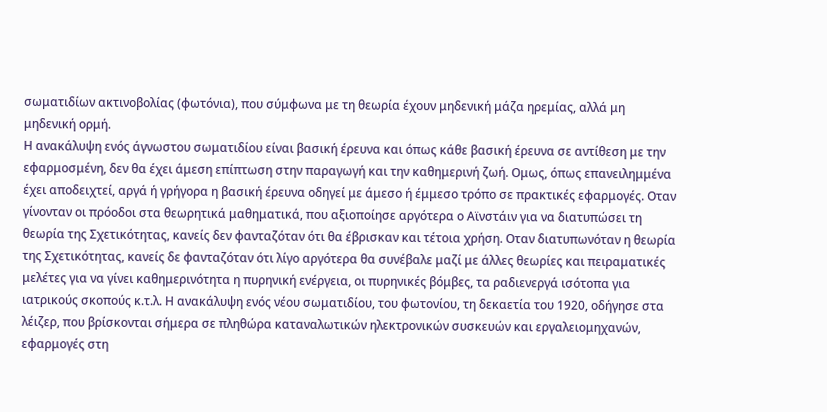σωματιδίων ακτινοβολίας (φωτόνια), που σύμφωνα με τη θεωρία έχουν μηδενική μάζα ηρεμίας, αλλά μη μηδενική ορμή.
Η ανακάλυψη ενός άγνωστου σωματιδίου είναι βασική έρευνα και όπως κάθε βασική έρευνα σε αντίθεση με την εφαρμοσμένη, δεν θα έχει άμεση επίπτωση στην παραγωγή και την καθημερινή ζωή. Ομως, όπως επανειλημμένα έχει αποδειχτεί, αργά ή γρήγορα η βασική έρευνα οδηγεί με άμεσο ή έμμεσο τρόπο σε πρακτικές εφαρμογές. Οταν γίνονταν οι πρόοδοι στα θεωρητικά μαθηματικά, που αξιοποίησε αργότερα ο Αϊνστάιν για να διατυπώσει τη θεωρία της Σχετικότητας, κανείς δεν φανταζόταν ότι θα έβρισκαν και τέτοια χρήση. Οταν διατυπωνόταν η θεωρία της Σχετικότητας, κανείς δε φανταζόταν ότι λίγο αργότερα θα συνέβαλε μαζί με άλλες θεωρίες και πειραματικές μελέτες για να γίνει καθημερινότητα η πυρηνική ενέργεια, οι πυρηνικές βόμβες, τα ραδιενεργά ισότοπα για ιατρικούς σκοπούς κ.τ.λ. Η ανακάλυψη ενός νέου σωματιδίου, του φωτονίου, τη δεκαετία του 1920, οδήγησε στα λέιζερ, που βρίσκονται σήμερα σε πληθώρα καταναλωτικών ηλεκτρονικών συσκευών και εργαλειομηχανών, εφαρμογές στη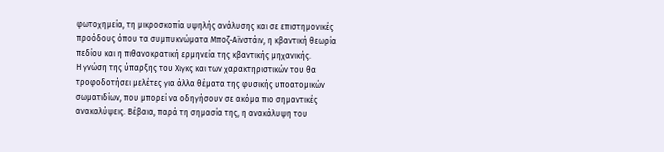φωτοχημεία, τη μικροσκοπία υψηλής ανάλυσης και σε επιστημονικές προόδους όπου τα συμπυκνώματα Μποζ-Αϊνστάιν, η κβαντική θεωρία πεδίου και η πιθανοκρατική ερμηνεία της κβαντικής μηχανικής.
Η γνώση της ύπαρξης του Χιγκς και των χαρακτηριστικών του θα τροφοδοτήσει μελέτες για άλλα θέματα της φυσικής υποατομικών σωματιδίων, που μπορεί να οδηγήσουν σε ακόμα πιο σημαντικές ανακαλύψεις. Βέβαια, παρά τη σημασία της, η ανακάλυψη του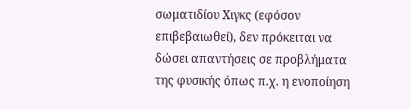σωματιδίου Χιγκς (εφόσον επιβεβαιωθεί), δεν πρόκειται να δώσει απαντήσεις σε προβλήματα της φυσικής όπως π.χ. η ενοποίηση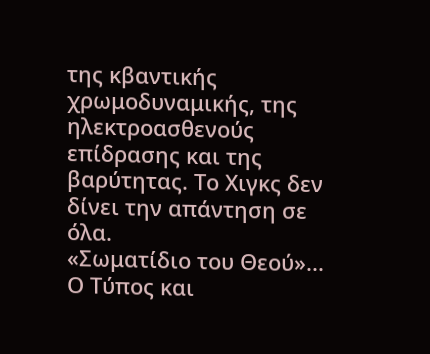της κβαντικής χρωμοδυναμικής, της ηλεκτροασθενούς επίδρασης και της βαρύτητας. Το Χιγκς δεν δίνει την απάντηση σε όλα.
«Σωματίδιο του Θεού»...
Ο Τύπος και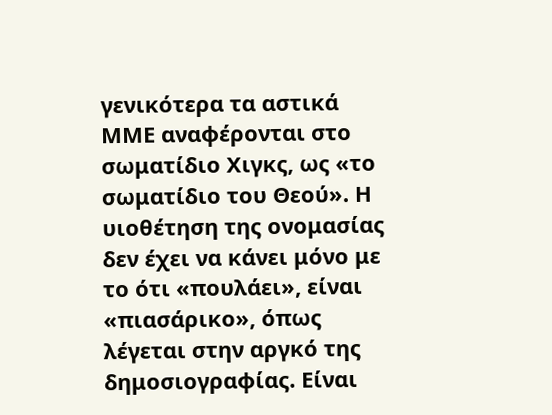γενικότερα τα αστικά ΜΜΕ αναφέρονται στο σωματίδιο Χιγκς, ως «το σωματίδιο του Θεού». Η υιοθέτηση της ονομασίας δεν έχει να κάνει μόνο με το ότι «πουλάει», είναι «πιασάρικο», όπως λέγεται στην αργκό της δημοσιογραφίας. Είναι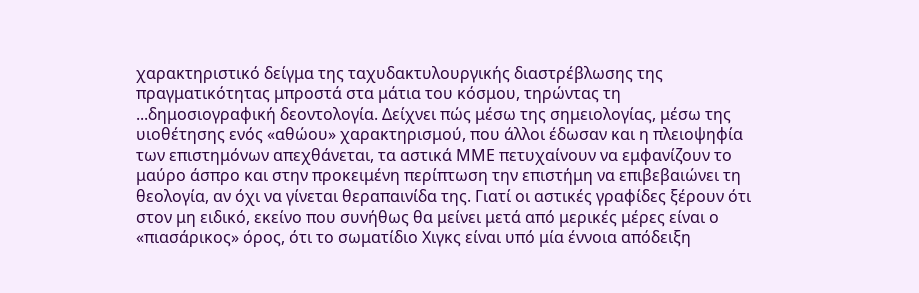χαρακτηριστικό δείγμα της ταχυδακτυλουργικής διαστρέβλωσης της πραγματικότητας μπροστά στα μάτια του κόσμου, τηρώντας τη ...δημοσιογραφική δεοντολογία. Δείχνει πώς μέσω της σημειολογίας, μέσω της υιοθέτησης ενός «αθώου» χαρακτηρισμού, που άλλοι έδωσαν και η πλειοψηφία των επιστημόνων απεχθάνεται, τα αστικά ΜΜΕ πετυχαίνουν να εμφανίζουν το μαύρο άσπρο και στην προκειμένη περίπτωση την επιστήμη να επιβεβαιώνει τη θεολογία, αν όχι να γίνεται θεραπαινίδα της. Γιατί οι αστικές γραφίδες ξέρουν ότι στον μη ειδικό, εκείνο που συνήθως θα μείνει μετά από μερικές μέρες είναι ο «πιασάρικος» όρος, ότι το σωματίδιο Χιγκς είναι υπό μία έννοια απόδειξη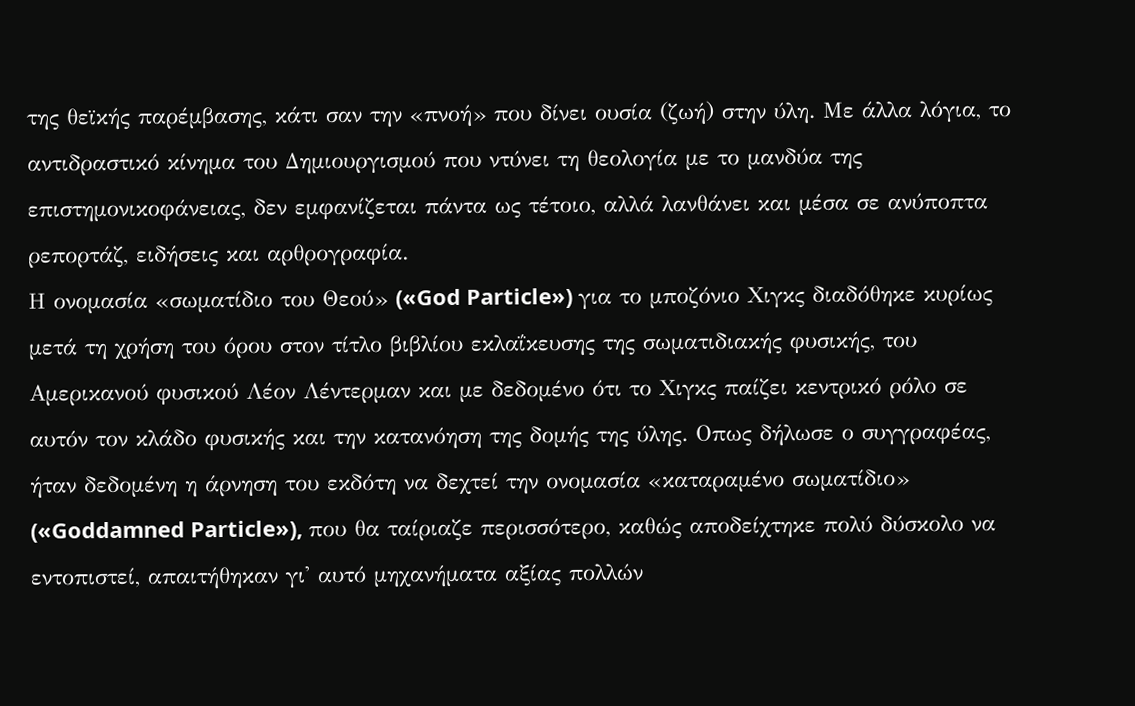της θεϊκής παρέμβασης, κάτι σαν την «πνοή» που δίνει ουσία (ζωή) στην ύλη. Με άλλα λόγια, το αντιδραστικό κίνημα του Δημιουργισμού που ντύνει τη θεολογία με το μανδύα της επιστημονικοφάνειας, δεν εμφανίζεται πάντα ως τέτοιο, αλλά λανθάνει και μέσα σε ανύποπτα ρεπορτάζ, ειδήσεις και αρθρογραφία.
Η ονομασία «σωματίδιο του Θεού» («God Particle») για το μποζόνιο Χιγκς διαδόθηκε κυρίως μετά τη χρήση του όρου στον τίτλο βιβλίου εκλαΐκευσης της σωματιδιακής φυσικής, του Αμερικανού φυσικού Λέον Λέντερμαν και με δεδομένο ότι το Χιγκς παίζει κεντρικό ρόλο σε αυτόν τον κλάδο φυσικής και την κατανόηση της δομής της ύλης. Οπως δήλωσε ο συγγραφέας, ήταν δεδομένη η άρνηση του εκδότη να δεχτεί την ονομασία «καταραμένο σωματίδιο» («Goddamned Particle»), που θα ταίριαζε περισσότερο, καθώς αποδείχτηκε πολύ δύσκολο να εντοπιστεί, απαιτήθηκαν γι' αυτό μηχανήματα αξίας πολλών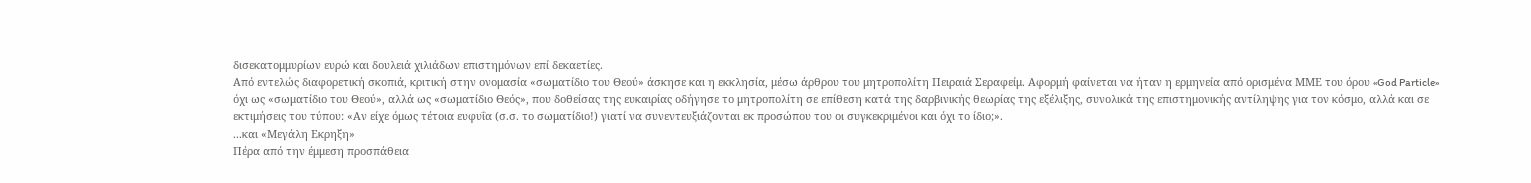δισεκατομμυρίων ευρώ και δουλειά χιλιάδων επιστημόνων επί δεκαετίες.
Από εντελώς διαφορετική σκοπιά, κριτική στην ονομασία «σωματίδιο του Θεού» άσκησε και η εκκλησία, μέσω άρθρου του μητροπολίτη Πειραιά Σεραφείμ. Αφορμή φαίνεται να ήταν η ερμηνεία από ορισμένα ΜΜΕ του όρου «God Particle» όχι ως «σωματίδιο του Θεού», αλλά ως «σωματίδιο Θεός», που δοθείσας της ευκαιρίας οδήγησε το μητροπολίτη σε επίθεση κατά της δαρβινικής θεωρίας της εξέλιξης, συνολικά της επιστημονικής αντίληψης για τον κόσμο, αλλά και σε εκτιμήσεις του τύπου: «Αν είχε όμως τέτοια ευφυΐα (σ.σ. το σωματίδιο!) γιατί να συνεντευξιάζονται εκ προσώπου του οι συγκεκριμένοι και όχι το ίδιο;».
...και «Μεγάλη Εκρηξη»
Πέρα από την έμμεση προσπάθεια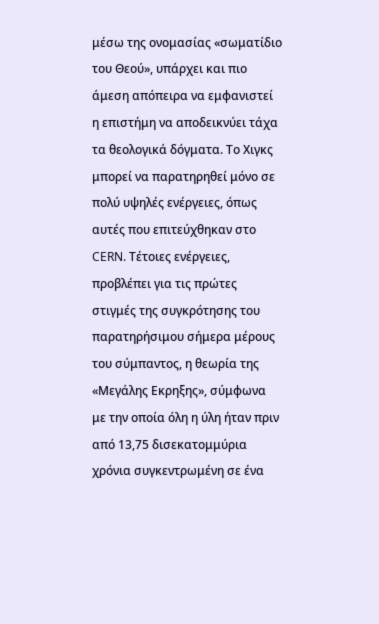μέσω της ονομασίας «σωματίδιο του Θεού», υπάρχει και πιο άμεση απόπειρα να εμφανιστεί η επιστήμη να αποδεικνύει τάχα τα θεολογικά δόγματα. Το Χιγκς μπορεί να παρατηρηθεί μόνο σε πολύ υψηλές ενέργειες, όπως αυτές που επιτεύχθηκαν στο CERN. Τέτοιες ενέργειες, προβλέπει για τις πρώτες στιγμές της συγκρότησης του παρατηρήσιμου σήμερα μέρους του σύμπαντος, η θεωρία της «Μεγάλης Εκρηξης», σύμφωνα με την οποία όλη η ύλη ήταν πριν από 13,75 δισεκατομμύρια χρόνια συγκεντρωμένη σε ένα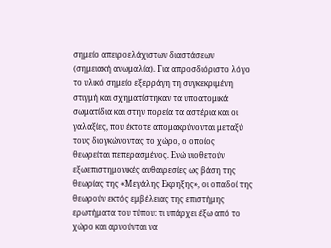σημείο απειροελάχιστων διαστάσεων (σημειακή ανωμαλία). Για απροσδιόριστο λόγο το υλικό σημείο εξερράγη τη συγκεκριμένη στιγμή και σχηματίστηκαν τα υποατομικά σωματίδια και στην πορεία τα αστέρια και οι γαλαξίες, που έκτοτε απομακρύνονται μεταξύ τους διογκώνοντας το χώρο, ο οποίος θεωρείται πεπερασμένος. Ενώ υιοθετούν εξωεπιστημονικές αυθαιρεσίες ως βάση της θεωρίας της «Μεγάλης Εκρηξης», οι οπαδοί της θεωρούν εκτός εμβέλειας της επιστήμης ερωτήματα του τύπου: τι υπάρχει έξω από το χώρο και αρνούνται να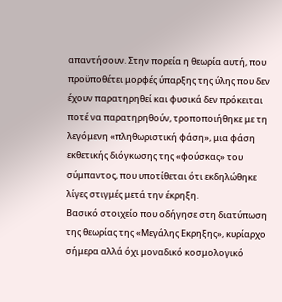απαντήσουν. Στην πορεία η θεωρία αυτή, που προϋποθέτει μορφές ύπαρξης της ύλης που δεν έχουν παρατηρηθεί και φυσικά δεν πρόκειται ποτέ να παρατηρηθούν, τροποποιήθηκε με τη λεγόμενη «πληθωριστική φάση», μια φάση εκθετικής διόγκωσης της «φούσκας» του σύμπαντος, που υποτίθεται ότι εκδηλώθηκε λίγες στιγμές μετά την έκρηξη.
Βασικό στοιχείο που οδήγησε στη διατύπωση της θεωρίας της «Μεγάλης Εκρηξης», κυρίαρχο σήμερα αλλά όχι μοναδικό κοσμολογικό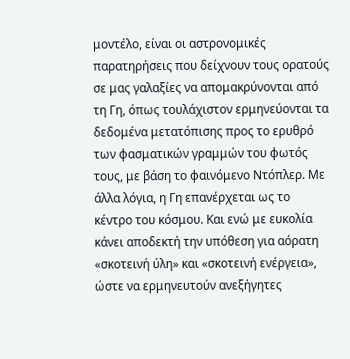μοντέλο, είναι οι αστρονομικές παρατηρήσεις που δείχνουν τους ορατούς σε μας γαλαξίες να απομακρύνονται από τη Γη, όπως τουλάχιστον ερμηνεύονται τα δεδομένα μετατόπισης προς το ερυθρό των φασματικών γραμμών του φωτός τους, με βάση το φαινόμενο Ντόπλερ. Με άλλα λόγια, η Γη επανέρχεται ως το κέντρο του κόσμου. Και ενώ με ευκολία κάνει αποδεκτή την υπόθεση για αόρατη «σκοτεινή ύλη» και «σκοτεινή ενέργεια», ώστε να ερμηνευτούν ανεξήγητες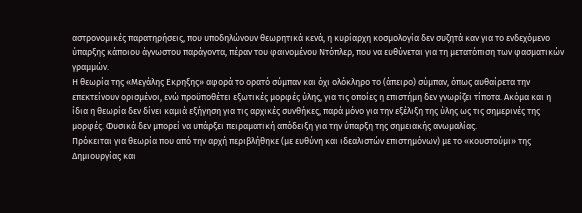αστρονομικές παρατηρήσεις, που υποδηλώνουν θεωρητικά κενά, η κυρίαρχη κοσμολογία δεν συζητά καν για το ενδεχόμενο ύπαρξης κάποιου άγνωστου παράγοντα, πέραν του φαινομένου Ντόπλερ, που να ευθύνεται για τη μετατόπιση των φασματικών γραμμών.
Η θεωρία της «Μεγάλης Εκρηξης» αφορά το ορατό σύμπαν και όχι ολόκληρο το (άπειρο) σύμπαν, όπως αυθαίρετα την επεκτείνουν ορισμένοι, ενώ προϋποθέτει εξωτικές μορφές ύλης, για τις οποίες η επιστήμη δεν γνωρίζει τίποτα. Ακόμα και η ίδια η θεωρία δεν δίνει καμιά εξήγηση για τις αρχικές συνθήκες, παρά μόνο για την εξέλιξη της ύλης ως τις σημερινές της μορφές. Φυσικά δεν μπορεί να υπάρξει πειραματική απόδειξη για την ύπαρξη της σημειακής ανωμαλίας.
Πρόκειται για θεωρία που από την αρχή περιβλήθηκε (με ευθύνη και ιδεαλιστών επιστημόνων) με το «κουστούμι» της Δημιουργίας και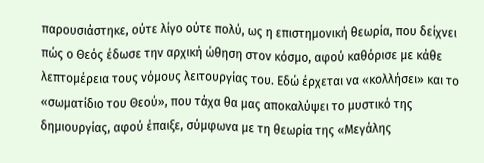παρουσιάστηκε, ούτε λίγο ούτε πολύ, ως η επιστημονική θεωρία, που δείχνει πώς ο Θεός έδωσε την αρχική ώθηση στον κόσμο, αφού καθόρισε με κάθε λεπτομέρεια τους νόμους λειτουργίας του. Εδώ έρχεται να «κολλήσει» και το «σωματίδιο του Θεού», που τάχα θα μας αποκαλύψει το μυστικό της δημιουργίας, αφού έπαιξε, σύμφωνα με τη θεωρία της «Μεγάλης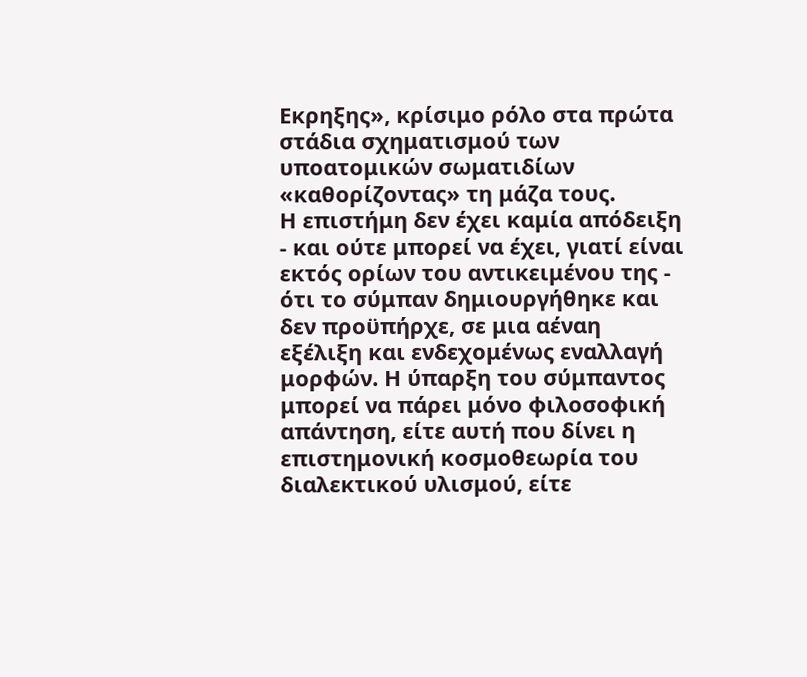Εκρηξης», κρίσιμο ρόλο στα πρώτα στάδια σχηματισμού των υποατομικών σωματιδίων «καθορίζοντας» τη μάζα τους.
Η επιστήμη δεν έχει καμία απόδειξη - και ούτε μπορεί να έχει, γιατί είναι εκτός ορίων του αντικειμένου της - ότι το σύμπαν δημιουργήθηκε και δεν προϋπήρχε, σε μια αέναη εξέλιξη και ενδεχομένως εναλλαγή μορφών. Η ύπαρξη του σύμπαντος μπορεί να πάρει μόνο φιλοσοφική απάντηση, είτε αυτή που δίνει η επιστημονική κοσμοθεωρία του διαλεκτικού υλισμού, είτε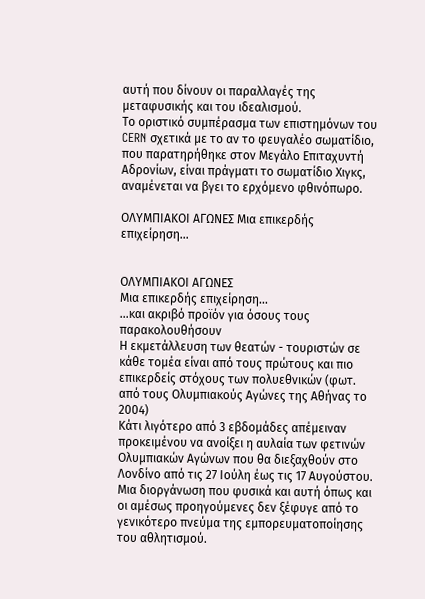αυτή που δίνουν οι παραλλαγές της μεταφυσικής και του ιδεαλισμού.
Το οριστικό συμπέρασμα των επιστημόνων του CERN σχετικά με το αν το φευγαλέο σωματίδιο, που παρατηρήθηκε στον Μεγάλο Επιταχυντή Αδρονίων, είναι πράγματι το σωματίδιο Χιγκς, αναμένεται να βγει το ερχόμενο φθινόπωρο.

ΟΛΥΜΠΙΑΚΟΙ ΑΓΩΝΕΣ Μια επικερδής επιχείρηση...


ΟΛΥΜΠΙΑΚΟΙ ΑΓΩΝΕΣ
Μια επικερδής επιχείρηση...
...και ακριβό προϊόν για όσους τους παρακολουθήσουν
Η εκμετάλλευση των θεατών - τουριστών σε κάθε τομέα είναι από τους πρώτους και πιο επικερδείς στόχους των πολυεθνικών (φωτ. από τους Ολυμπιακούς Αγώνες της Αθήνας το 2004)
Κάτι λιγότερο από 3 εβδομάδες απέμειναν προκειμένου να ανοίξει η αυλαία των φετινών Ολυμπιακών Αγώνων που θα διεξαχθούν στο Λονδίνο από τις 27 Ιούλη έως τις 17 Αυγούστου. Μια διοργάνωση που φυσικά και αυτή όπως και οι αμέσως προηγούμενες δεν ξέφυγε από το γενικότερο πνεύμα της εμπορευματοποίησης του αθλητισμού.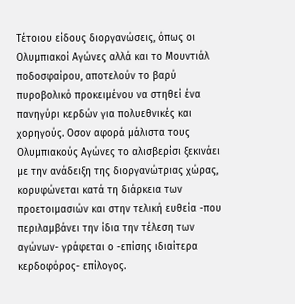Τέτοιου είδους διοργανώσεις, όπως οι Ολυμπιακοί Αγώνες αλλά και το Μουντιάλ ποδοσφαίρου, αποτελούν το βαρύ πυροβολικό προκειμένου να στηθεί ένα πανηγύρι κερδών για πολυεθνικές και χορηγούς. Οσον αφορά μάλιστα τους Ολυμπιακούς Αγώνες το αλισβερίσι ξεκινάει με την ανάδειξη της διοργανώτριας χώρας, κορυφώνεται κατά τη διάρκεια των προετοιμασιών και στην τελική ευθεία -που περιλαμβάνει την ίδια την τέλεση των αγώνων- γράφεται ο -επίσης ιδιαίτερα κερδοφόρος- επίλογος.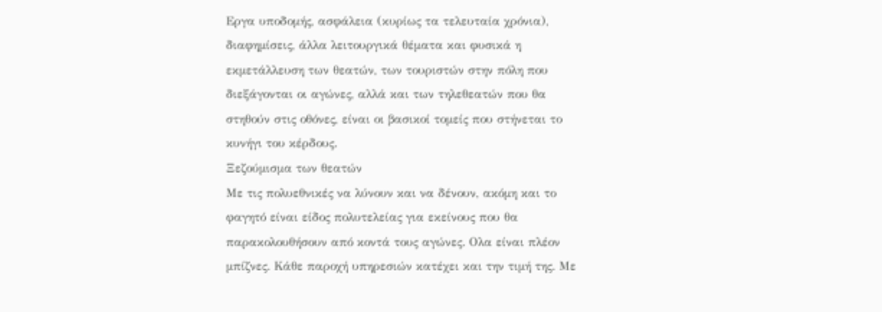Εργα υποδομής, ασφάλεια (κυρίως τα τελευταία χρόνια), διαφημίσεις, άλλα λειτουργικά θέματα και φυσικά η εκμετάλλευση των θεατών, των τουριστών στην πόλη που διεξάγονται οι αγώνες, αλλά και των τηλεθεατών που θα στηθούν στις οθόνες, είναι οι βασικοί τομείς που στήνεται το κυνήγι του κέρδους.
Ξεζούμισμα των θεατών
Με τις πολυεθνικές να λύνουν και να δένουν, ακόμη και το φαγητό είναι είδος πολυτελείας για εκείνους που θα παρακολουθήσουν από κοντά τους αγώνες. Ολα είναι πλέον μπίζνες. Κάθε παροχή υπηρεσιών κατέχει και την τιμή της. Με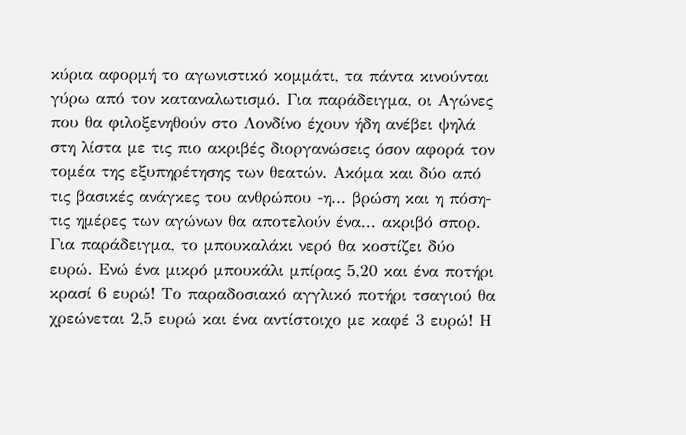κύρια αφορμή το αγωνιστικό κομμάτι, τα πάντα κινούνται γύρω από τον καταναλωτισμό. Για παράδειγμα, οι Αγώνες που θα φιλοξενηθούν στο Λονδίνο έχουν ήδη ανέβει ψηλά στη λίστα με τις πιο ακριβές διοργανώσεις όσον αφορά τον τομέα της εξυπηρέτησης των θεατών. Ακόμα και δύο από τις βασικές ανάγκες του ανθρώπου -η... βρώση και η πόση- τις ημέρες των αγώνων θα αποτελούν ένα... ακριβό σπορ. Για παράδειγμα, το μπουκαλάκι νερό θα κοστίζει δύο ευρώ. Ενώ ένα μικρό μπουκάλι μπίρας 5,20 και ένα ποτήρι κρασί 6 ευρώ! Το παραδοσιακό αγγλικό ποτήρι τσαγιού θα χρεώνεται 2,5 ευρώ και ένα αντίστοιχο με καφέ 3 ευρώ! Η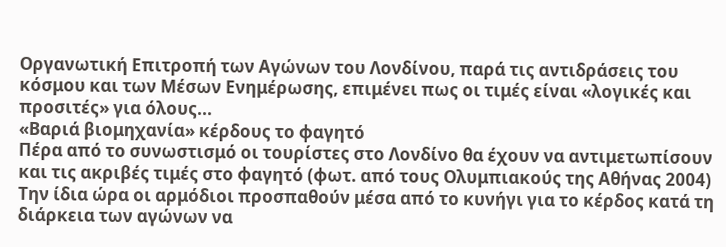Οργανωτική Επιτροπή των Αγώνων του Λονδίνου, παρά τις αντιδράσεις του κόσμου και των Μέσων Ενημέρωσης, επιμένει πως οι τιμές είναι «λογικές και προσιτές» για όλους...
«Βαριά βιομηχανία» κέρδους το φαγητό
Πέρα από το συνωστισμό οι τουρίστες στο Λονδίνο θα έχουν να αντιμετωπίσουν και τις ακριβές τιμές στο φαγητό (φωτ. από τους Ολυμπιακούς της Αθήνας 2004)
Την ίδια ώρα οι αρμόδιοι προσπαθούν μέσα από το κυνήγι για το κέρδος κατά τη διάρκεια των αγώνων να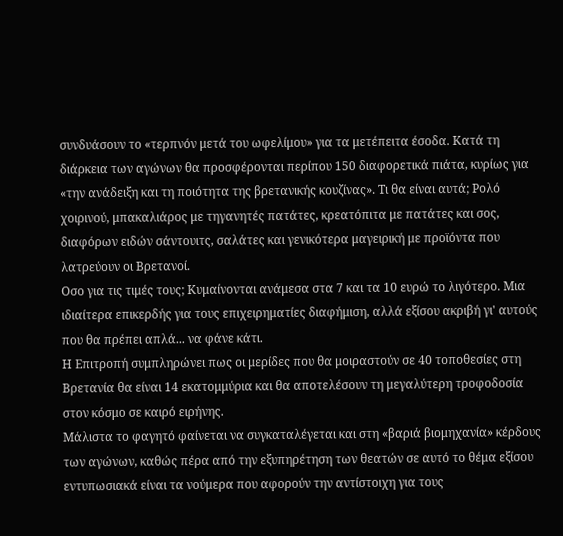συνδυάσουν το «τερπνόν μετά του ωφελίμου» για τα μετέπειτα έσοδα. Κατά τη διάρκεια των αγώνων θα προσφέρονται περίπου 150 διαφορετικά πιάτα, κυρίως για «την ανάδειξη και τη ποιότητα της βρετανικής κουζίνας». Τι θα είναι αυτά; Ρολό χοιρινού, μπακαλιάρος με τηγανητές πατάτες, κρεατόπιτα με πατάτες και σος, διαφόρων ειδών σάντουιτς, σαλάτες και γενικότερα μαγειρική με προϊόντα που λατρεύουν οι Βρετανοί.
Οσο για τις τιμές τους; Κυμαίνονται ανάμεσα στα 7 και τα 10 ευρώ το λιγότερο. Μια ιδιαίτερα επικερδής για τους επιχειρηματίες διαφήμιση, αλλά εξίσου ακριβή γι' αυτούς που θα πρέπει απλά... να φάνε κάτι.
Η Επιτροπή συμπληρώνει πως οι μερίδες που θα μοιραστούν σε 40 τοποθεσίες στη Βρετανία θα είναι 14 εκατομμύρια και θα αποτελέσουν τη μεγαλύτερη τροφοδοσία στον κόσμο σε καιρό ειρήνης.
Μάλιστα το φαγητό φαίνεται να συγκαταλέγεται και στη «βαριά βιομηχανία» κέρδους των αγώνων, καθώς πέρα από την εξυπηρέτηση των θεατών σε αυτό το θέμα εξίσου εντυπωσιακά είναι τα νούμερα που αφορούν την αντίστοιχη για τους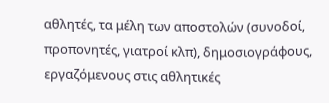αθλητές, τα μέλη των αποστολών (συνοδοί, προπονητές, γιατροί κλπ), δημοσιογράφους, εργαζόμενους στις αθλητικές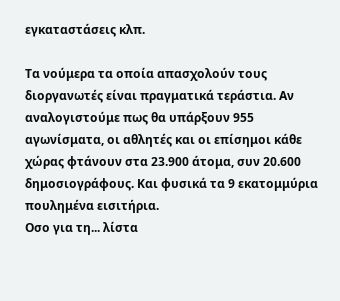εγκαταστάσεις κλπ.

Τα νούμερα τα οποία απασχολούν τους διοργανωτές είναι πραγματικά τεράστια. Αν αναλογιστούμε πως θα υπάρξουν 955 αγωνίσματα, οι αθλητές και οι επίσημοι κάθε χώρας φτάνουν στα 23.900 άτομα, συν 20.600 δημοσιογράφους. Και φυσικά τα 9 εκατομμύρια πουλημένα εισιτήρια.
Οσο για τη... λίστα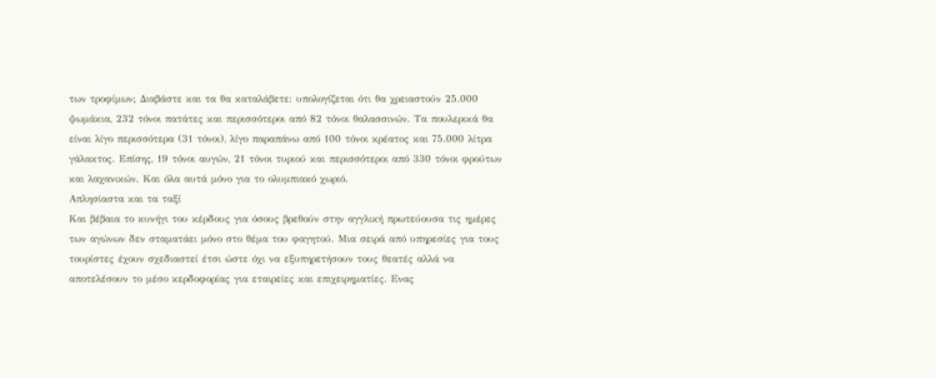των τροφίμων; Διαβάστε και τα θα καταλάβετε: υπολογίζεται ότι θα χρειαστούν 25.000 ψωμάκια, 232 τόνοι πατάτες και περισσότεροι από 82 τόνοι θαλασσινών. Τα πουλερικά θα είναι λίγο περισσότερα (31 τόνοι), λίγο παραπάνω από 100 τόνοι κρέατος και 75.000 λίτρα γάλακτος. Επίσης, 19 τόνοι αυγών, 21 τόνοι τυριού και περισσότεροι από 330 τόνοι φρούτων και λαχανικών. Και όλα αυτά μόνο για το ολυμπιακό χωριό.
Απλησίαστα και τα ταξί
Και βέβαια το κυνήγι του κέρδους για όσους βρεθούν στην αγγλική πρωτεύουσα τις ημέρες των αγώνων δεν σταματάει μόνο στο θέμα του φαγητού. Μια σειρά από υπηρεσίες για τους τουρίστες έχουν σχεδιαστεί έτσι ώστε όχι να εξυπηρετήσουν τους θεατές αλλά να αποτελέσουν το μέσο κερδοφορίας για εταιρείες και επιχειρηματίες. Ενας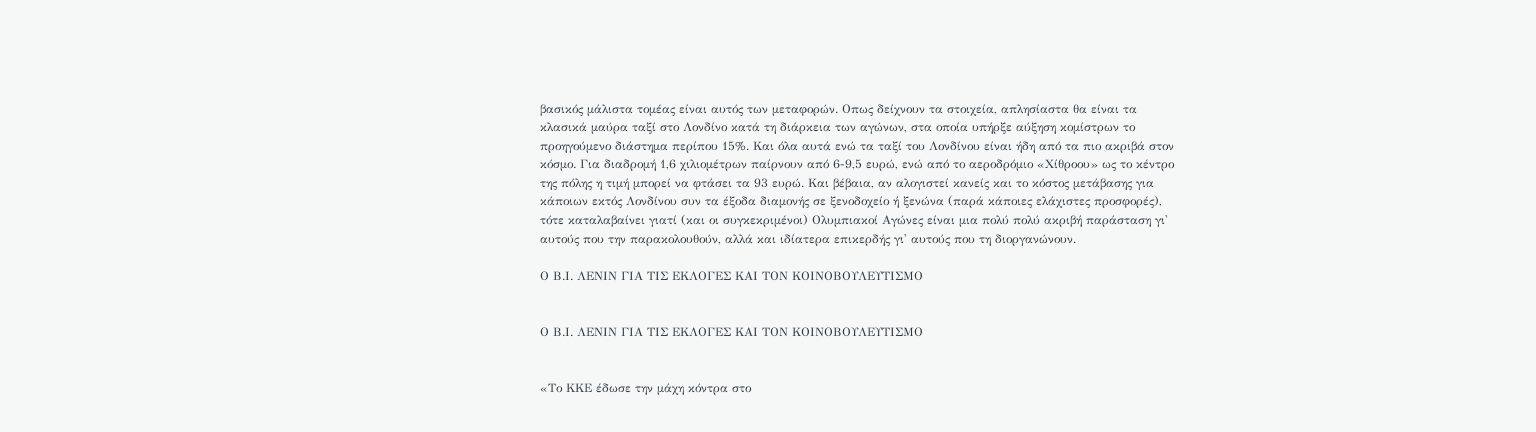βασικός μάλιστα τομέας είναι αυτός των μεταφορών. Οπως δείχνουν τα στοιχεία, απλησίαστα θα είναι τα κλασικά μαύρα ταξί στο Λονδίνο κατά τη διάρκεια των αγώνων, στα οποία υπήρξε αύξηση κομίστρων το προηγούμενο διάστημα περίπου 15%. Και όλα αυτά ενώ τα ταξί του Λονδίνου είναι ήδη από τα πιο ακριβά στον κόσμο. Για διαδρομή 1,6 χιλιομέτρων παίρνουν από 6-9,5 ευρώ, ενώ από το αεροδρόμιο «Χίθροου» ως το κέντρο της πόλης η τιμή μπορεί να φτάσει τα 93 ευρώ. Και βέβαια, αν αλογιστεί κανείς και το κόστος μετάβασης για κάποιων εκτός Λονδίνου συν τα έξοδα διαμονής σε ξενοδοχείο ή ξενώνα (παρά κάποιες ελάχιστες προσφορές), τότε καταλαβαίνει γιατί (και οι συγκεκριμένοι) Ολυμπιακοί Αγώνες είναι μια πολύ πολύ ακριβή παράσταση γι' αυτούς που την παρακολουθούν, αλλά και ιδίατερα επικερδής γι' αυτούς που τη διοργανώνουν.

Ο Β.Ι. ΛΕΝΙΝ ΓΙΑ ΤΙΣ ΕΚΛΟΓΕΣ ΚΑΙ ΤΟΝ ΚΟΙΝΟΒΟΥΛΕΥΤΙΣΜΟ


Ο Β.Ι. ΛΕΝΙΝ ΓΙΑ ΤΙΣ ΕΚΛΟΓΕΣ ΚΑΙ ΤΟΝ ΚΟΙΝΟΒΟΥΛΕΥΤΙΣΜΟ


«Το ΚΚΕ έδωσε την μάχη κόντρα στο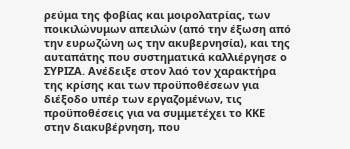ρεύμα της φοβίας και μοιρολατρίας, των ποικιλώνυμων απειλών (από την έξωση από την ευρωζώνη ως την ακυβερνησία), και της αυταπάτης που συστηματικά καλλιέργησε ο ΣΥΡΙΖΑ. Ανέδειξε στον λαό τον χαρακτήρα της κρίσης και των προϋποθέσεων για διέξοδο υπέρ των εργαζομένων, τις προϋποθέσεις για να συμμετέχει το ΚΚΕ στην διακυβέρνηση, που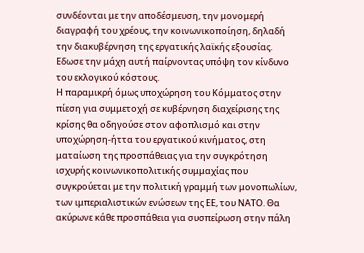συνδέονται με την αποδέσμευση, την μονομερή διαγραφή του χρέους, την κοινωνικοποίηση, δηλαδή την διακυβέρνηση της εργατικής λαϊκής εξουσίας. Εδωσε την μάχη αυτή παίρνοντας υπόψη τον κίνδυνο του εκλογικού κόστους.
Η παραμικρή όμως υποχώρηση του Κόμματος στην πίεση για συμμετοχή σε κυβέρνηση διαχείρισης της κρίσης θα οδηγούσε στον αφοπλισμό και στην υποχώρηση-ήττα του εργατικού κινήματος, στη ματαίωση της προσπάθειας για την συγκρότηση ισχυρής κοινωνικοπολιτικής συμμαχίας που συγκρούεται με την πολιτική γραμμή των μονοπωλίων, των ιμπεριαλιστικών ενώσεων της ΕΕ, του ΝΑΤΟ. Θα ακύρωνε κάθε προσπάθεια για συσπείρωση στην πάλη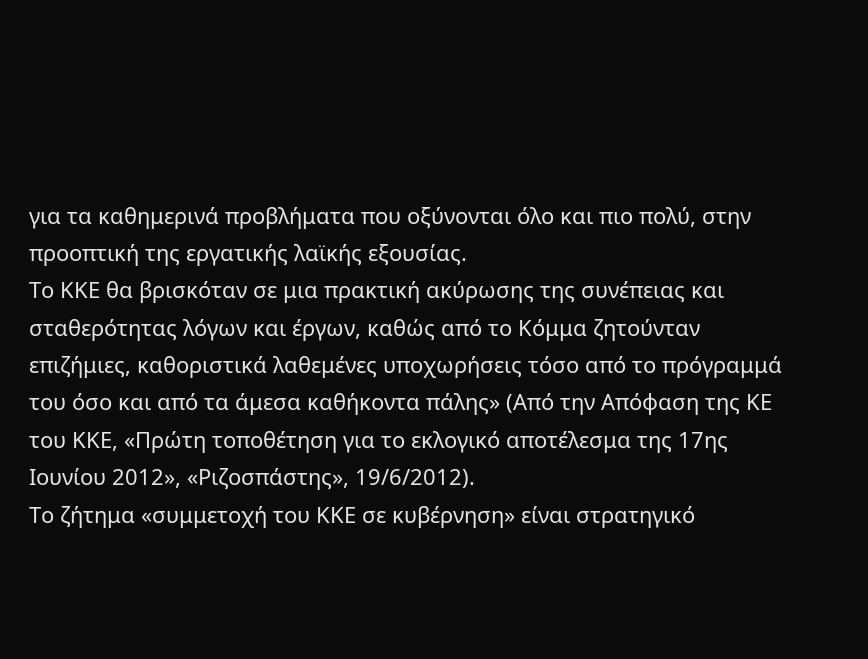για τα καθημερινά προβλήματα που οξύνονται όλο και πιο πολύ, στην προοπτική της εργατικής λαϊκής εξουσίας.
Το ΚΚΕ θα βρισκόταν σε μια πρακτική ακύρωσης της συνέπειας και σταθερότητας λόγων και έργων, καθώς από το Κόμμα ζητούνταν επιζήμιες, καθοριστικά λαθεμένες υποχωρήσεις τόσο από το πρόγραμμά του όσο και από τα άμεσα καθήκοντα πάλης» (Από την Απόφαση της ΚΕ του ΚΚΕ, «Πρώτη τοποθέτηση για το εκλογικό αποτέλεσμα της 17ης Ιουνίου 2012», «Ριζοσπάστης», 19/6/2012).
Το ζήτημα «συμμετοχή του ΚΚΕ σε κυβέρνηση» είναι στρατηγικό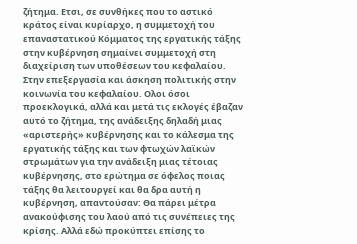ζήτημα. Ετσι, σε συνθήκες που το αστικό κράτος είναι κυρίαρχο, η συμμετοχή του επαναστατικού Κόμματος της εργατικής τάξης στην κυβέρνηση σημαίνει συμμετοχή στη διαχείριση των υποθέσεων του κεφαλαίου. Στην επεξεργασία και άσκηση πολιτικής στην κοινωνία του κεφαλαίου. Ολοι όσοι προεκλογικά, αλλά και μετά τις εκλογές έβαζαν αυτό το ζήτημα, της ανάδειξης δηλαδή μιας «αριστερής» κυβέρνησης και το κάλεσμα της εργατικής τάξης και των φτωχών λαϊκών στρωμάτων για την ανάδειξη μιας τέτοιας κυβέρνησης, στο ερώτημα σε όφελος ποιας τάξης θα λειτουργεί και θα δρα αυτή η κυβέρνηση, απαντούσαν: Θα πάρει μέτρα ανακούφισης του λαού από τις συνέπειες της κρίσης. Αλλά εδώ προκύπτει επίσης το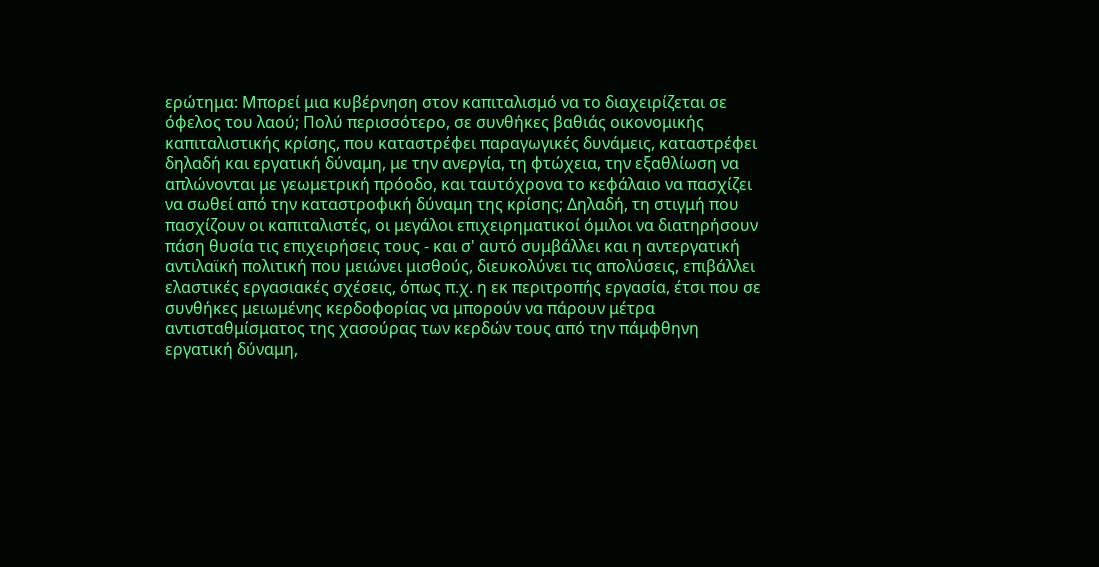ερώτημα: Μπορεί μια κυβέρνηση στον καπιταλισμό να το διαχειρίζεται σε όφελος του λαού; Πολύ περισσότερο, σε συνθήκες βαθιάς οικονομικής καπιταλιστικής κρίσης, που καταστρέφει παραγωγικές δυνάμεις, καταστρέφει δηλαδή και εργατική δύναμη, με την ανεργία, τη φτώχεια, την εξαθλίωση να απλώνονται με γεωμετρική πρόοδο, και ταυτόχρονα το κεφάλαιο να πασχίζει να σωθεί από την καταστροφική δύναμη της κρίσης; Δηλαδή, τη στιγμή που πασχίζουν οι καπιταλιστές, οι μεγάλοι επιχειρηματικοί όμιλοι να διατηρήσουν πάση θυσία τις επιχειρήσεις τους - και σ' αυτό συμβάλλει και η αντεργατική αντιλαϊκή πολιτική που μειώνει μισθούς, διευκολύνει τις απολύσεις, επιβάλλει ελαστικές εργασιακές σχέσεις, όπως π.χ. η εκ περιτροπής εργασία, έτσι που σε συνθήκες μειωμένης κερδοφορίας να μπορούν να πάρουν μέτρα αντισταθμίσματος της χασούρας των κερδών τους από την πάμφθηνη εργατική δύναμη,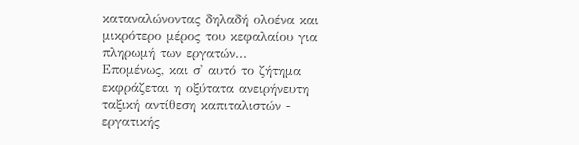καταναλώνοντας δηλαδή ολοένα και μικρότερο μέρος του κεφαλαίου για πληρωμή των εργατών...
Επομένως, και σ' αυτό το ζήτημα εκφράζεται η οξύτατα ανειρήνευτη ταξική αντίθεση καπιταλιστών - εργατικής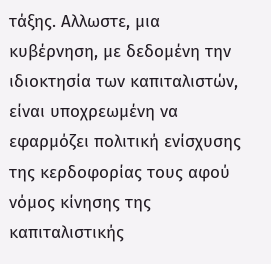τάξης. Αλλωστε, μια κυβέρνηση, με δεδομένη την ιδιοκτησία των καπιταλιστών, είναι υποχρεωμένη να εφαρμόζει πολιτική ενίσχυσης της κερδοφορίας τους αφού νόμος κίνησης της καπιταλιστικής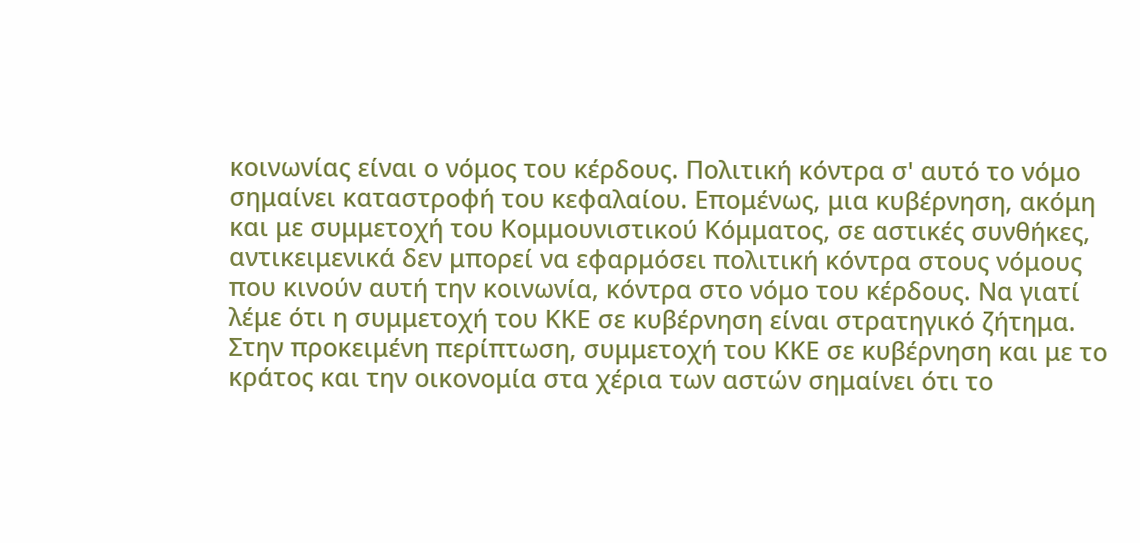κοινωνίας είναι ο νόμος του κέρδους. Πολιτική κόντρα σ' αυτό το νόμο σημαίνει καταστροφή του κεφαλαίου. Επομένως, μια κυβέρνηση, ακόμη και με συμμετοχή του Κομμουνιστικού Κόμματος, σε αστικές συνθήκες, αντικειμενικά δεν μπορεί να εφαρμόσει πολιτική κόντρα στους νόμους που κινούν αυτή την κοινωνία, κόντρα στο νόμο του κέρδους. Να γιατί λέμε ότι η συμμετοχή του ΚΚΕ σε κυβέρνηση είναι στρατηγικό ζήτημα. Στην προκειμένη περίπτωση, συμμετοχή του ΚΚΕ σε κυβέρνηση και με το κράτος και την οικονομία στα χέρια των αστών σημαίνει ότι το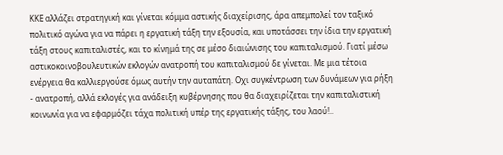ΚΚΕ αλλάζει στρατηγική και γίνεται κόμμα αστικής διαχείρισης, άρα απεμπολεί τον ταξικό πολιτικό αγώνα για να πάρει η εργατική τάξη την εξουσία, και υποτάσσει την ίδια την εργατική τάξη στους καπιταλιστές, και το κίνημά της σε μέσο διαιώνισης του καπιταλισμού. Γιατί μέσω αστικοκοινοβουλευτικών εκλογών ανατροπή του καπιταλισμού δε γίνεται. Με μια τέτοια ενέργεια θα καλλιεργούσε όμως αυτήν την αυταπάτη. Οχι συγκέντρωση των δυνάμεων για ρήξη - ανατροπή, αλλά εκλογές για ανάδειξη κυβέρνησης που θα διαχειρίζεται την καπιταλιστική κοινωνία για να εφαρμόζει τάχα πολιτική υπέρ της εργατικής τάξης, του λαού!..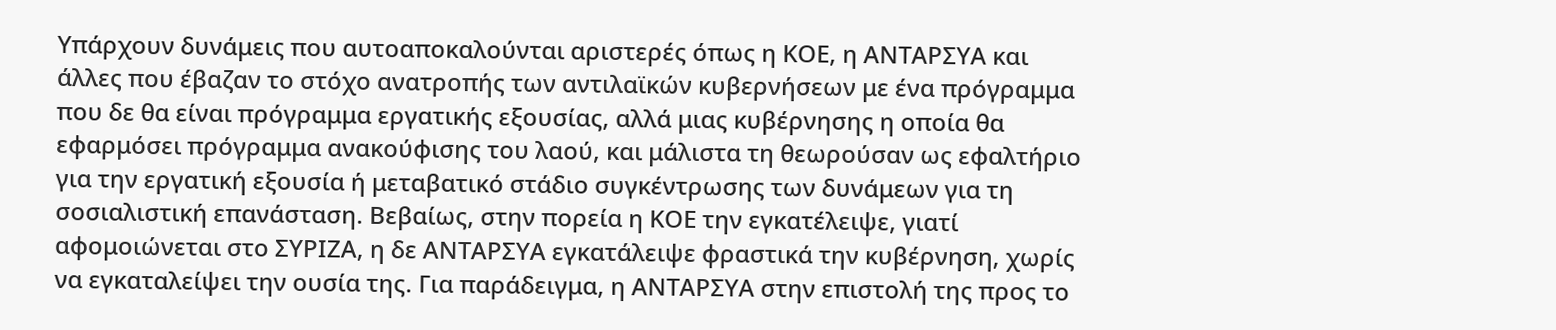Υπάρχουν δυνάμεις που αυτοαποκαλούνται αριστερές όπως η ΚΟΕ, η ΑΝΤΑΡΣΥΑ και άλλες που έβαζαν το στόχο ανατροπής των αντιλαϊκών κυβερνήσεων με ένα πρόγραμμα που δε θα είναι πρόγραμμα εργατικής εξουσίας, αλλά μιας κυβέρνησης η οποία θα εφαρμόσει πρόγραμμα ανακούφισης του λαού, και μάλιστα τη θεωρούσαν ως εφαλτήριο για την εργατική εξουσία ή μεταβατικό στάδιο συγκέντρωσης των δυνάμεων για τη σοσιαλιστική επανάσταση. Βεβαίως, στην πορεία η ΚΟΕ την εγκατέλειψε, γιατί αφομοιώνεται στο ΣΥΡΙΖΑ, η δε ΑΝΤΑΡΣΥΑ εγκατάλειψε φραστικά την κυβέρνηση, χωρίς να εγκαταλείψει την ουσία της. Για παράδειγμα, η ΑΝΤΑΡΣΥΑ στην επιστολή της προς το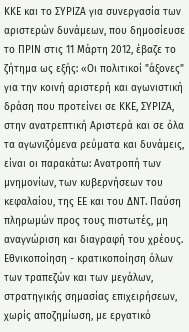ΚΚΕ και το ΣΥΡΙΖΑ για συνεργασία των αριστερών δυνάμεων, που δημοσίευσε το ΠΡΙΝ στις 11 Μάρτη 2012, έβαζε το ζήτημα ως εξής: «Οι πολιτικοί "άξονες" για την κοινή αριστερή και αγωνιστική δράση που προτείνει σε ΚΚΕ, ΣΥΡΙΖΑ, στην ανατρεπτική Αριστερά και σε όλα τα αγωνιζόμενα ρεύματα και δυνάμεις, είναι οι παρακάτω: Ανατροπή των μνημονίων, των κυβερνήσεων του κεφαλαίου, της ΕΕ και του ΔΝΤ. Παύση πληρωμών προς τους πιστωτές, μη αναγνώριση και διαγραφή του χρέους. Εθνικοποίηση - κρατικοποίηση όλων των τραπεζών και των μεγάλων, στρατηγικής σημασίας επιχειρήσεων, χωρίς αποζημίωση, με εργατικό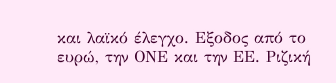και λαϊκό έλεγχο. Εξοδος από το ευρώ, την ΟΝΕ και την ΕΕ. Ριζική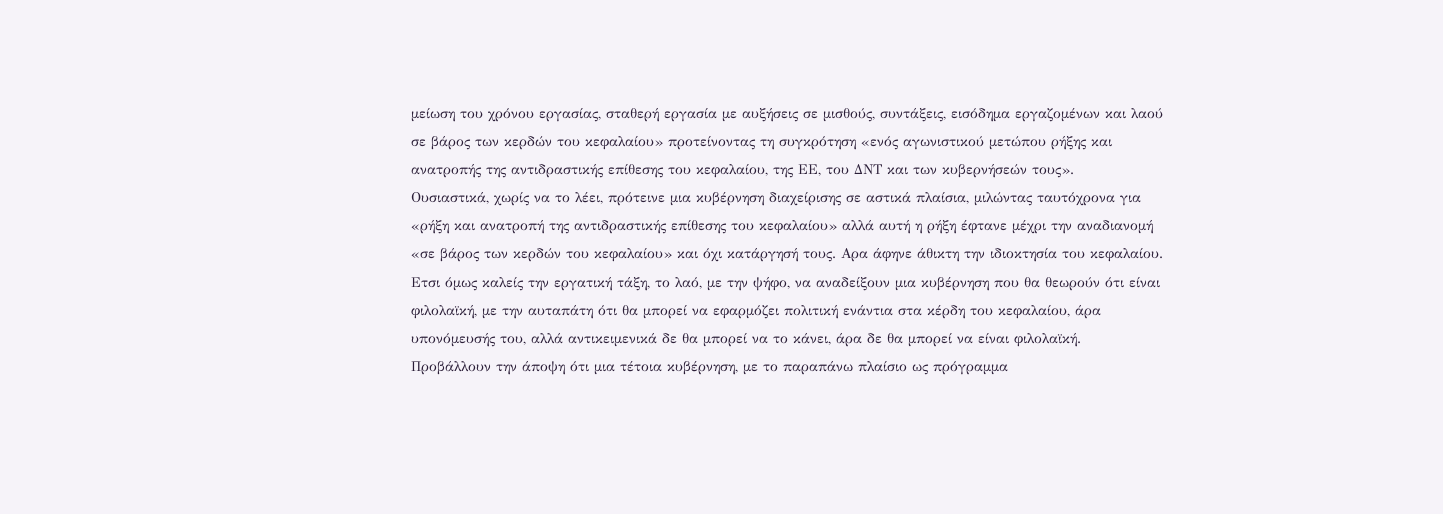μείωση του χρόνου εργασίας, σταθερή εργασία με αυξήσεις σε μισθούς, συντάξεις, εισόδημα εργαζομένων και λαού σε βάρος των κερδών του κεφαλαίου» προτείνοντας τη συγκρότηση «ενός αγωνιστικού μετώπου ρήξης και ανατροπής της αντιδραστικής επίθεσης του κεφαλαίου, της ΕΕ, του ΔΝΤ και των κυβερνήσεών τους».
Ουσιαστικά, χωρίς να το λέει, πρότεινε μια κυβέρνηση διαχείρισης σε αστικά πλαίσια, μιλώντας ταυτόχρονα για «ρήξη και ανατροπή της αντιδραστικής επίθεσης του κεφαλαίου» αλλά αυτή η ρήξη έφτανε μέχρι την αναδιανομή «σε βάρος των κερδών του κεφαλαίου» και όχι κατάργησή τους. Αρα άφηνε άθικτη την ιδιοκτησία του κεφαλαίου. Ετσι όμως καλείς την εργατική τάξη, το λαό, με την ψήφο, να αναδείξουν μια κυβέρνηση που θα θεωρούν ότι είναι φιλολαϊκή, με την αυταπάτη ότι θα μπορεί να εφαρμόζει πολιτική ενάντια στα κέρδη του κεφαλαίου, άρα υπονόμευσής του, αλλά αντικειμενικά δε θα μπορεί να το κάνει, άρα δε θα μπορεί να είναι φιλολαϊκή.
Προβάλλουν την άποψη ότι μια τέτοια κυβέρνηση, με το παραπάνω πλαίσιο ως πρόγραμμα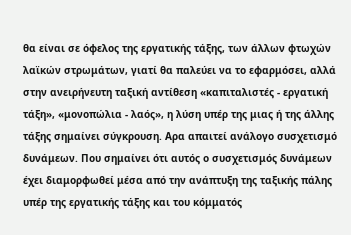θα είναι σε όφελος της εργατικής τάξης, των άλλων φτωχών λαϊκών στρωμάτων, γιατί θα παλεύει να το εφαρμόσει, αλλά στην ανειρήνευτη ταξική αντίθεση «καπιταλιστές - εργατική τάξη», «μονοπώλια - λαός», η λύση υπέρ της μιας ή της άλλης τάξης σημαίνει σύγκρουση. Αρα απαιτεί ανάλογο συσχετισμό δυνάμεων. Που σημαίνει ότι αυτός ο συσχετισμός δυνάμεων έχει διαμορφωθεί μέσα από την ανάπτυξη της ταξικής πάλης υπέρ της εργατικής τάξης και του κόμματός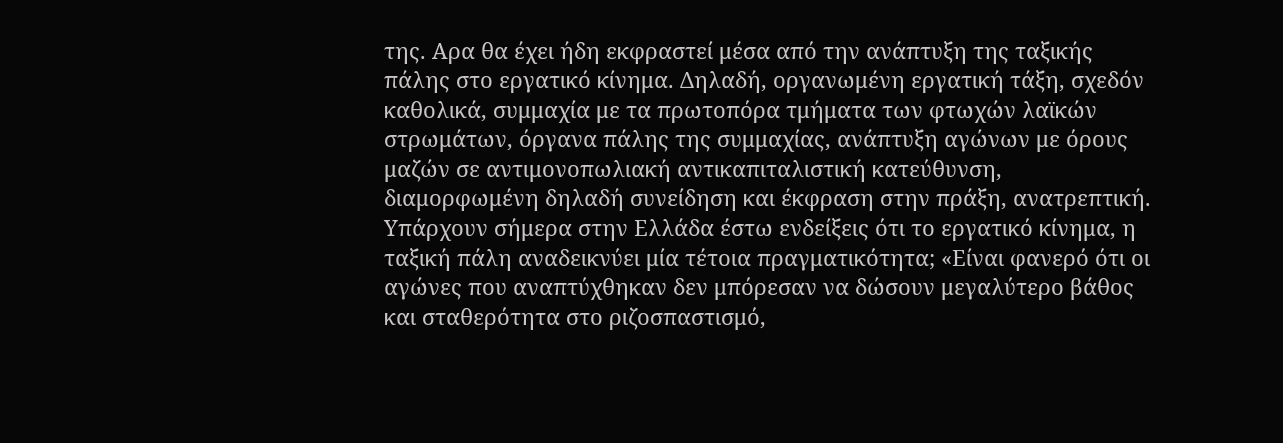της. Αρα θα έχει ήδη εκφραστεί μέσα από την ανάπτυξη της ταξικής πάλης στο εργατικό κίνημα. Δηλαδή, οργανωμένη εργατική τάξη, σχεδόν καθολικά, συμμαχία με τα πρωτοπόρα τμήματα των φτωχών λαϊκών στρωμάτων, όργανα πάλης της συμμαχίας, ανάπτυξη αγώνων με όρους μαζών σε αντιμονοπωλιακή αντικαπιταλιστική κατεύθυνση, διαμορφωμένη δηλαδή συνείδηση και έκφραση στην πράξη, ανατρεπτική.
Υπάρχουν σήμερα στην Ελλάδα έστω ενδείξεις ότι το εργατικό κίνημα, η ταξική πάλη αναδεικνύει μία τέτοια πραγματικότητα; «Είναι φανερό ότι οι αγώνες που αναπτύχθηκαν δεν μπόρεσαν να δώσουν μεγαλύτερο βάθος και σταθερότητα στο ριζοσπαστισμό,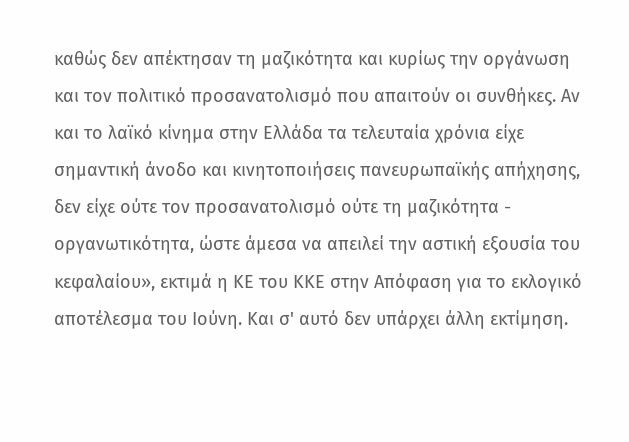καθώς δεν απέκτησαν τη μαζικότητα και κυρίως την οργάνωση και τον πολιτικό προσανατολισμό που απαιτούν οι συνθήκες. Αν και το λαϊκό κίνημα στην Ελλάδα τα τελευταία χρόνια είχε σημαντική άνοδο και κινητοποιήσεις πανευρωπαϊκής απήχησης, δεν είχε ούτε τον προσανατολισμό ούτε τη μαζικότητα - οργανωτικότητα, ώστε άμεσα να απειλεί την αστική εξουσία του κεφαλαίου», εκτιμά η ΚΕ του ΚΚΕ στην Απόφαση για το εκλογικό αποτέλεσμα του Ιούνη. Και σ' αυτό δεν υπάρχει άλλη εκτίμηση.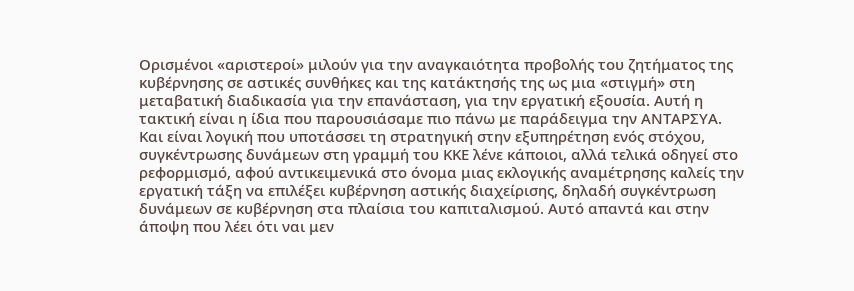Ορισμένοι «αριστεροί» μιλούν για την αναγκαιότητα προβολής του ζητήματος της κυβέρνησης σε αστικές συνθήκες και της κατάκτησής της ως μια «στιγμή» στη μεταβατική διαδικασία για την επανάσταση, για την εργατική εξουσία. Αυτή η τακτική είναι η ίδια που παρουσιάσαμε πιο πάνω με παράδειγμα την ΑΝΤΑΡΣΥΑ. Και είναι λογική που υποτάσσει τη στρατηγική στην εξυπηρέτηση ενός στόχου, συγκέντρωσης δυνάμεων στη γραμμή του ΚΚΕ λένε κάποιοι, αλλά τελικά οδηγεί στο ρεφορμισμό, αφού αντικειμενικά στο όνομα μιας εκλογικής αναμέτρησης καλείς την εργατική τάξη να επιλέξει κυβέρνηση αστικής διαχείρισης, δηλαδή συγκέντρωση δυνάμεων σε κυβέρνηση στα πλαίσια του καπιταλισμού. Αυτό απαντά και στην άποψη που λέει ότι ναι μεν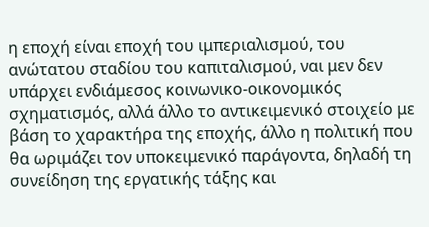η εποχή είναι εποχή του ιμπεριαλισμού, του ανώτατου σταδίου του καπιταλισμού, ναι μεν δεν υπάρχει ενδιάμεσος κοινωνικο-οικονομικός σχηματισμός, αλλά άλλο το αντικειμενικό στοιχείο με βάση το χαρακτήρα της εποχής, άλλο η πολιτική που θα ωριμάζει τον υποκειμενικό παράγοντα, δηλαδή τη συνείδηση της εργατικής τάξης και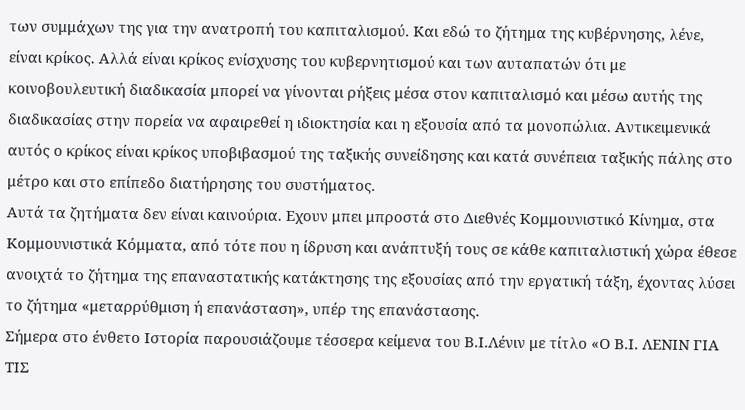των συμμάχων της για την ανατροπή του καπιταλισμού. Και εδώ το ζήτημα της κυβέρνησης, λένε, είναι κρίκος. Αλλά είναι κρίκος ενίσχυσης του κυβερνητισμού και των αυταπατών ότι με κοινοβουλευτική διαδικασία μπορεί να γίνονται ρήξεις μέσα στον καπιταλισμό και μέσω αυτής της διαδικασίας στην πορεία να αφαιρεθεί η ιδιοκτησία και η εξουσία από τα μονοπώλια. Αντικειμενικά αυτός ο κρίκος είναι κρίκος υποβιβασμού της ταξικής συνείδησης και κατά συνέπεια ταξικής πάλης στο μέτρο και στο επίπεδο διατήρησης του συστήματος.
Αυτά τα ζητήματα δεν είναι καινούρια. Εχουν μπει μπροστά στο Διεθνές Κομμουνιστικό Κίνημα, στα Κομμουνιστικά Κόμματα, από τότε που η ίδρυση και ανάπτυξή τους σε κάθε καπιταλιστική χώρα έθεσε ανοιχτά το ζήτημα της επαναστατικής κατάκτησης της εξουσίας από την εργατική τάξη, έχοντας λύσει το ζήτημα «μεταρρύθμιση ή επανάσταση», υπέρ της επανάστασης.
Σήμερα στο ένθετο Ιστορία παρουσιάζουμε τέσσερα κείμενα του Β.Ι.Λένιν με τίτλο «Ο Β.Ι. ΛΕΝΙΝ ΓΙΑ ΤΙΣ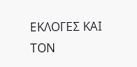ΕΚΛΟΓΕΣ ΚΑΙ ΤΟΝ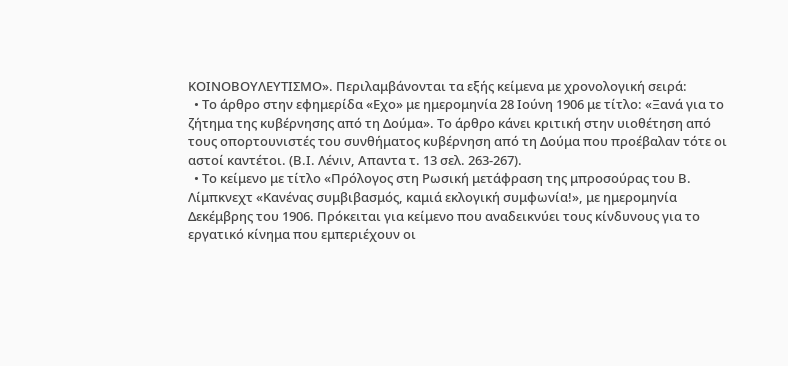ΚΟΙΝΟΒΟΥΛΕΥΤΙΣΜΟ». Περιλαμβάνονται τα εξής κείμενα με χρονολογική σειρά:
  • Το άρθρο στην εφημερίδα «Εχο» με ημερομηνία 28 Ιούνη 1906 με τίτλο: «Ξανά για το ζήτημα της κυβέρνησης από τη Δούμα». Το άρθρο κάνει κριτική στην υιοθέτηση από τους οπορτουνιστές του συνθήματος κυβέρνηση από τη Δούμα που προέβαλαν τότε οι αστοί καντέτοι. (Β.Ι. Λένιν, Απαντα τ. 13 σελ. 263-267).
  • Το κείμενο με τίτλο «Πρόλογος στη Ρωσική μετάφραση της μπροσούρας του Β. Λίμπκνεχτ «Κανένας συμβιβασμός, καμιά εκλογική συμφωνία!», με ημερομηνία Δεκέμβρης του 1906. Πρόκειται για κείμενο που αναδεικνύει τους κίνδυνους για το εργατικό κίνημα που εμπεριέχουν οι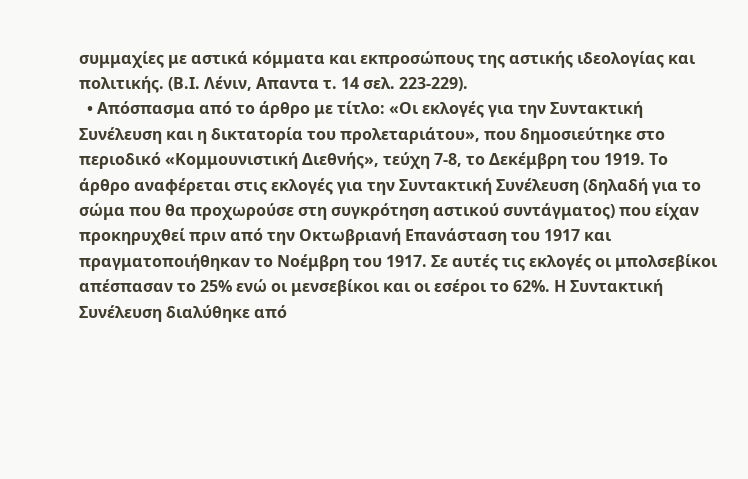συμμαχίες με αστικά κόμματα και εκπροσώπους της αστικής ιδεολογίας και πολιτικής. (Β.Ι. Λένιν, Απαντα τ. 14 σελ. 223-229).
  • Απόσπασμα από το άρθρο με τίτλο: «Οι εκλογές για την Συντακτική Συνέλευση και η δικτατορία του προλεταριάτου», που δημοσιεύτηκε στο περιοδικό «Κομμουνιστική Διεθνής», τεύχη 7-8, το Δεκέμβρη του 1919. Το άρθρο αναφέρεται στις εκλογές για την Συντακτική Συνέλευση (δηλαδή για το σώμα που θα προχωρούσε στη συγκρότηση αστικού συντάγματος) που είχαν προκηρυχθεί πριν από την Οκτωβριανή Επανάσταση του 1917 και πραγματοποιήθηκαν το Νοέμβρη του 1917. Σε αυτές τις εκλογές οι μπολσεβίκοι απέσπασαν το 25% ενώ οι μενσεβίκοι και οι εσέροι το 62%. Η Συντακτική Συνέλευση διαλύθηκε από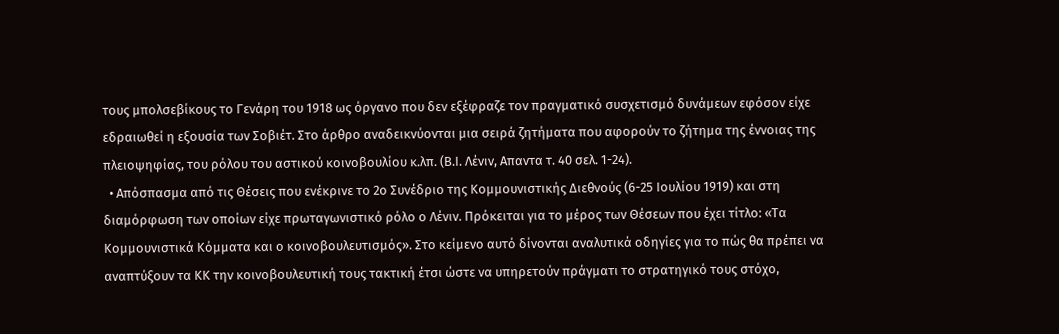τους μπολσεβίκους το Γενάρη του 1918 ως όργανο που δεν εξέφραζε τον πραγματικό συσχετισμό δυνάμεων εφόσον είχε εδραιωθεί η εξουσία των Σοβιέτ. Στο άρθρο αναδεικνύονται μια σειρά ζητήματα που αφορούν το ζήτημα της έννοιας της πλειοψηφίας, του ρόλου του αστικού κοινοβουλίου κ.λπ. (Β.Ι. Λένιν, Απαντα τ. 40 σελ. 1-24).
  • Απόσπασμα από τις Θέσεις που ενέκρινε το 2ο Συνέδριο της Κομμουνιστικής Διεθνούς (6-25 Ιουλίου 1919) και στη διαμόρφωση των οποίων είχε πρωταγωνιστικό ρόλο ο Λένιν. Πρόκειται για το μέρος των Θέσεων που έχει τίτλο: «Τα Κομμουνιστικά Κόμματα και ο κοινοβουλευτισμός». Στο κείμενο αυτό δίνονται αναλυτικά οδηγίες για το πώς θα πρέπει να αναπτύξουν τα ΚΚ την κοινοβουλευτική τους τακτική έτσι ώστε να υπηρετούν πράγματι το στρατηγικό τους στόχο,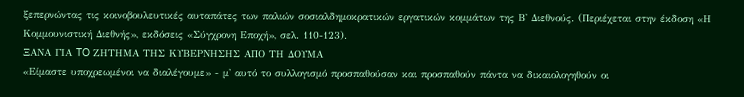ξεπερνώντας τις κοινοβουλευτικές αυταπάτες των παλιών σοσιαλδημοκρατικών εργατικών κομμάτων της Β' Διεθνούς. (Περιέχεται στην έκδοση «Η Κομμουνιστική Διεθνής», εκδόσεις «Σύγχρονη Εποχή», σελ. 110-123).
ΞΑΝΑ ΓΙΑ TO ΖΗΤΗΜΑ ΤΗΣ ΚΥΒΕΡΝΗΣΗΣ ΑΠΟ ΤΗ ΔΟΥΜΑ
«Είμαστε υποχρεωμένοι να διαλέγουμε» - μ' αυτό το συλλογισμό προσπαθούσαν και προσπαθούν πάντα να δικαιολογηθούν οι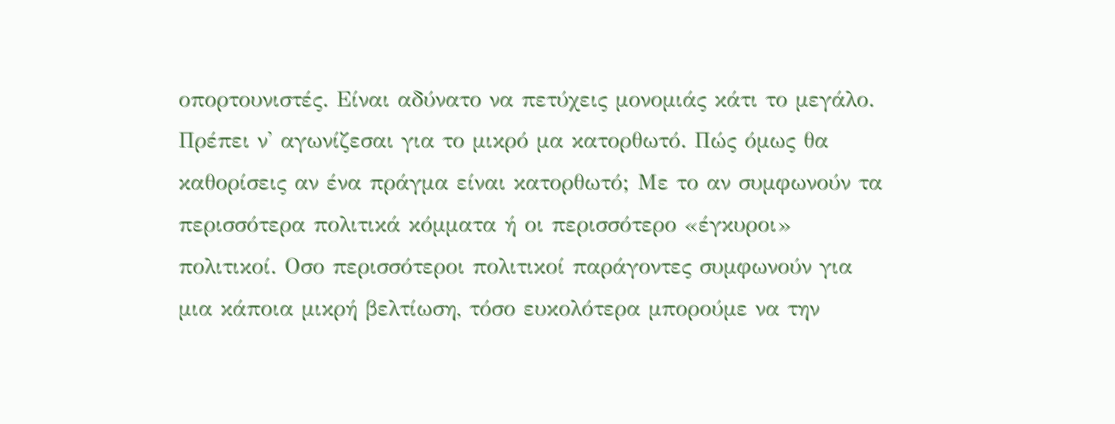οπορτουνιστές. Είναι αδύνατο να πετύχεις μονομιάς κάτι το μεγάλο. Πρέπει ν' αγωνίζεσαι για το μικρό μα κατορθωτό. Πώς όμως θα καθορίσεις αν ένα πράγμα είναι κατορθωτό; Με το αν συμφωνούν τα περισσότερα πολιτικά κόμματα ή οι περισσότερο «έγκυροι» πολιτικοί. Οσο περισσότεροι πολιτικοί παράγοντες συμφωνούν για μια κάποια μικρή βελτίωση, τόσο ευκολότερα μπορούμε να την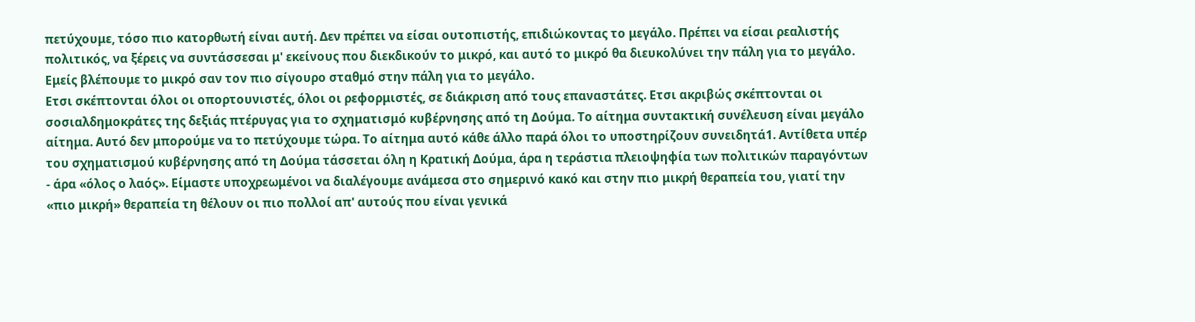πετύχουμε, τόσο πιο κατορθωτή είναι αυτή. Δεν πρέπει να είσαι ουτοπιστής, επιδιώκοντας το μεγάλο. Πρέπει να είσαι ρεαλιστής πολιτικός, να ξέρεις να συντάσσεσαι μ' εκείνους που διεκδικούν το μικρό, και αυτό το μικρό θα διευκολύνει την πάλη για το μεγάλο. Εμείς βλέπουμε το μικρό σαν τον πιο σίγουρο σταθμό στην πάλη για το μεγάλο.
Ετσι σκέπτονται όλοι οι οπορτουνιστές, όλοι οι ρεφορμιστές, σε διάκριση από τους επαναστάτες. Ετσι ακριβώς σκέπτονται οι σοσιαλδημοκράτες της δεξιάς πτέρυγας για το σχηματισμό κυβέρνησης από τη Δούμα. Το αίτημα συντακτική συνέλευση είναι μεγάλο αίτημα. Αυτό δεν μπορούμε να το πετύχουμε τώρα. Το αίτημα αυτό κάθε άλλο παρά όλοι το υποστηρίζουν συνειδητά1. Αντίθετα υπέρ του σχηματισμού κυβέρνησης από τη Δούμα τάσσεται όλη η Κρατική Δούμα, άρα η τεράστια πλειοψηφία των πολιτικών παραγόντων - άρα «όλος ο λαός». Είμαστε υποχρεωμένοι να διαλέγουμε ανάμεσα στο σημερινό κακό και στην πιο μικρή θεραπεία του, γιατί την «πιο μικρή» θεραπεία τη θέλουν οι πιο πολλοί απ' αυτούς που είναι γενικά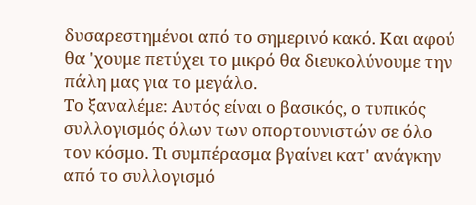δυσαρεστημένοι από το σημερινό κακό. Και αφού θα 'χουμε πετύχει το μικρό θα διευκολύνουμε την πάλη μας για το μεγάλο.
Το ξαναλέμε: Αυτός είναι ο βασικός, ο τυπικός συλλογισμός όλων των οπορτουνιστών σε όλο τον κόσμο. Τι συμπέρασμα βγαίνει κατ' ανάγκην από το συλλογισμό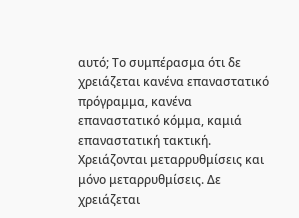αυτό; Το συμπέρασμα ότι δε χρειάζεται κανένα επαναστατικό πρόγραμμα, κανένα επαναστατικό κόμμα, καμιά επαναστατική τακτική. Χρειάζονται μεταρρυθμίσεις και μόνο μεταρρυθμίσεις. Δε χρειάζεται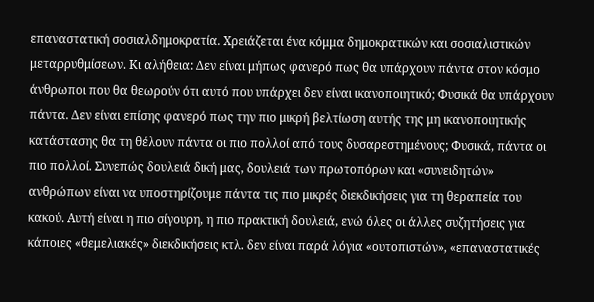επαναστατική σοσιαλδημοκρατία. Χρειάζεται ένα κόμμα δημοκρατικών και σοσιαλιστικών μεταρρυθμίσεων. Κι αλήθεια: Δεν είναι μήπως φανερό πως θα υπάρχουν πάντα στον κόσμο άνθρωποι που θα θεωρούν ότι αυτό που υπάρχει δεν είναι ικανοποιητικό; Φυσικά θα υπάρχουν πάντα. Δεν είναι επίσης φανερό πως την πιο μικρή βελτίωση αυτής της μη ικανοποιητικής κατάστασης θα τη θέλουν πάντα οι πιο πολλοί από τους δυσαρεστημένους; Φυσικά, πάντα οι πιο πολλοί. Συνεπώς δουλειά δική μας, δουλειά των πρωτοπόρων και «συνειδητών» ανθρώπων είναι να υποστηρίζουμε πάντα τις πιο μικρές διεκδικήσεις για τη θεραπεία του κακού. Αυτή είναι η πιο σίγουρη, η πιο πρακτική δουλειά, ενώ όλες οι άλλες συζητήσεις για κάποιες «θεμελιακές» διεκδικήσεις κτλ. δεν είναι παρά λόγια «ουτοπιστών», «επαναστατικές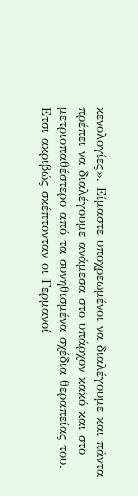κενολογίες». Είμαστε υποχρεωμένοι να διαλέγουμε και πάντα πρέπει να διαλέγουμε ανάμεσα στο υπάρχον κακό και στο μετριοπαθέστερο από τα συνηθισμένα σχέδια θεραπείας του.
Ετσι ακριβώς σκέπτονταν οι Γερμανοί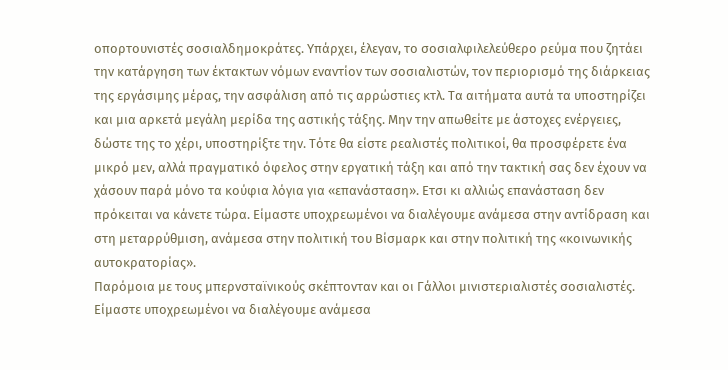οπορτουνιστές σοσιαλδημοκράτες. Υπάρχει, έλεγαν, το σοσιαλφιλελεύθερο ρεύμα που ζητάει την κατάργηση των έκτακτων νόμων εναντίον των σοσιαλιστών, τον περιορισμό της διάρκειας της εργάσιμης μέρας, την ασφάλιση από τις αρρώστιες κτλ. Τα αιτήματα αυτά τα υποστηρίζει και μια αρκετά μεγάλη μερίδα της αστικής τάξης. Μην την απωθείτε με άστοχες ενέργειες, δώστε της το χέρι, υποστηρίξτε την. Τότε θα είστε ρεαλιστές πολιτικοί, θα προσφέρετε ένα μικρό μεν, αλλά πραγματικό όφελος στην εργατική τάξη και από την τακτική σας δεν έχουν να χάσουν παρά μόνο τα κούφια λόγια για «επανάσταση». Ετσι κι αλλιώς επανάσταση δεν πρόκειται να κάνετε τώρα. Είμαστε υποχρεωμένοι να διαλέγουμε ανάμεσα στην αντίδραση και στη μεταρρύθμιση, ανάμεσα στην πολιτική του Βίσμαρκ και στην πολιτική της «κοινωνικής αυτοκρατορίας».
Παρόμοια με τους μπερνσταϊνικούς σκέπτονταν και οι Γάλλοι μινιστεριαλιστές σοσιαλιστές. Είμαστε υποχρεωμένοι να διαλέγουμε ανάμεσα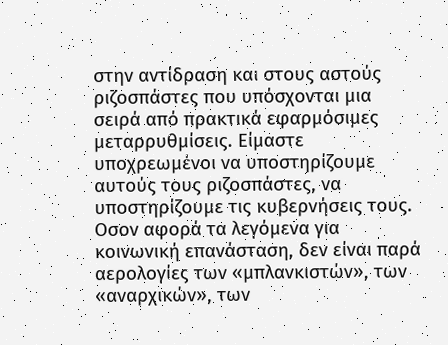στην αντίδραση και στους αστούς ριζοσπάστες που υπόσχονται μια σειρά από πρακτικά εφαρμόσιμες μεταρρυθμίσεις. Είμαστε υποχρεωμένοι να υποστηρίζουμε αυτούς τους ριζοσπάστες, να υποστηρίζουμε τις κυβερνήσεις τους. Οσον αφορά τα λεγόμενα για κοινωνική επανάσταση, δεν είναι παρά αερολογίες των «μπλανκιστών», των «αναρχικών», των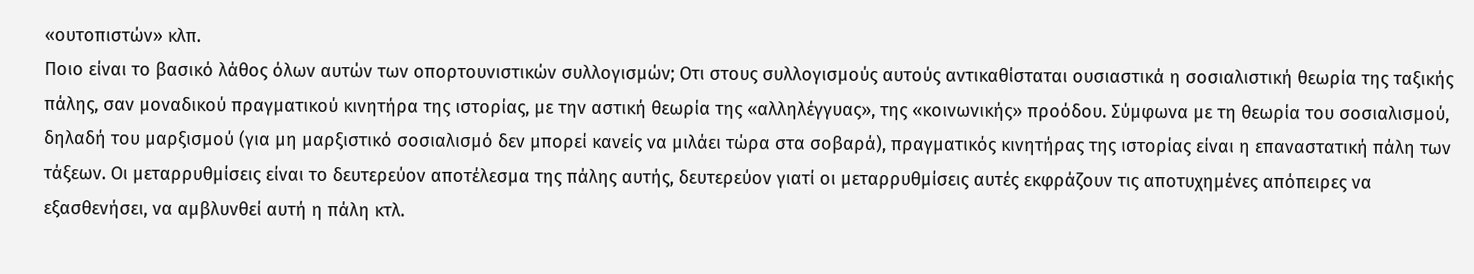«ουτοπιστών» κλπ.
Ποιο είναι το βασικό λάθος όλων αυτών των οπορτουνιστικών συλλογισμών; Οτι στους συλλογισμούς αυτούς αντικαθίσταται ουσιαστικά η σοσιαλιστική θεωρία της ταξικής πάλης, σαν μοναδικού πραγματικού κινητήρα της ιστορίας, με την αστική θεωρία της «αλληλέγγυας», της «κοινωνικής» προόδου. Σύμφωνα με τη θεωρία του σοσιαλισμού, δηλαδή του μαρξισμού (για μη μαρξιστικό σοσιαλισμό δεν μπορεί κανείς να μιλάει τώρα στα σοβαρά), πραγματικός κινητήρας της ιστορίας είναι η επαναστατική πάλη των τάξεων. Οι μεταρρυθμίσεις είναι το δευτερεύον αποτέλεσμα της πάλης αυτής, δευτερεύον γιατί οι μεταρρυθμίσεις αυτές εκφράζουν τις αποτυχημένες απόπειρες να εξασθενήσει, να αμβλυνθεί αυτή η πάλη κτλ.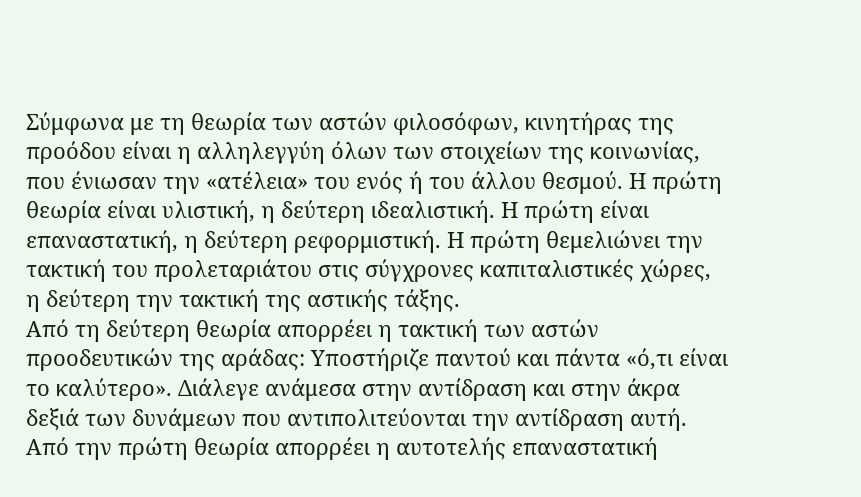Σύμφωνα με τη θεωρία των αστών φιλοσόφων, κινητήρας της προόδου είναι η αλληλεγγύη όλων των στοιχείων της κοινωνίας, που ένιωσαν την «ατέλεια» του ενός ή του άλλου θεσμού. Η πρώτη θεωρία είναι υλιστική, η δεύτερη ιδεαλιστική. Η πρώτη είναι επαναστατική, η δεύτερη ρεφορμιστική. Η πρώτη θεμελιώνει την τακτική του προλεταριάτου στις σύγχρονες καπιταλιστικές χώρες, η δεύτερη την τακτική της αστικής τάξης.
Από τη δεύτερη θεωρία απορρέει η τακτική των αστών προοδευτικών της αράδας: Υποστήριζε παντού και πάντα «ό,τι είναι το καλύτερο». Διάλεγε ανάμεσα στην αντίδραση και στην άκρα δεξιά των δυνάμεων που αντιπολιτεύονται την αντίδραση αυτή. Από την πρώτη θεωρία απορρέει η αυτοτελής επαναστατική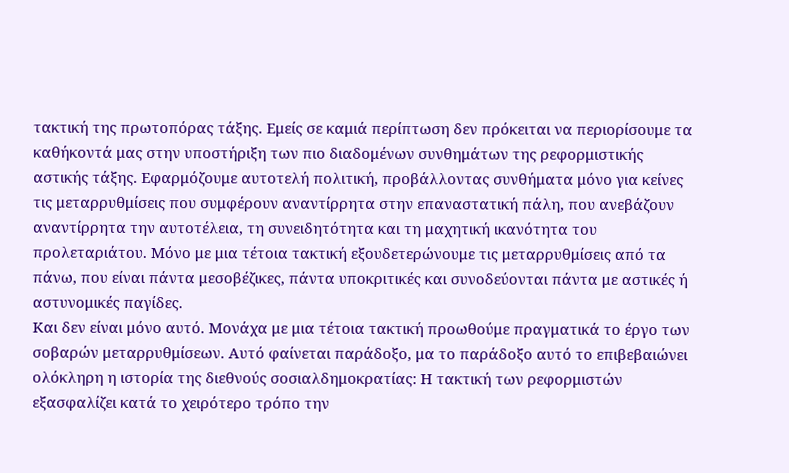τακτική της πρωτοπόρας τάξης. Εμείς σε καμιά περίπτωση δεν πρόκειται να περιορίσουμε τα καθήκοντά μας στην υποστήριξη των πιο διαδομένων συνθημάτων της ρεφορμιστικής αστικής τάξης. Εφαρμόζουμε αυτοτελή πολιτική, προβάλλοντας συνθήματα μόνο για κείνες τις μεταρρυθμίσεις που συμφέρουν αναντίρρητα στην επαναστατική πάλη, που ανεβάζουν αναντίρρητα την αυτοτέλεια, τη συνειδητότητα και τη μαχητική ικανότητα του προλεταριάτου. Μόνο με μια τέτοια τακτική εξουδετερώνουμε τις μεταρρυθμίσεις από τα πάνω, που είναι πάντα μεσοβέζικες, πάντα υποκριτικές και συνοδεύονται πάντα με αστικές ή αστυνομικές παγίδες.
Και δεν είναι μόνο αυτό. Μονάχα με μια τέτοια τακτική προωθούμε πραγματικά το έργο των σοβαρών μεταρρυθμίσεων. Αυτό φαίνεται παράδοξο, μα το παράδοξο αυτό το επιβεβαιώνει ολόκληρη η ιστορία της διεθνούς σοσιαλδημοκρατίας: Η τακτική των ρεφορμιστών εξασφαλίζει κατά το χειρότερο τρόπο την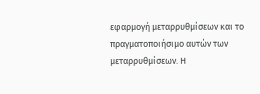εφαρμογή μεταρρυθμίσεων και το πραγματοποιήσιμο αυτών των μεταρρυθμίσεων. Η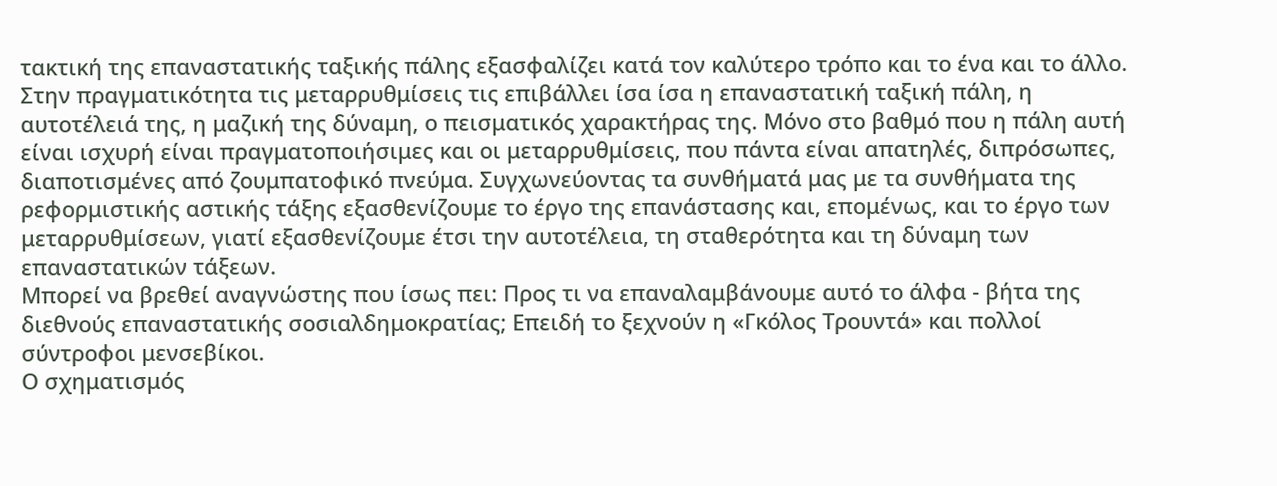τακτική της επαναστατικής ταξικής πάλης εξασφαλίζει κατά τον καλύτερο τρόπο και το ένα και το άλλο. Στην πραγματικότητα τις μεταρρυθμίσεις τις επιβάλλει ίσα ίσα η επαναστατική ταξική πάλη, η αυτοτέλειά της, η μαζική της δύναμη, ο πεισματικός χαρακτήρας της. Μόνο στο βαθμό που η πάλη αυτή είναι ισχυρή είναι πραγματοποιήσιμες και οι μεταρρυθμίσεις, που πάντα είναι απατηλές, διπρόσωπες, διαποτισμένες από ζουμπατοφικό πνεύμα. Συγχωνεύοντας τα συνθήματά μας με τα συνθήματα της ρεφορμιστικής αστικής τάξης εξασθενίζουμε το έργο της επανάστασης και, επομένως, και το έργο των μεταρρυθμίσεων, γιατί εξασθενίζουμε έτσι την αυτοτέλεια, τη σταθερότητα και τη δύναμη των επαναστατικών τάξεων.
Μπορεί να βρεθεί αναγνώστης που ίσως πει: Προς τι να επαναλαμβάνουμε αυτό το άλφα - βήτα της διεθνούς επαναστατικής σοσιαλδημοκρατίας; Επειδή το ξεχνούν η «Γκόλος Τρουντά» και πολλοί σύντροφοι μενσεβίκοι.
Ο σχηματισμός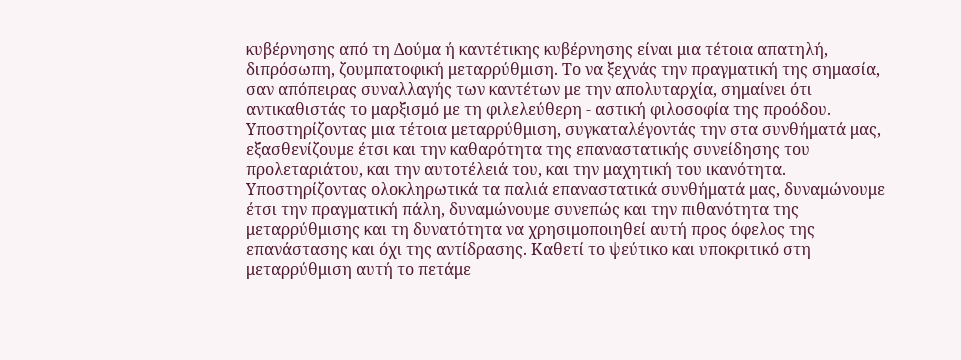κυβέρνησης από τη Δούμα ή καντέτικης κυβέρνησης είναι μια τέτοια απατηλή, διπρόσωπη, ζουμπατοφική μεταρρύθμιση. Το να ξεχνάς την πραγματική της σημασία, σαν απόπειρας συναλλαγής των καντέτων με την απολυταρχία, σημαίνει ότι αντικαθιστάς το μαρξισμό με τη φιλελεύθερη - αστική φιλοσοφία της προόδου. Υποστηρίζοντας μια τέτοια μεταρρύθμιση, συγκαταλέγοντάς την στα συνθήματά μας, εξασθενίζουμε έτσι και την καθαρότητα της επαναστατικής συνείδησης του προλεταριάτου, και την αυτοτέλειά του, και την μαχητική του ικανότητα. Υποστηρίζοντας ολοκληρωτικά τα παλιά επαναστατικά συνθήματά μας, δυναμώνουμε έτσι την πραγματική πάλη, δυναμώνουμε συνεπώς και την πιθανότητα της μεταρρύθμισης και τη δυνατότητα να χρησιμοποιηθεί αυτή προς όφελος της επανάστασης και όχι της αντίδρασης. Καθετί το ψεύτικο και υποκριτικό στη μεταρρύθμιση αυτή το πετάμε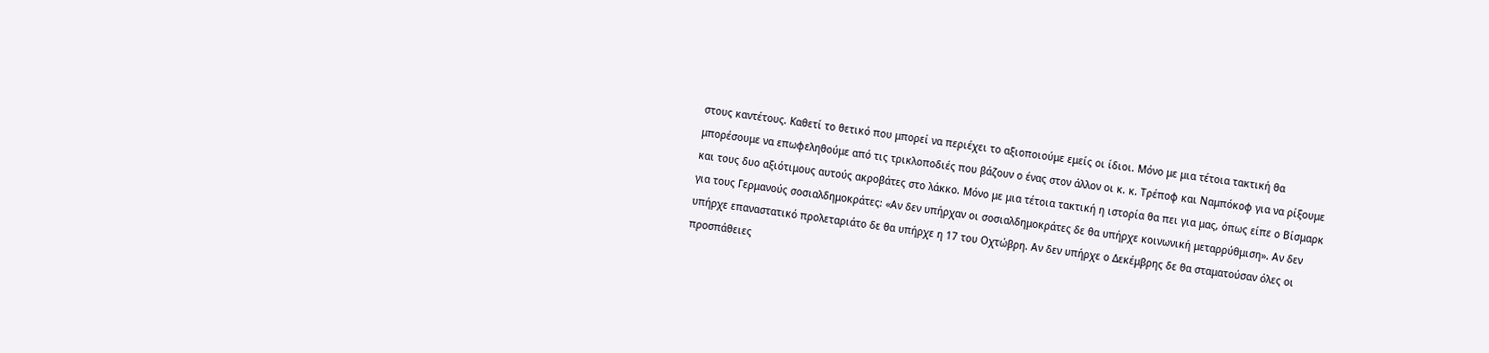στους καντέτους. Καθετί το θετικό που μπορεί να περιέχει το αξιοποιούμε εμείς οι ίδιοι. Μόνο με μια τέτοια τακτική θα μπορέσουμε να επωφεληθούμε από τις τρικλοποδιές που βάζουν ο ένας στον άλλον οι κ. κ. Τρέποφ και Ναμπόκοφ για να ρίξουμε και τους δυο αξιότιμους αυτούς ακροβάτες στο λάκκο. Μόνο με μια τέτοια τακτική η ιστορία θα πει για μας, όπως είπε ο Βίσμαρκ για τους Γερμανούς σοσιαλδημοκράτες: «Αν δεν υπήρχαν οι σοσιαλδημοκράτες δε θα υπήρχε κοινωνική μεταρρύθμιση». Αν δεν υπήρχε επαναστατικό προλεταριάτο δε θα υπήρχε η 17 του Οχτώβρη. Αν δεν υπήρχε ο Δεκέμβρης δε θα σταματούσαν όλες οι προσπάθειες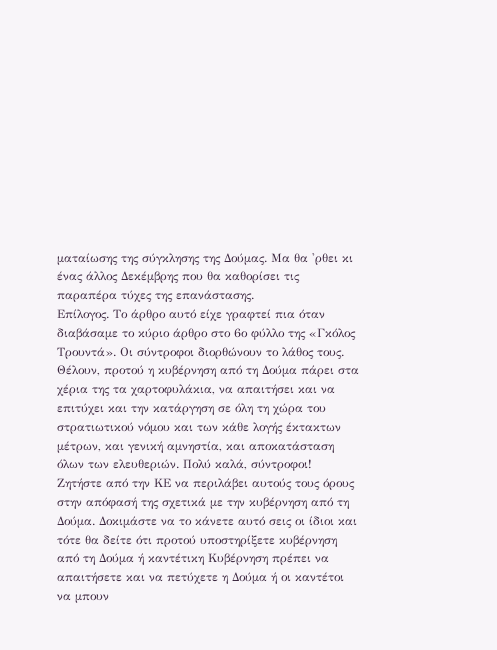ματαίωσης της σύγκλησης της Δούμας. Μα θα 'ρθει κι ένας άλλος Δεκέμβρης που θα καθορίσει τις παραπέρα τύχες της επανάστασης.
Επίλογος. Το άρθρο αυτό είχε γραφτεί πια όταν διαβάσαμε το κύριο άρθρο στο 6ο φύλλο της «Γκόλος Τρουντά». Οι σύντροφοι διορθώνουν το λάθος τους. Θέλουν, προτού η κυβέρνηση από τη Δούμα πάρει στα χέρια της τα χαρτοφυλάκια, να απαιτήσει και να επιτύχει και την κατάργηση σε όλη τη χώρα του στρατιωτικού νόμου και των κάθε λογής έκτακτων μέτρων, και γενική αμνηστία, και αποκατάσταση όλων των ελευθεριών. Πολύ καλά, σύντροφοι! Ζητήστε από την ΚΕ να περιλάβει αυτούς τους όρους στην απόφασή της σχετικά με την κυβέρνηση από τη Δούμα. Δοκιμάστε να το κάνετε αυτό σεις οι ίδιοι και τότε θα δείτε ότι προτού υποστηρίξετε κυβέρνηση από τη Δούμα ή καντέτικη Κυβέρνηση πρέπει να απαιτήσετε και να πετύχετε η Δούμα ή οι καντέτοι να μπουν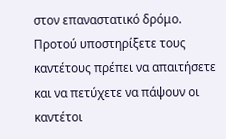στον επαναστατικό δρόμο. Προτού υποστηρίξετε τους καντέτους πρέπει να απαιτήσετε και να πετύχετε να πάψουν οι καντέτοι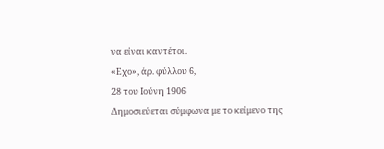να είναι καντέτοι.
«Εχο», άρ. φύλλου 6,
28 του Ιούνη 1906
Δημοσιεύεται σύμφωνα με το κείμενο της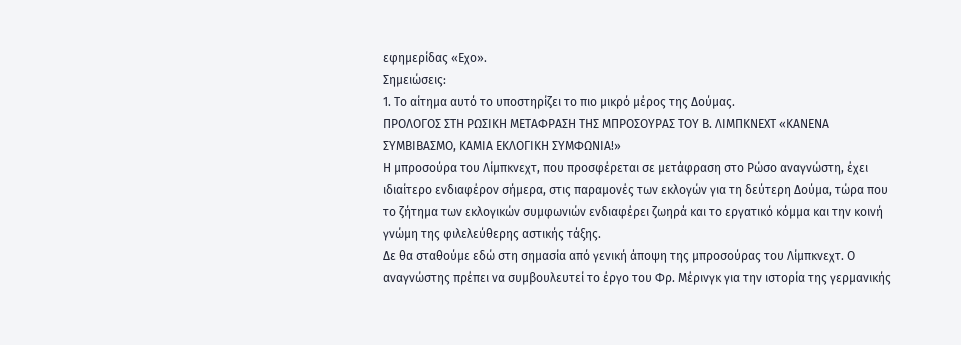εφημερίδας «Εχο».
Σημειώσεις:
1. Το αίτημα αυτό το υποστηρίζει το πιο μικρό μέρος της Δούμας.
ΠΡΟΛΟΓΟΣ ΣΤΗ ΡΩΣΙΚΗ ΜΕΤΑΦΡΑΣΗ ΤΗΣ ΜΠΡΟΣΟΥΡΑΣ ΤΟΥ Β. ΛΙΜΠΚΝΕΧΤ «ΚΑΝΕΝΑ ΣΥΜΒΙΒΑΣΜΟ, ΚΑΜΙΑ ΕΚΛΟΓΙΚΗ ΣΥΜΦΩΝΙΑ!»
Η μπροσούρα του Λίμπκνεχτ, που προσφέρεται σε μετάφραση στο Ρώσο αναγνώστη, έχει ιδιαίτερο ενδιαφέρον σήμερα, στις παραμονές των εκλογών για τη δεύτερη Δούμα, τώρα που το ζήτημα των εκλογικών συμφωνιών ενδιαφέρει ζωηρά και το εργατικό κόμμα και την κοινή γνώμη της φιλελεύθερης αστικής τάξης.
Δε θα σταθούμε εδώ στη σημασία από γενική άποψη της μπροσούρας του Λίμπκνεχτ. Ο αναγνώστης πρέπει να συμβουλευτεί το έργο του Φρ. Μέρινγκ για την ιστορία της γερμανικής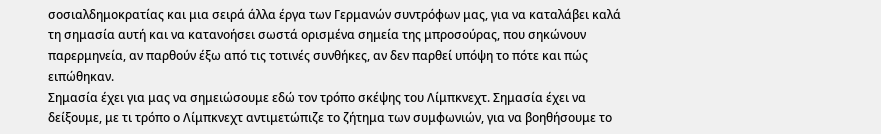σοσιαλδημοκρατίας και μια σειρά άλλα έργα των Γερμανών συντρόφων μας, για να καταλάβει καλά τη σημασία αυτή και να κατανοήσει σωστά ορισμένα σημεία της μπροσούρας, που σηκώνουν παρερμηνεία, αν παρθούν έξω από τις τοτινές συνθήκες, αν δεν παρθεί υπόψη το πότε και πώς ειπώθηκαν.
Σημασία έχει για μας να σημειώσουμε εδώ τον τρόπο σκέψης του Λίμπκνεχτ. Σημασία έχει να δείξουμε, με τι τρόπο ο Λίμπκνεχτ αντιμετώπιζε το ζήτημα των συμφωνιών, για να βοηθήσουμε το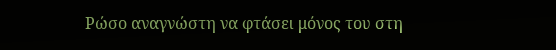Ρώσο αναγνώστη να φτάσει μόνος του στη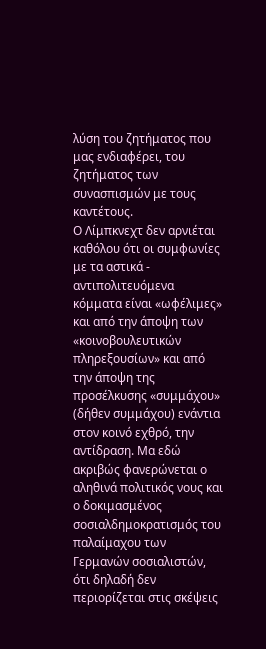λύση του ζητήματος που μας ενδιαφέρει, του ζητήματος των συνασπισμών με τους καντέτους.
Ο Λίμπκνεχτ δεν αρνιέται καθόλου ότι οι συμφωνίες με τα αστικά - αντιπολιτευόμενα κόμματα είναι «ωφέλιμες» και από την άποψη των «κοινοβουλευτικών πληρεξουσίων» και από την άποψη της προσέλκυσης «συμμάχου» (δήθεν συμμάχου) ενάντια στον κοινό εχθρό, την αντίδραση. Μα εδώ ακριβώς φανερώνεται ο αληθινά πολιτικός νους και ο δοκιμασμένος σοσιαλδημοκρατισμός του παλαίμαχου των Γερμανών σοσιαλιστών, ότι δηλαδή δεν περιορίζεται στις σκέψεις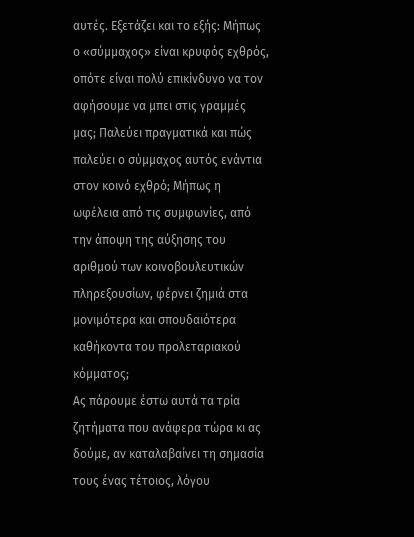αυτές. Εξετάζει και το εξής: Μήπως ο «σύμμαχος» είναι κρυφός εχθρός, οπότε είναι πολύ επικίνδυνο να τον αφήσουμε να μπει στις γραμμές μας; Παλεύει πραγματικά και πώς παλεύει ο σύμμαχος αυτός ενάντια στον κοινό εχθρό; Μήπως η ωφέλεια από τις συμφωνίες, από την άποψη της αύξησης του αριθμού των κοινοβουλευτικών πληρεξουσίων, φέρνει ζημιά στα μονιμότερα και σπουδαιότερα καθήκοντα του προλεταριακού κόμματος;
Ας πάρουμε έστω αυτά τα τρία ζητήματα που ανάφερα τώρα κι ας δούμε, αν καταλαβαίνει τη σημασία τους ένας τέτοιος, λόγου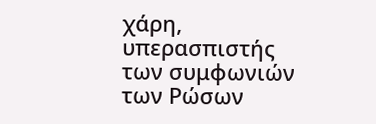χάρη, υπερασπιστής των συμφωνιών των Ρώσων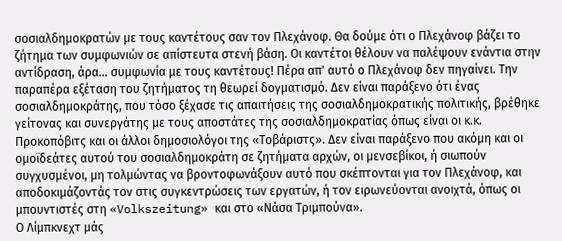σοσιαλδημοκρατών με τους καντέτους σαν τον Πλεχάνοφ. Θα δούμε ότι ο Πλεχάνοφ βάζει το ζήτημα των συμφωνιών σε απίστευτα στενή βάση. Οι καντέτοι θέλουν να παλέψουν ενάντια στην αντίδραση, άρα... συμφωνία με τους καντέτους! Πέρα απ' αυτό ο Πλεχάνοφ δεν πηγαίνει. Την παραπέρα εξέταση του ζητήματος τη θεωρεί δογματισμό. Δεν είναι παράξενο ότι ένας σοσιαλδημοκράτης, που τόσο ξέχασε τις απαιτήσεις της σοσιαλδημοκρατικής πολιτικής, βρέθηκε γείτονας και συνεργάτης με τους αποστάτες της σοσιαλδημοκρατίας όπως είναι οι κ.κ. Προκοπόβιτς και οι άλλοι δημοσιολόγοι της «Τοβάριστς». Δεν είναι παράξενο που ακόμη και οι ομοϊδεάτες αυτού του σοσιαλδημοκράτη σε ζητήματα αρχών, οι μενσεβίκοι, ή σιωπούν συγχυσμένοι, μη τολμώντας να βροντοφωνάξουν αυτό που σκέπτονται για τον Πλεχάνοφ, και αποδοκιμάζοντάς τον στις συγκεντρώσεις των εργατών, ή τον ειρωνεύονται ανοιχτά, όπως οι μπουντιστές στη «Volkszeitung» και στο «Νάσα Τριμπούνα».
Ο Λίμπκνεχτ μάς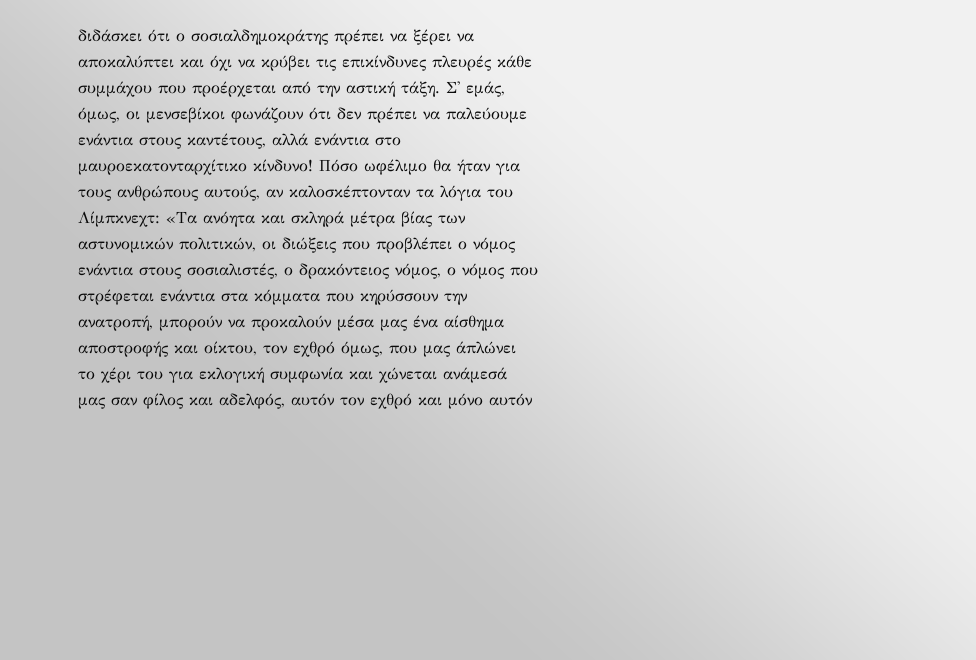διδάσκει ότι ο σοσιαλδημοκράτης πρέπει να ξέρει να αποκαλύπτει και όχι να κρύβει τις επικίνδυνες πλευρές κάθε συμμάχου που προέρχεται από την αστική τάξη. Σ' εμάς, όμως, οι μενσεβίκοι φωνάζουν ότι δεν πρέπει να παλεύουμε ενάντια στους καντέτους, αλλά ενάντια στο μαυροεκατονταρχίτικο κίνδυνο! Πόσο ωφέλιμο θα ήταν για τους ανθρώπους αυτούς, αν καλοσκέπτονταν τα λόγια του Λίμπκνεχτ: «Τα ανόητα και σκληρά μέτρα βίας των αστυνομικών πολιτικών, οι διώξεις που προβλέπει ο νόμος ενάντια στους σοσιαλιστές, ο δρακόντειος νόμος, ο νόμος που στρέφεται ενάντια στα κόμματα που κηρύσσουν την ανατροπή, μπορούν να προκαλούν μέσα μας ένα αίσθημα αποστροφής και οίκτου, τον εχθρό όμως, που μας άπλώνει το χέρι του για εκλογική συμφωνία και χώνεται ανάμεσά μας σαν φίλος και αδελφός, αυτόν τον εχθρό και μόνο αυτόν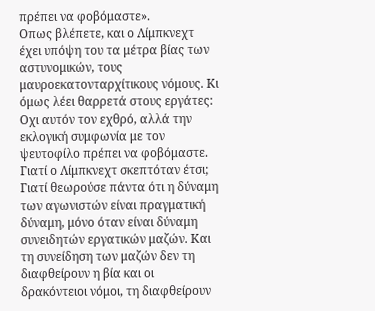πρέπει να φοβόμαστε».
Οπως βλέπετε, και ο Λίμπκνεχτ έχει υπόψη του τα μέτρα βίας των αστυνομικών, τους μαυροεκατονταρχίτικους νόμους. Κι όμως λέει θαρρετά στους εργάτες: Οχι αυτόν τον εχθρό, αλλά την εκλογική συμφωνία με τον ψευτοφίλο πρέπει να φοβόμαστε. Γιατί ο Λίμπκνεχτ σκεπτόταν έτσι; Γιατί θεωρούσε πάντα ότι η δύναμη των αγωνιστών είναι πραγματική δύναμη, μόνο όταν είναι δύναμη συνειδητών εργατικών μαζών. Και τη συνείδηση των μαζών δεν τη διαφθείρουν η βία και οι δρακόντειοι νόμοι, τη διαφθείρουν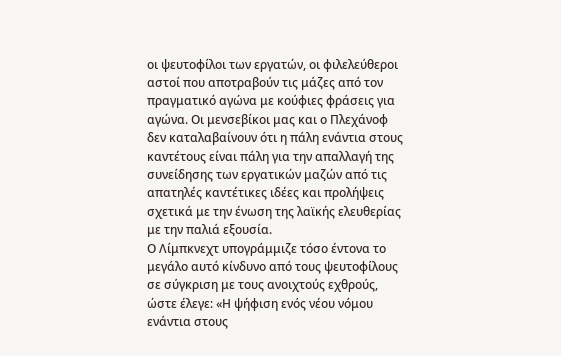οι ψευτοφίλοι των εργατών, οι φιλελεύθεροι αστοί που αποτραβούν τις μάζες από τον πραγματικό αγώνα με κούφιες φράσεις για αγώνα. Οι μενσεβίκοι μας και ο Πλεχάνοφ δεν καταλαβαίνουν ότι η πάλη ενάντια στους καντέτους είναι πάλη για την απαλλαγή της συνείδησης των εργατικών μαζών από τις απατηλές καντέτικες ιδέες και προλήψεις σχετικά με την ένωση της λαϊκής ελευθερίας με την παλιά εξουσία.
Ο Λίμπκνεχτ υπογράμμιζε τόσο έντονα το μεγάλο αυτό κίνδυνο από τους ψευτοφίλους σε σύγκριση με τους ανοιχτούς εχθρούς, ώστε έλεγε: «Η ψήφιση ενός νέου νόμου ενάντια στους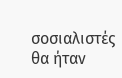σοσιαλιστές θα ήταν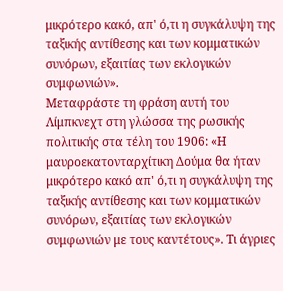μικρότερο κακό, απ' ό,τι η συγκάλυψη της ταξικής αντίθεσης και των κομματικών συνόρων, εξαιτίας των εκλογικών συμφωνιών».
Μεταφράστε τη φράση αυτή του Λίμπκνεχτ στη γλώσσα της ρωσικής πολιτικής στα τέλη του 1906: «Η μαυροεκατονταρχίτικη Δούμα θα ήταν μικρότερο κακό απ' ό,τι η συγκάλυψη της ταξικής αντίθεσης και των κομματικών συνόρων, εξαιτίας των εκλογικών συμφωνιών με τους καντέτους». Τι άγριες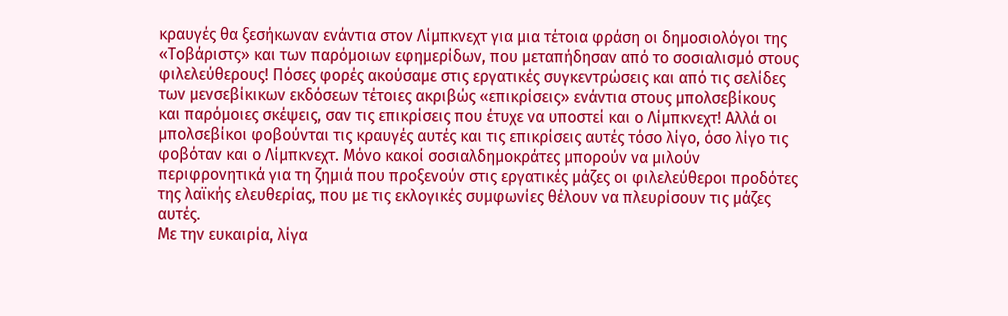κραυγές θα ξεσήκωναν ενάντια στον Λίμπκνεχτ για μια τέτοια φράση οι δημοσιολόγοι της «Τοβάριστς» και των παρόμοιων εφημερίδων, που μεταπήδησαν από το σοσιαλισμό στους φιλελεύθερους! Πόσες φορές ακούσαμε στις εργατικές συγκεντρώσεις και από τις σελίδες των μενσεβίκικων εκδόσεων τέτοιες ακριβώς «επικρίσεις» ενάντια στους μπολσεβίκους και παρόμοιες σκέψεις, σαν τις επικρίσεις που έτυχε να υποστεί και ο Λίμπκνεχτ! Αλλά οι μπολσεβίκοι φοβούνται τις κραυγές αυτές και τις επικρίσεις αυτές τόσο λίγο, όσο λίγο τις φοβόταν και ο Λίμπκνεχτ. Μόνο κακοί σοσιαλδημοκράτες μπορούν να μιλούν περιφρονητικά για τη ζημιά που προξενούν στις εργατικές μάζες οι φιλελεύθεροι προδότες της λαϊκής ελευθερίας, που με τις εκλογικές συμφωνίες θέλουν να πλευρίσουν τις μάζες αυτές.
Με την ευκαιρία, λίγα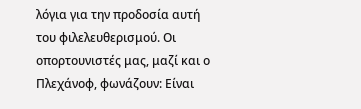λόγια για την προδοσία αυτή του φιλελευθερισμού. Οι οπορτουνιστές μας, μαζί και ο Πλεχάνοφ, φωνάζουν: Είναι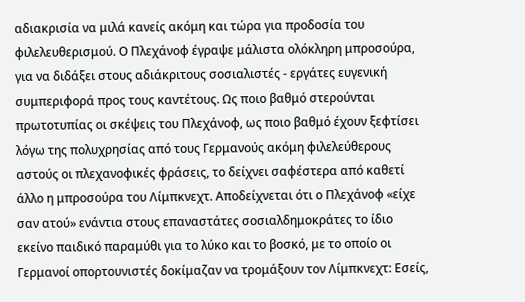αδιακρισία να μιλά κανείς ακόμη και τώρα για προδοσία του φιλελευθερισμού. Ο Πλεχάνοφ έγραψε μάλιστα ολόκληρη μπροσούρα, για να διδάξει στους αδιάκριτους σοσιαλιστές - εργάτες ευγενική συμπεριφορά προς τους καντέτους. Ως ποιο βαθμό στερούνται πρωτοτυπίας οι σκέψεις του Πλεχάνοφ, ως ποιο βαθμό έχουν ξεφτίσει λόγω της πολυχρησίας από τους Γερμανούς ακόμη φιλελεύθερους αστούς οι πλεχανοφικές φράσεις, το δείχνει σαφέστερα από καθετί άλλο η μπροσούρα του Λίμπκνεχτ. Αποδείχνεται ότι ο Πλεχάνοφ «είχε σαν ατού» ενάντια στους επαναστάτες σοσιαλδημοκράτες το ίδιο εκείνο παιδικό παραμύθι για το λύκο και το βοσκό, με το οποίο οι Γερμανοί οπορτουνιστές δοκίμαζαν να τρομάξουν τον Λίμπκνεχτ: Εσείς,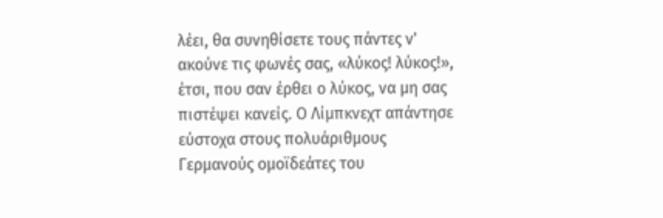λέει, θα συνηθίσετε τους πάντες ν' ακούνε τις φωνές σας, «λύκος! λύκος!», έτσι, που σαν έρθει ο λύκος, να μη σας πιστέψει κανείς. Ο Λίμπκνεχτ απάντησε εύστοχα στους πολυάριθμους Γερμανούς ομοϊδεάτες του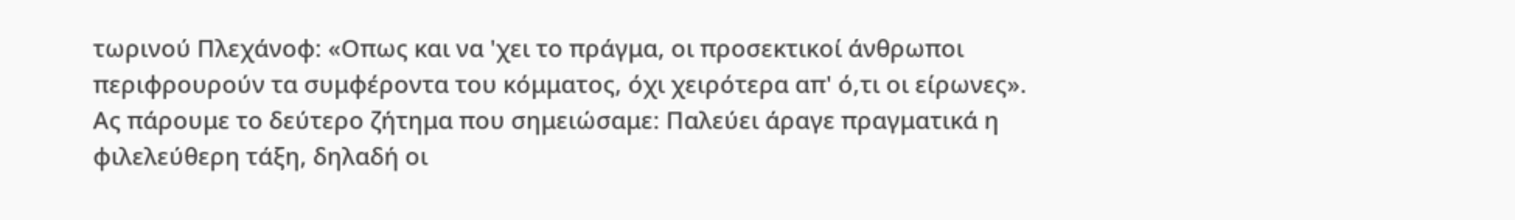τωρινού Πλεχάνοφ: «Οπως και να 'χει το πράγμα, οι προσεκτικοί άνθρωποι περιφρουρούν τα συμφέροντα του κόμματος, όχι χειρότερα απ' ό,τι οι είρωνες».
Ας πάρουμε το δεύτερο ζήτημα που σημειώσαμε: Παλεύει άραγε πραγματικά η φιλελεύθερη τάξη, δηλαδή οι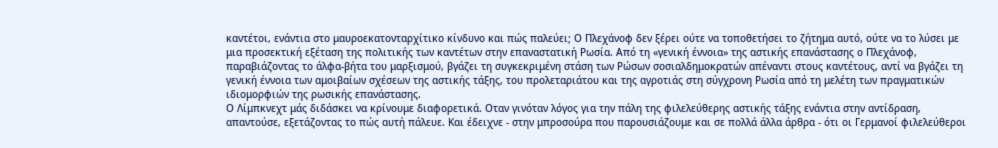καντέτοι, ενάντια στο μαυροεκατονταρχίτικο κίνδυνο και πώς παλεύει; Ο Πλεχάνοφ δεν ξέρει ούτε να τοποθετήσει το ζήτημα αυτό, ούτε να το λύσει με μια προσεκτική εξέταση της πολιτικής των καντέτων στην επαναστατική Ρωσία. Από τη «γενική έννοια» της αστικής επανάστασης ο Πλεχάνοφ, παραβιάζοντας το άλφα-βήτα του μαρξισμού, βγάζει τη συγκεκριμένη στάση των Ρώσων σοσιαλδημοκρατών απέναντι στους καντέτους, αντί να βγάζει τη γενική έννοια των αμοιβαίων σχέσεων της αστικής τάξης, του προλεταριάτου και της αγροτιάς στη σύγχρονη Ρωσία από τη μελέτη των πραγματικών ιδιομορφιών της ρωσικής επανάστασης.
Ο Λίμπκνεχτ μάς διδάσκει να κρίνουμε διαφορετικά. Οταν γινόταν λόγος για την πάλη της φιλελεύθερης αστικής τάξης ενάντια στην αντίδραση, απαντούσε, εξετάζοντας το πώς αυτή πάλευε. Και έδειχνε - στην μπροσούρα που παρουσιάζουμε και σε πολλά άλλα άρθρα - ότι οι Γερμανοί φιλελεύθεροι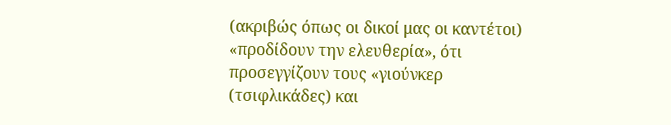(ακριβώς όπως οι δικοί μας οι καντέτοι) «προδίδουν την ελευθερία», ότι προσεγγίζουν τους «γιούνκερ (τσιφλικάδες) και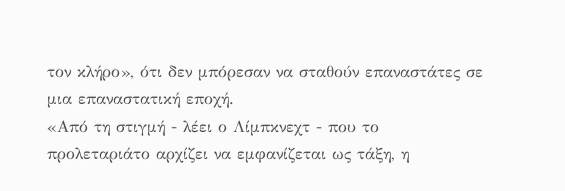τον κλήρο», ότι δεν μπόρεσαν να σταθούν επαναστάτες σε μια επαναστατική εποχή.
«Από τη στιγμή - λέει ο Λίμπκνεχτ - που το προλεταριάτο αρχίζει να εμφανίζεται ως τάξη, η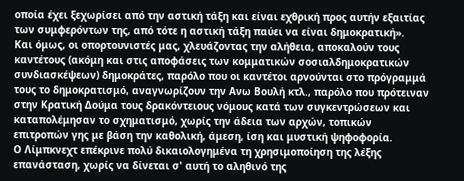οποία έχει ξεχωρίσει από την αστική τάξη και είναι εχθρική προς αυτήν εξαιτίας των συμφερόντων της, από τότε η αστική τάξη παύει να είναι δημοκρατική».
Και όμως, οι οπορτουνιστές μας, χλευάζοντας την αλήθεια, αποκαλούν τους καντέτους (ακόμη και στις αποφάσεις των κομματικών σοσιαλδημοκρατικών συνδιασκέψεων) δημοκράτες, παρόλο που οι καντέτοι αρνούνται στο πρόγραμμά τους το δημοκρατισμό, αναγνωρίζουν την Ανω Βουλή κτλ., παρόλο που πρότειναν στην Κρατική Δούμα τους δρακόντειους νόμους κατά των συγκεντρώσεων και καταπολέμησαν το σχηματισμό, χωρίς την άδεια των αρχών, τοπικών επιτροπών γης με βάση την καθολική, άμεση, ίση και μυστική ψηφοφορία.
Ο Λίμπκνεχτ επέκρινε πολύ δικαιολογημένα τη χρησιμοποίηση της λέξης επανάσταση, χωρίς να δίνεται σ' αυτή το αληθινό της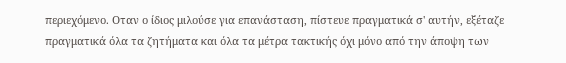περιεχόμενο. Οταν ο ίδιος μιλούσε για επανάσταση, πίστευε πραγματικά σ' αυτήν, εξέταζε πραγματικά όλα τα ζητήματα και όλα τα μέτρα τακτικής όχι μόνο από την άποψη των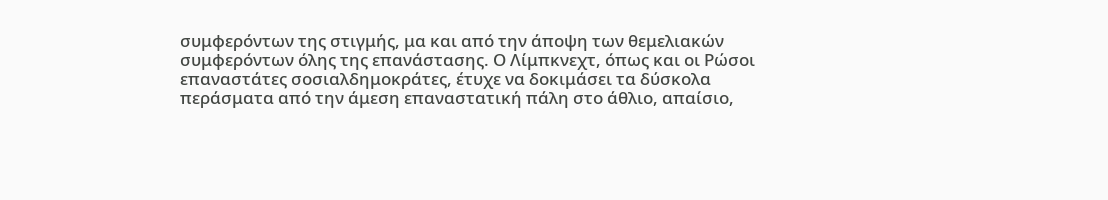συμφερόντων της στιγμής, μα και από την άποψη των θεμελιακών συμφερόντων όλης της επανάστασης. Ο Λίμπκνεχτ, όπως και οι Ρώσοι επαναστάτες σοσιαλδημοκράτες, έτυχε να δοκιμάσει τα δύσκολα περάσματα από την άμεση επαναστατική πάλη στο άθλιο, απαίσιο,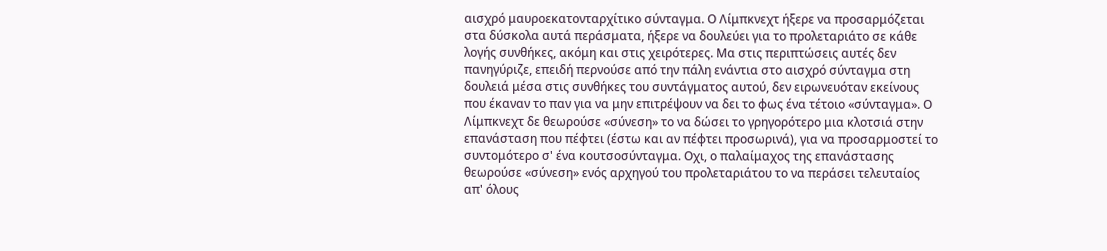αισχρό μαυροεκατονταρχίτικο σύνταγμα. Ο Λίμπκνεχτ ήξερε να προσαρμόζεται στα δύσκολα αυτά περάσματα, ήξερε να δουλεύει για το προλεταριάτο σε κάθε λογής συνθήκες, ακόμη και στις χειρότερες. Μα στις περιπτώσεις αυτές δεν πανηγύριζε, επειδή περνούσε από την πάλη ενάντια στο αισχρό σύνταγμα στη δουλειά μέσα στις συνθήκες του συντάγματος αυτού, δεν ειρωνευόταν εκείνους που έκαναν το παν για να μην επιτρέψουν να δει το φως ένα τέτοιο «σύνταγμα». Ο Λίμπκνεχτ δε θεωρούσε «σύνεση» το να δώσει το γρηγορότερο μια κλοτσιά στην επανάσταση που πέφτει (έστω και αν πέφτει προσωρινά), για να προσαρμοστεί το συντομότερο σ' ένα κουτσοσύνταγμα. Οχι, ο παλαίμαχος της επανάστασης θεωρούσε «σύνεση» ενός αρχηγού του προλεταριάτου το να περάσει τελευταίος απ' όλους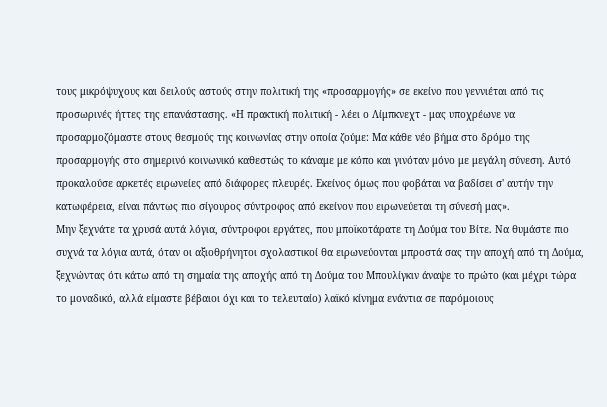τους μικρόψυχους και δειλούς αστούς στην πολιτική της «προσαρμογής» σε εκείνο που γεννιέται από τις προσωρινές ήττες της επανάστασης. «Η πρακτική πολιτική - λέει ο Λίμπκνεχτ - μας υποχρέωνε να προσαρμοζόμαστε στους θεσμούς της κοινωνίας στην οποία ζούμε: Μα κάθε νέο βήμα στο δρόμο της προσαρμογής στο σημερινό κοινωνικό καθεστώς το κάναμε με κόπο και γινόταν μόνο με μεγάλη σύνεση. Αυτό προκαλούσε αρκετές ειρωνείες από διάφορες πλευρές. Εκείνος όμως που φοβάται να βαδίσει σ' αυτήν την κατωφέρεια, είναι πάντως πιο σίγουρος σύντροφος από εκείνον που ειρωνεύεται τη σύνεσή μας».
Μην ξεχνάτε τα χρυσά αυτά λόγια, σύντροφοι εργάτες, που μποϊκοτάρατε τη Δούμα του Βίτε. Να θυμάστε πιο συχνά τα λόγια αυτά, όταν οι αξιοθρήνητοι σχολαστικοί θα ειρωνεύονται μπροστά σας την αποχή από τη Δούμα, ξεχνώντας ότι κάτω από τη σημαία της αποχής από τη Δούμα του Μπουλίγκιν άναψε το πρώτο (και μέχρι τώρα το μοναδικό, αλλά είμαστε βέβαιοι όχι και το τελευταίο) λαϊκό κίνημα ενάντια σε παρόμοιους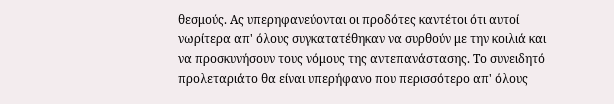θεσμούς. Ας υπερηφανεύονται οι προδότες καντέτοι ότι αυτοί νωρίτερα απ' όλους συγκατατέθηκαν να συρθούν με την κοιλιά και να προσκυνήσουν τους νόμους της αντεπανάστασης. Το συνειδητό προλεταριάτο θα είναι υπερήφανο που περισσότερο απ' όλους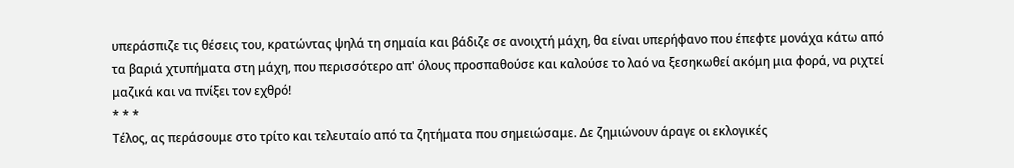υπεράσπιζε τις θέσεις του, κρατώντας ψηλά τη σημαία και βάδιζε σε ανοιχτή μάχη, θα είναι υπερήφανο που έπεφτε μονάχα κάτω από τα βαριά χτυπήματα στη μάχη, που περισσότερο απ' όλους προσπαθούσε και καλούσε το λαό να ξεσηκωθεί ακόμη μια φορά, να ριχτεί μαζικά και να πνίξει τον εχθρό!
* * *
Τέλος, ας περάσουμε στο τρίτο και τελευταίο από τα ζητήματα που σημειώσαμε. Δε ζημιώνουν άραγε οι εκλογικές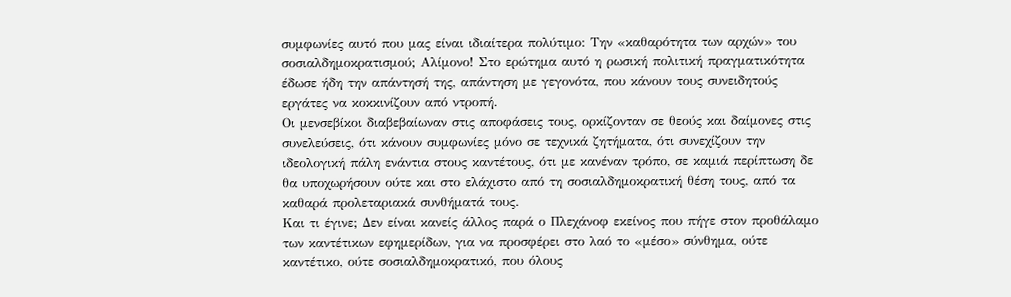συμφωνίες αυτό που μας είναι ιδιαίτερα πολύτιμο: Την «καθαρότητα των αρχών» του σοσιαλδημοκρατισμού; Αλίμονο! Στο ερώτημα αυτό η ρωσική πολιτική πραγματικότητα έδωσε ήδη την απάντησή της, απάντηση με γεγονότα, που κάνουν τους συνειδητούς εργάτες να κοκκινίζουν από ντροπή.
Οι μενσεβίκοι διαβεβαίωναν στις αποφάσεις τους, ορκίζονταν σε θεούς και δαίμονες στις συνελεύσεις, ότι κάνουν συμφωνίες μόνο σε τεχνικά ζητήματα, ότι συνεχίζουν την ιδεολογική πάλη ενάντια στους καντέτους, ότι με κανέναν τρόπο, σε καμιά περίπτωση δε θα υποχωρήσουν ούτε και στο ελάχιστο από τη σοσιαλδημοκρατική θέση τους, από τα καθαρά προλεταριακά συνθήματά τους.
Και τι έγινε; Δεν είναι κανείς άλλος παρά ο Πλεχάνοφ εκείνος που πήγε στον προθάλαμο των καντέτικων εφημερίδων, για να προσφέρει στο λαό το «μέσο» σύνθημα, ούτε καντέτικο, ούτε σοσιαλδημοκρατικό, που όλους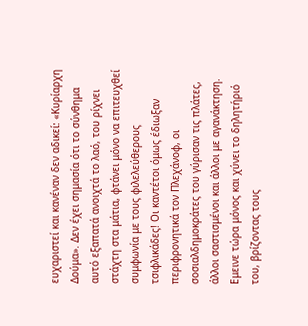ευχαριστεί και κανέναν δεν αδικεί: «Κυρίαρχη Δούμα». Δεν έχει σημασία ότι το σύνθημα αυτό εξαπατά ανοιχτά το λαό, του ρίχνει στάχτη στα μάτια, φτάνει μόνο να επιτευχθεί συμφωνία με τους φιλελεύθερους τσιφλικάδες! Οι καντέτοι όμως έδιωξαν περιφρονητικά τον Πλεχάνοφ, οι σοσιαλδημοκράτες του γύρισαν τις πλάτες, άλλοι σαστισμένοι και άλλοι με αγανάκτηση. Εμεινε τώρα μόνος και χύνει το δηλητήριό του, βρίζοντας τους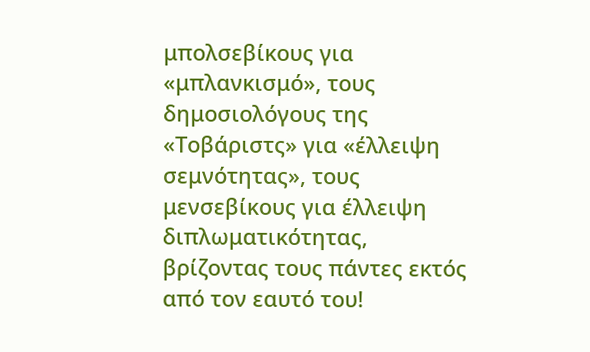μπολσεβίκους για «μπλανκισμό», τους δημοσιολόγους της «Τοβάριστς» για «έλλειψη σεμνότητας», τους μενσεβίκους για έλλειψη διπλωματικότητας, βρίζοντας τους πάντες εκτός από τον εαυτό του!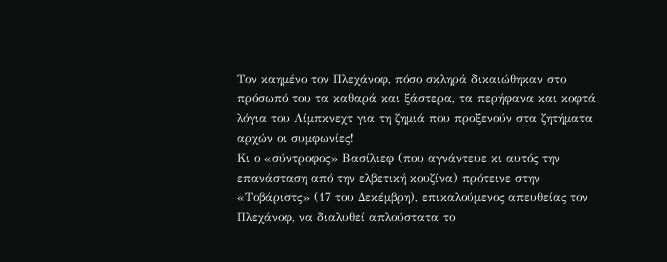Τον καημένο τον Πλεχάνοφ, πόσο σκληρά δικαιώθηκαν στο πρόσωπό του τα καθαρά και ξάστερα, τα περήφανα και κοφτά λόγια του Λίμπκνεχτ για τη ζημιά που προξενούν στα ζητήματα αρχών οι συμφωνίες!
Κι ο «σύντροφος» Βασίλιεφ (που αγνάντευε κι αυτός την επανάσταση από την ελβετική κουζίνα) πρότεινε στην «Τοβάριστς» (17 του Δεκέμβρη), επικαλούμενος απευθείας τον Πλεχάνοφ, να διαλυθεί απλούστατα το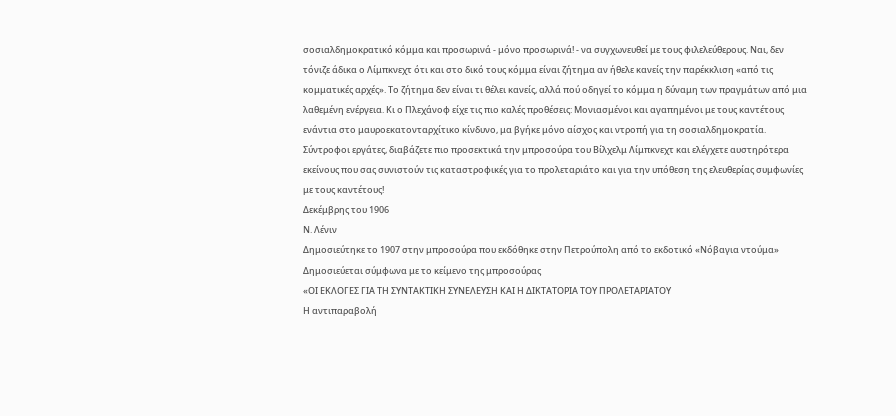σοσιαλδημοκρατικό κόμμα και προσωρινά - μόνο προσωρινά! - να συγχωνευθεί με τους φιλελεύθερους. Ναι, δεν τόνιζε άδικα ο Λίμπκνεχτ ότι και στο δικό τους κόμμα είναι ζήτημα αν ήθελε κανείς την παρέκκλιση «από τις κομματικές αρχές». Το ζήτημα δεν είναι τι θέλει κανείς, αλλά πού οδηγεί το κόμμα η δύναμη των πραγμάτων από μια λαθεμένη ενέργεια. Κι ο Πλεχάνοφ είχε τις πιο καλές προθέσεις: Μονιασμένοι και αγαπημένοι με τους καντέτους ενάντια στο μαυροεκατονταρχίτικο κίνδυνο, μα βγήκε μόνο αίσχος και ντροπή για τη σοσιαλδημοκρατία.
Σύντροφοι εργάτες, διαβάζετε πιο προσεκτικά την μπροσούρα του Βίλχελμ Λίμπκνεχτ και ελέγχετε αυστηρότερα εκείνους που σας συνιστούν τις καταστροφικές για το προλεταριάτο και για την υπόθεση της ελευθερίας συμφωνίες με τους καντέτους!
Δεκέμβρης του 1906
Ν. Λένιν
Δημοσιεύτηκε το 1907 στην μπροσούρα που εκδόθηκε στην Πετρούπολη από το εκδοτικό «Νόβαγια ντούμα»
Δημοσιεύεται σύμφωνα με το κείμενο της μπροσούρας
«ΟΙ ΕΚΛΟΓΕΣ ΓΙΑ ΤΗ ΣΥΝΤΑΚΤΙΚΗ ΣΥΝΕΛΕΥΣΗ ΚΑΙ Η ΔΙΚΤΑΤΟΡΙΑ ΤΟΥ ΠΡΟΛΕΤΑΡΙΑΤΟΥ
Η αντιπαραβολή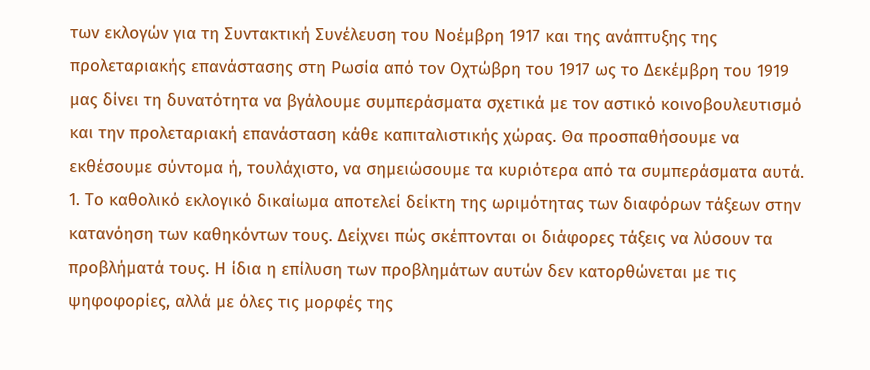των εκλογών για τη Συντακτική Συνέλευση του Νοέμβρη 1917 και της ανάπτυξης της προλεταριακής επανάστασης στη Ρωσία από τον Οχτώβρη του 1917 ως το Δεκέμβρη του 1919 μας δίνει τη δυνατότητα να βγάλουμε συμπεράσματα σχετικά με τον αστικό κοινοβουλευτισμό και την προλεταριακή επανάσταση κάθε καπιταλιστικής χώρας. Θα προσπαθήσουμε να εκθέσουμε σύντομα ή, τουλάχιστο, να σημειώσουμε τα κυριότερα από τα συμπεράσματα αυτά.
1. Το καθολικό εκλογικό δικαίωμα αποτελεί δείκτη της ωριμότητας των διαφόρων τάξεων στην κατανόηση των καθηκόντων τους. Δείχνει πώς σκέπτονται οι διάφορες τάξεις να λύσουν τα προβλήματά τους. Η ίδια η επίλυση των προβλημάτων αυτών δεν κατορθώνεται με τις ψηφοφορίες, αλλά με όλες τις μορφές της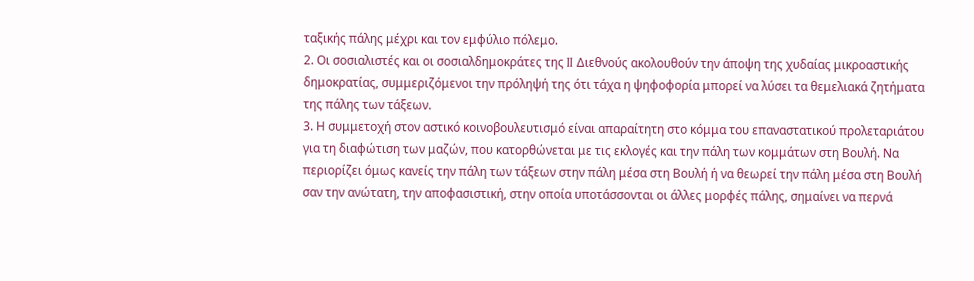ταξικής πάλης μέχρι και τον εμφύλιο πόλεμο.
2. Οι σοσιαλιστές και οι σοσιαλδημοκράτες της II Διεθνούς ακολουθούν την άποψη της χυδαίας μικροαστικής δημοκρατίας, συμμεριζόμενοι την πρόληψή της ότι τάχα η ψηφοφορία μπορεί να λύσει τα θεμελιακά ζητήματα της πάλης των τάξεων.
3. Η συμμετοχή στον αστικό κοινοβουλευτισμό είναι απαραίτητη στο κόμμα του επαναστατικού προλεταριάτου για τη διαφώτιση των μαζών, που κατορθώνεται με τις εκλογές και την πάλη των κομμάτων στη Βουλή. Να περιορίζει όμως κανείς την πάλη των τάξεων στην πάλη μέσα στη Βουλή ή να θεωρεί την πάλη μέσα στη Βουλή σαν την ανώτατη, την αποφασιστική, στην οποία υποτάσσονται οι άλλες μορφές πάλης, σημαίνει να περνά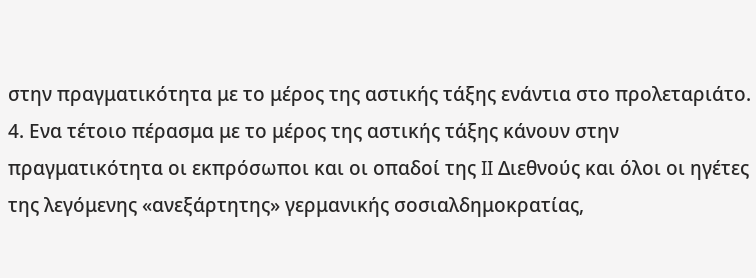στην πραγματικότητα με το μέρος της αστικής τάξης ενάντια στο προλεταριάτο.
4. Ενα τέτοιο πέρασμα με το μέρος της αστικής τάξης κάνουν στην πραγματικότητα οι εκπρόσωποι και οι οπαδοί της II Διεθνούς και όλοι οι ηγέτες της λεγόμενης «ανεξάρτητης» γερμανικής σοσιαλδημοκρατίας,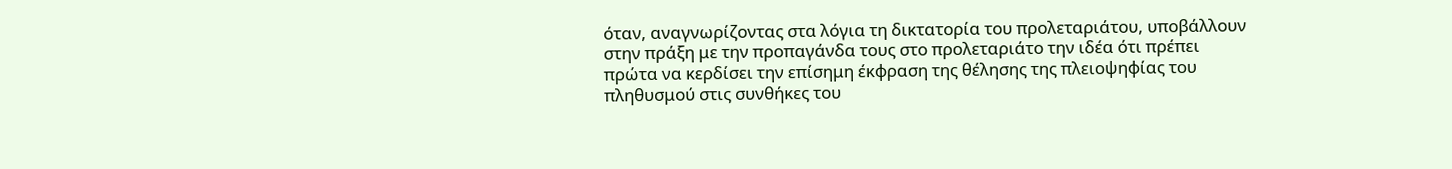όταν, αναγνωρίζοντας στα λόγια τη δικτατορία του προλεταριάτου, υποβάλλουν στην πράξη με την προπαγάνδα τους στο προλεταριάτο την ιδέα ότι πρέπει πρώτα να κερδίσει την επίσημη έκφραση της θέλησης της πλειοψηφίας του πληθυσμού στις συνθήκες του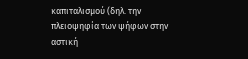καπιταλισμού (δηλ. την πλειοψηφία των ψήφων στην αστική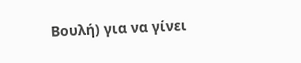Βουλή) για να γίνει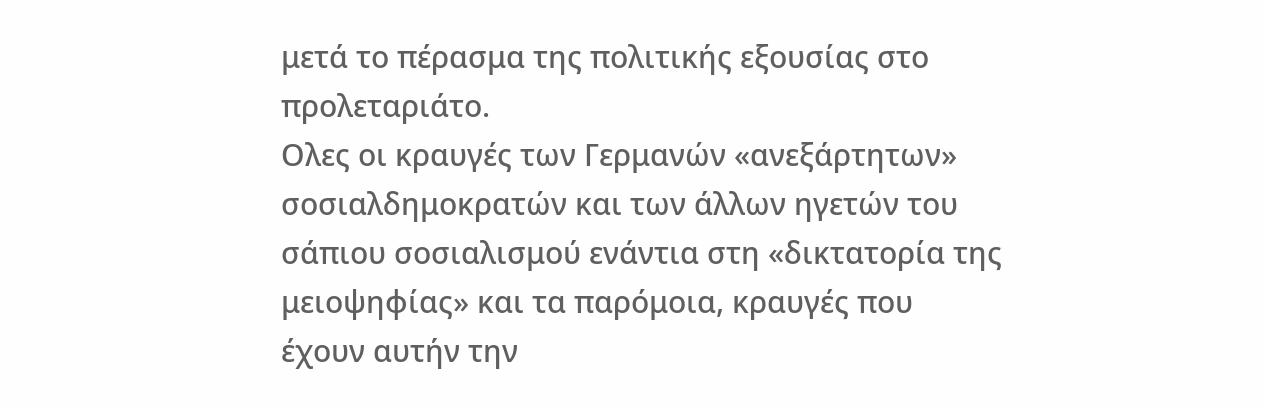μετά το πέρασμα της πολιτικής εξουσίας στο προλεταριάτο.
Ολες οι κραυγές των Γερμανών «ανεξάρτητων» σοσιαλδημοκρατών και των άλλων ηγετών του σάπιου σοσιαλισμού ενάντια στη «δικτατορία της μειοψηφίας» και τα παρόμοια, κραυγές που έχουν αυτήν την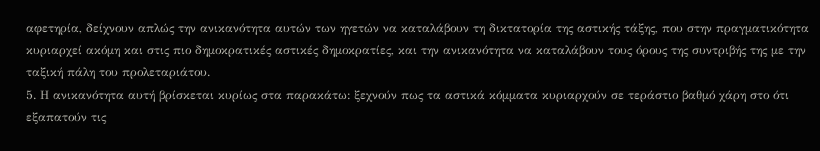αφετηρία, δείχνουν απλώς την ανικανότητα αυτών των ηγετών να καταλάβουν τη δικτατορία της αστικής τάξης, που στην πραγματικότητα κυριαρχεί ακόμη και στις πιο δημοκρατικές αστικές δημοκρατίες, και την ανικανότητα να καταλάβουν τους όρους της συντριβής της με την ταξική πάλη του προλεταριάτου.
5. Η ανικανότητα αυτή βρίσκεται κυρίως στα παρακάτω: ξεχνούν πως τα αστικά κόμματα κυριαρχούν σε τεράστιο βαθμό χάρη στο ότι εξαπατούν τις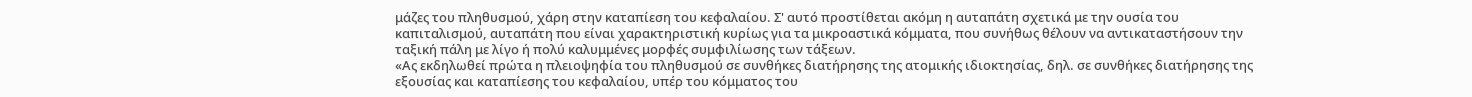μάζες του πληθυσμού, χάρη στην καταπίεση του κεφαλαίου. Σ' αυτό προστίθεται ακόμη η αυταπάτη σχετικά με την ουσία του καπιταλισμού, αυταπάτη που είναι χαρακτηριστική κυρίως για τα μικροαστικά κόμματα, που συνήθως θέλουν να αντικαταστήσουν την ταξική πάλη με λίγο ή πολύ καλυμμένες μορφές συμφιλίωσης των τάξεων.
«Ας εκδηλωθεί πρώτα η πλειοψηφία του πληθυσμού σε συνθήκες διατήρησης της ατομικής ιδιοκτησίας, δηλ. σε συνθήκες διατήρησης της εξουσίας και καταπίεσης του κεφαλαίου, υπέρ του κόμματος του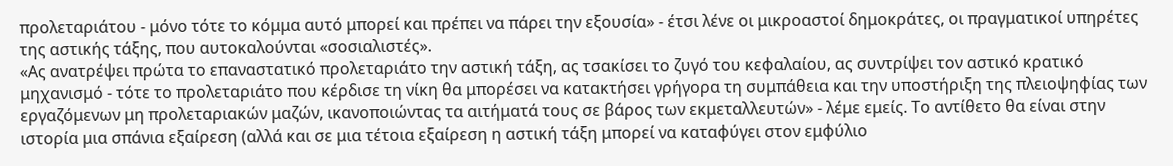προλεταριάτου - μόνο τότε το κόμμα αυτό μπορεί και πρέπει να πάρει την εξουσία» - έτσι λένε οι μικροαστοί δημοκράτες, οι πραγματικοί υπηρέτες της αστικής τάξης, που αυτοκαλούνται «σοσιαλιστές».
«Ας ανατρέψει πρώτα το επαναστατικό προλεταριάτο την αστική τάξη, ας τσακίσει το ζυγό του κεφαλαίου, ας συντρίψει τον αστικό κρατικό μηχανισμό - τότε το προλεταριάτο που κέρδισε τη νίκη θα μπορέσει να κατακτήσει γρήγορα τη συμπάθεια και την υποστήριξη της πλειοψηφίας των εργαζόμενων μη προλεταριακών μαζών, ικανοποιώντας τα αιτήματά τους σε βάρος των εκμεταλλευτών» - λέμε εμείς. Το αντίθετο θα είναι στην ιστορία μια σπάνια εξαίρεση (αλλά και σε μια τέτοια εξαίρεση η αστική τάξη μπορεί να καταφύγει στον εμφύλιο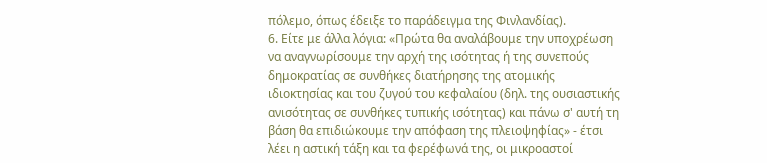πόλεμο, όπως έδειξε το παράδειγμα της Φινλανδίας).
6. Είτε με άλλα λόγια: «Πρώτα θα αναλάβουμε την υποχρέωση να αναγνωρίσουμε την αρχή της ισότητας ή της συνεπούς δημοκρατίας σε συνθήκες διατήρησης της ατομικής ιδιοκτησίας και του ζυγού του κεφαλαίου (δηλ. της ουσιαστικής ανισότητας σε συνθήκες τυπικής ισότητας) και πάνω σ' αυτή τη βάση θα επιδιώκουμε την απόφαση της πλειοψηφίας» - έτσι λέει η αστική τάξη και τα φερέφωνά της, οι μικροαστοί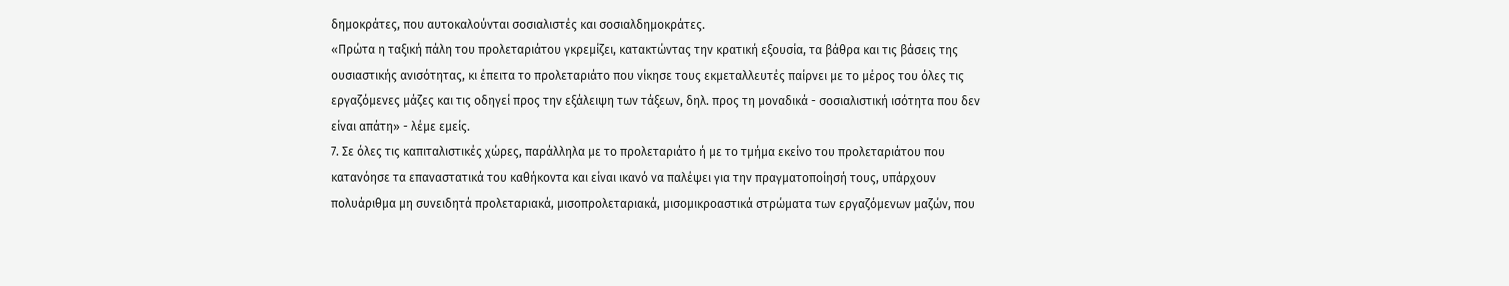δημοκράτες, που αυτοκαλούνται σοσιαλιστές και σοσιαλδημοκράτες.
«Πρώτα η ταξική πάλη του προλεταριάτου γκρεμίζει, κατακτώντας την κρατική εξουσία, τα βάθρα και τις βάσεις της ουσιαστικής ανισότητας, κι έπειτα το προλεταριάτο που νίκησε τους εκμεταλλευτές παίρνει με το μέρος του όλες τις εργαζόμενες μάζες και τις οδηγεί προς την εξάλειψη των τάξεων, δηλ. προς τη μοναδικά - σοσιαλιστική ισότητα που δεν είναι απάτη» - λέμε εμείς.
7. Σε όλες τις καπιταλιστικές χώρες, παράλληλα με το προλεταριάτο ή με το τμήμα εκείνο του προλεταριάτου που κατανόησε τα επαναστατικά του καθήκοντα και είναι ικανό να παλέψει για την πραγματοποίησή τους, υπάρχουν πολυάριθμα μη συνειδητά προλεταριακά, μισοπρολεταριακά, μισομικροαστικά στρώματα των εργαζόμενων μαζών, που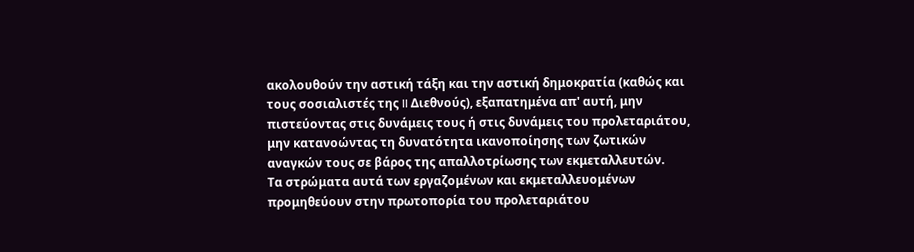ακολουθούν την αστική τάξη και την αστική δημοκρατία (καθώς και τους σοσιαλιστές της II Διεθνούς), εξαπατημένα απ' αυτή, μην πιστεύοντας στις δυνάμεις τους ή στις δυνάμεις του προλεταριάτου, μην κατανοώντας τη δυνατότητα ικανοποίησης των ζωτικών αναγκών τους σε βάρος της απαλλοτρίωσης των εκμεταλλευτών.
Τα στρώματα αυτά των εργαζομένων και εκμεταλλευομένων προμηθεύουν στην πρωτοπορία του προλεταριάτου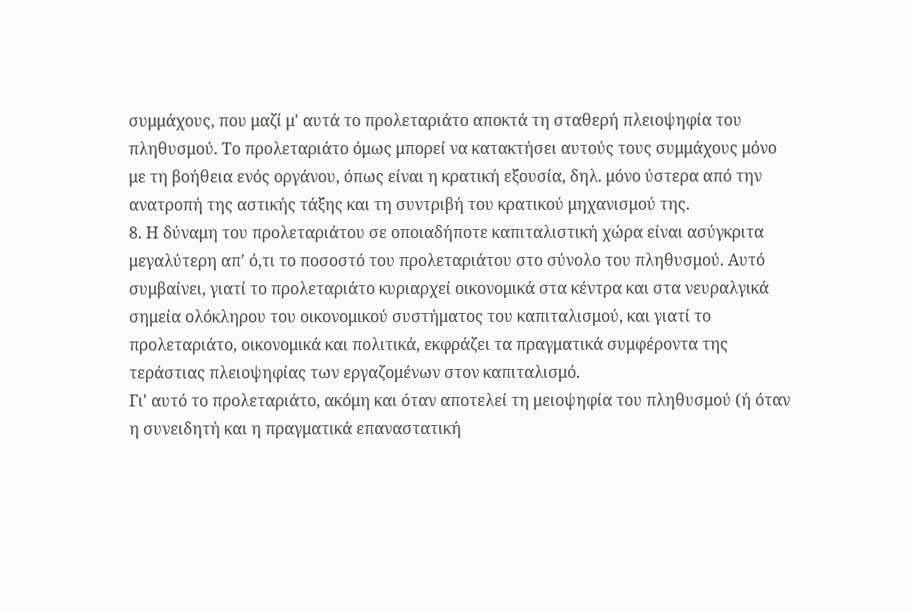συμμάχους, που μαζί μ' αυτά το προλεταριάτο αποκτά τη σταθερή πλειοψηφία του πληθυσμού. Το προλεταριάτο όμως μπορεί να κατακτήσει αυτούς τους συμμάχους μόνο με τη βοήθεια ενός οργάνου, όπως είναι η κρατική εξουσία, δηλ. μόνο ύστερα από την ανατροπή της αστικής τάξης και τη συντριβή του κρατικού μηχανισμού της.
8. Η δύναμη του προλεταριάτου σε οποιαδήποτε καπιταλιστική χώρα είναι ασύγκριτα μεγαλύτερη απ' ό,τι το ποσοστό του προλεταριάτου στο σύνολο του πληθυσμού. Αυτό συμβαίνει, γιατί το προλεταριάτο κυριαρχεί οικονομικά στα κέντρα και στα νευραλγικά σημεία ολόκληρου του οικονομικού συστήματος του καπιταλισμού, και γιατί το προλεταριάτο, οικονομικά και πολιτικά, εκφράζει τα πραγματικά συμφέροντα της τεράστιας πλειοψηφίας των εργαζομένων στον καπιταλισμό.
Γι' αυτό το προλεταριάτο, ακόμη και όταν αποτελεί τη μειοψηφία του πληθυσμού (ή όταν η συνειδητή και η πραγματικά επαναστατική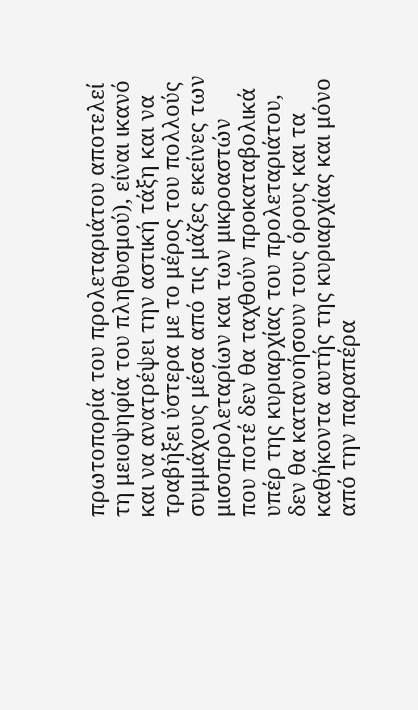πρωτοπορία του προλεταριάτου αποτελεί τη μειοψηφία του πληθυσμού), είναι ικανό και να ανατρέψει την αστική τάξη και να τραβήξει ύστερα με το μέρος του πολλούς συμμάχους μέσα από τις μάζες εκείνες των μισοπρολεταρίων και των μικροαστών που ποτέ δεν θα ταχθούν προκαταβολικά υπέρ της κυριαρχίας του προλεταριάτου, δεν θα κατανοήσουν τους όρους και τα καθήκοντα αυτής της κυριαρχίας και μόνο από την παραπέρα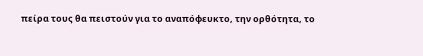πείρα τους θα πειστούν για το αναπόφευκτο, την ορθότητα, το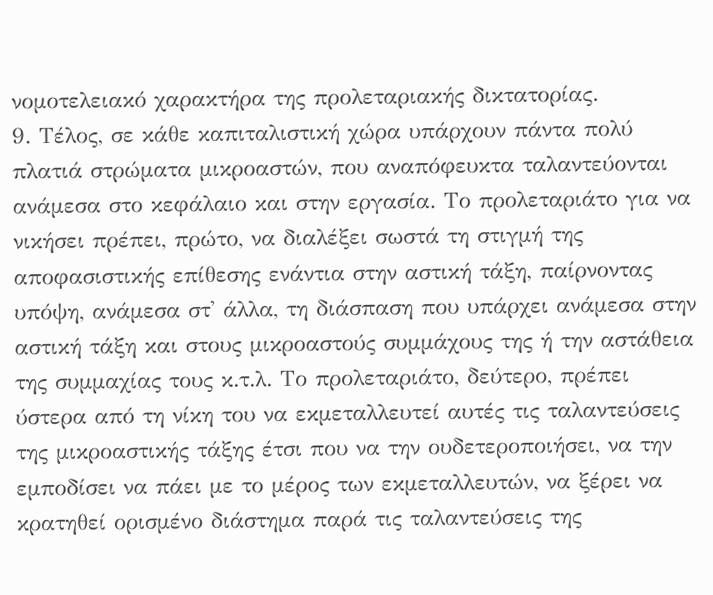νομοτελειακό χαρακτήρα της προλεταριακής δικτατορίας.
9. Τέλος, σε κάθε καπιταλιστική χώρα υπάρχουν πάντα πολύ πλατιά στρώματα μικροαστών, που αναπόφευκτα ταλαντεύονται ανάμεσα στο κεφάλαιο και στην εργασία. Το προλεταριάτο για να νικήσει πρέπει, πρώτο, να διαλέξει σωστά τη στιγμή της αποφασιστικής επίθεσης ενάντια στην αστική τάξη, παίρνοντας υπόψη, ανάμεσα στ' άλλα, τη διάσπαση που υπάρχει ανάμεσα στην αστική τάξη και στους μικροαστούς συμμάχους της ή την αστάθεια της συμμαχίας τους κ.τ.λ. Το προλεταριάτο, δεύτερο, πρέπει ύστερα από τη νίκη του να εκμεταλλευτεί αυτές τις ταλαντεύσεις της μικροαστικής τάξης έτσι που να την ουδετεροποιήσει, να την εμποδίσει να πάει με το μέρος των εκμεταλλευτών, να ξέρει να κρατηθεί ορισμένο διάστημα παρά τις ταλαντεύσεις της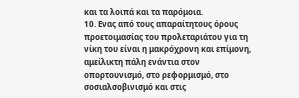και τα λοιπά και τα παρόμοια.
10. Ενας από τους απαραίτητους όρους προετοιμασίας του προλεταριάτου για τη νίκη του είναι η μακρόχρονη και επίμονη, αμείλικτη πάλη ενάντια στον οπορτουνισμό, στο ρεφορμισμό, στο σοσιαλσοβινισμό και στις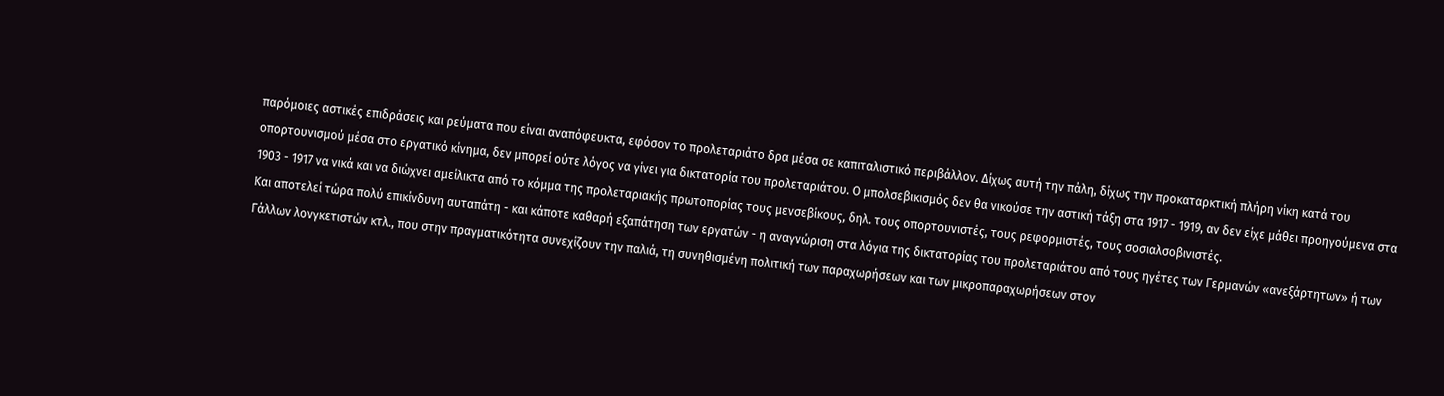παρόμοιες αστικές επιδράσεις και ρεύματα που είναι αναπόφευκτα, εφόσον το προλεταριάτο δρα μέσα σε καπιταλιστικό περιβάλλον. Δίχως αυτή την πάλη, δίχως την προκαταρκτική πλήρη νίκη κατά του οπορτουνισμού μέσα στο εργατικό κίνημα, δεν μπορεί ούτε λόγος να γίνει για δικτατορία του προλεταριάτου. Ο μπολσεβικισμός δεν θα νικούσε την αστική τάξη στα 1917 - 1919, αν δεν είχε μάθει προηγούμενα στα 1903 - 1917 να νικά και να διώχνει αμείλικτα από το κόμμα της προλεταριακής πρωτοπορίας τους μενσεβίκους, δηλ. τους οπορτουνιστές, τους ρεφορμιστές, τους σοσιαλσοβινιστές.
Και αποτελεί τώρα πολύ επικίνδυνη αυταπάτη - και κάποτε καθαρή εξαπάτηση των εργατών - η αναγνώριση στα λόγια της δικτατορίας του προλεταριάτου από τους ηγέτες των Γερμανών «ανεξάρτητων» ή των Γάλλων λονγκετιστών κτλ., που στην πραγματικότητα συνεχίζουν την παλιά, τη συνηθισμένη πολιτική των παραχωρήσεων και των μικροπαραχωρήσεων στον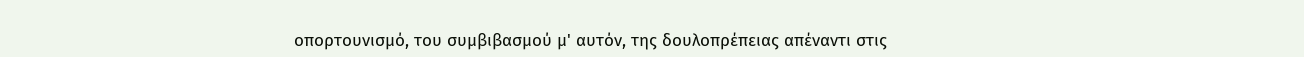οπορτουνισμό, του συμβιβασμού μ' αυτόν, της δουλοπρέπειας απέναντι στις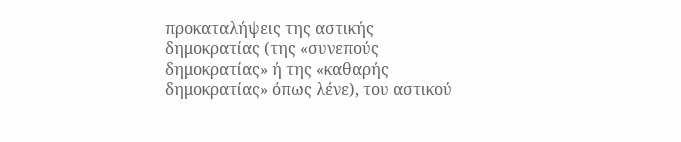προκαταλήψεις της αστικής δημοκρατίας (της «συνεπούς δημοκρατίας» ή της «καθαρής δημοκρατίας» όπως λένε), του αστικού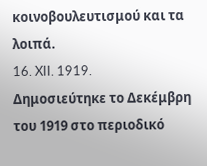κοινοβουλευτισμού και τα λοιπά.
16. XII. 1919.
Δημοσιεύτηκε το Δεκέμβρη του 1919 στο περιοδικό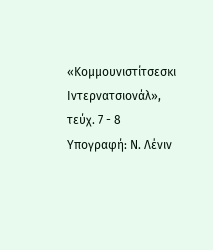«Κομμουνιστίτσεσκι Ιντερνατσιονάλ», τεύχ. 7 - 8
Υπογραφή: Ν. Λένιν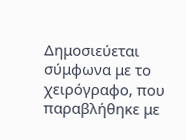Δημοσιεύεται σύμφωνα με το χειρόγραφο, που παραβλήθηκε με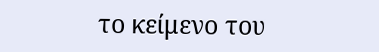το κείμενο του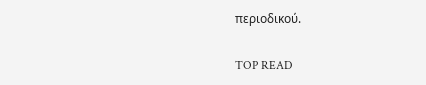περιοδικού.

TOP READ